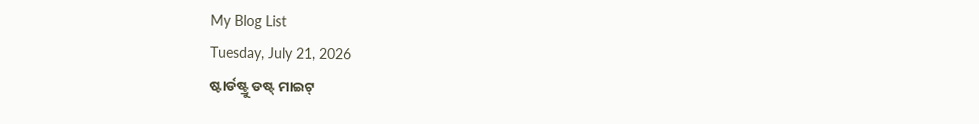My Blog List
Tuesday, July 21, 2026
ଷ୍ଟାର୍ଡଷ୍ଟ୍ରୁ ଡଷ୍ଟ୍ ମାଇଟ୍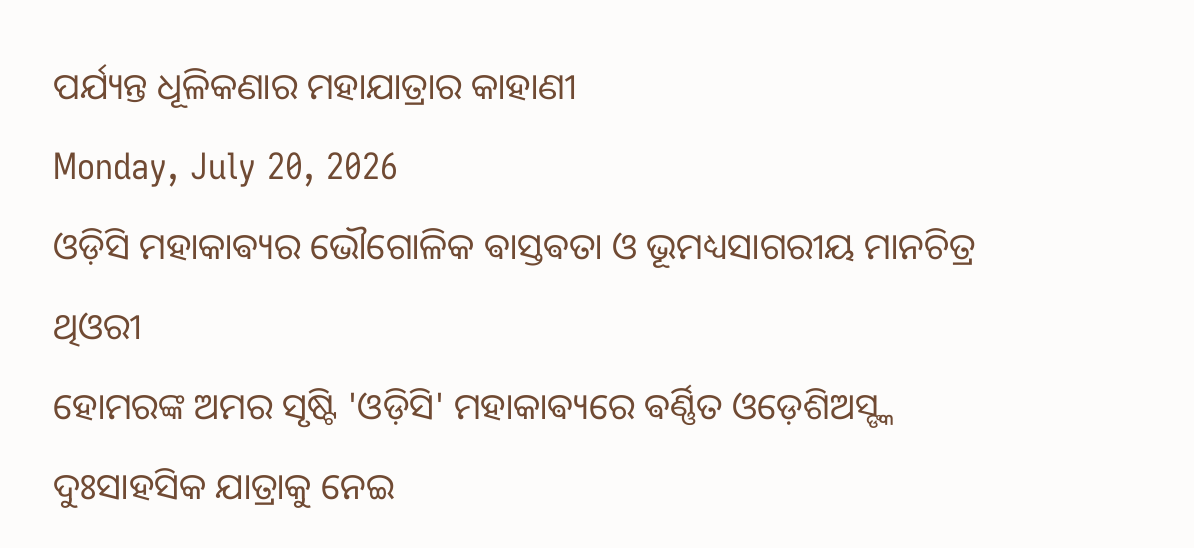ପର୍ଯ୍ୟନ୍ତ ଧୂଳିକଣାର ମହାଯାତ୍ରାର କାହାଣୀ
Monday, July 20, 2026
ଓଡ଼ିସି ମହାକାଵ୍ୟର ଭୌଗୋଳିକ ଵାସ୍ତଵତା ଓ ଭୂମଧ୍ୟସାଗରୀୟ ମାନଚିତ୍ର ଥିଓରୀ
ହୋମରଙ୍କ ଅମର ସୃଷ୍ଟି 'ଓଡ଼ିସି' ମହାକାଵ୍ୟରେ ଵର୍ଣ୍ଣିତ ଓଡ଼େଶିଅସ୍ଙ୍କ ଦୁଃସାହସିକ ଯାତ୍ରାକୁ ନେଇ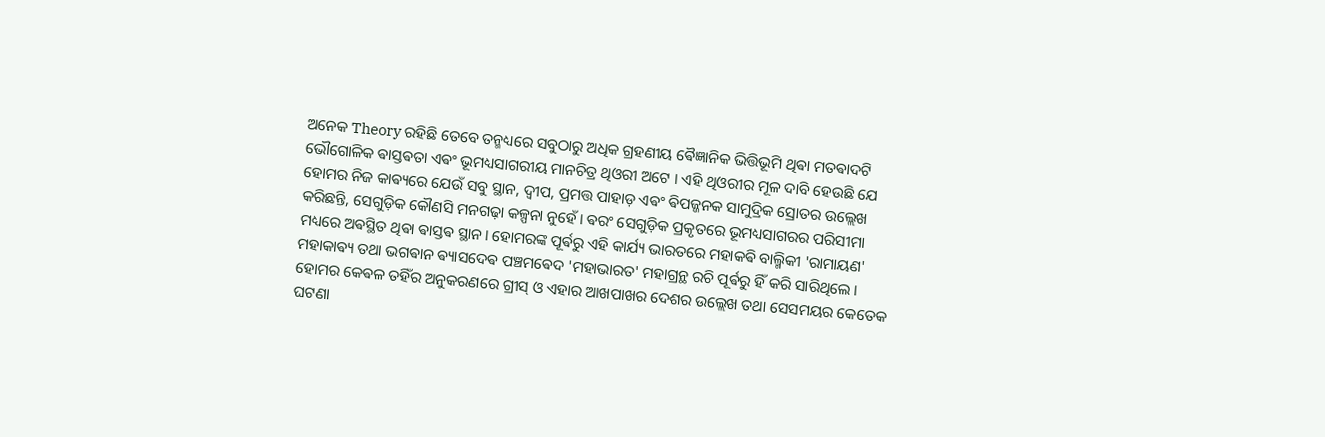ଅନେକ Theory ରହିଛି ତେବେ ତନ୍ମଧ୍ୟରେ ସବୁଠାରୁ ଅଧିକ ଗ୍ରହଣୀୟ ଵୈଜ୍ଞାନିକ ଭିତ୍ତିଭୂମି ଥିଵା ମତଵାଦଟି ଭୌଗୋଳିକ ଵାସ୍ତଵତା ଏଵଂ ଭୂମଧ୍ୟସାଗରୀୟ ମାନଚିତ୍ର ଥିଓରୀ ଅଟେ । ଏହି ଥିଓରୀର ମୂଳ ଦାବି ହେଉଛି ଯେ ହୋମର ନିଜ କାଵ୍ୟରେ ଯେଉଁ ସବୁ ସ୍ଥାନ, ଦ୍ୱୀପ, ପ୍ରମତ୍ତ ପାହାଡ଼ ଏଵଂ ଵିପଜ୍ଜନକ ସାମୁଦ୍ରିକ ସ୍ରୋତର ଉଲ୍ଲେଖ କରିଛନ୍ତି, ସେଗୁଡ଼ିକ କୌଣସି ମନଗଢ଼ା କଳ୍ପନା ନୁହେଁ। ଵରଂ ସେଗୁଡ଼ିକ ପ୍ରକୃତରେ ଭୂମଧ୍ୟସାଗରର ପରିସୀମା ମଧ୍ୟରେ ଅଵସ୍ଥିତ ଥିଵା ଵାସ୍ତଵ ସ୍ଥାନ। ହୋମରଙ୍କ ପୂର୍ଵରୁ ଏହି କାର୍ଯ୍ୟ ଭାରତରେ ମହାକଵି ବାଲ୍ମିକୀ 'ରାମାୟଣ' ମହାକାଵ୍ୟ ତଥା ଭଗଵାନ ଵ୍ୟାସଦେଵ ପଞ୍ଚମଵେଦ 'ମହାଭାରତ' ମହାଗ୍ରନ୍ଥ ରଚି ପୂର୍ଵରୁ ହିଁ କରି ସାରିଥିଲେ । ହୋମର କେଵଳ ତହିଁର ଅନୁକରଣରେ ଗ୍ରୀସ୍ ଓ ଏହାର ଆଖପାଖର ଦେଶର ଉଲ୍ଲେଖ ତଥା ସେସମୟର କେତେକ ଘଟଣା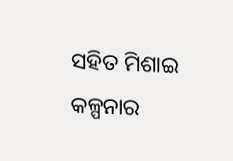ସହିତ ମିଶାଇ କଳ୍ପନାର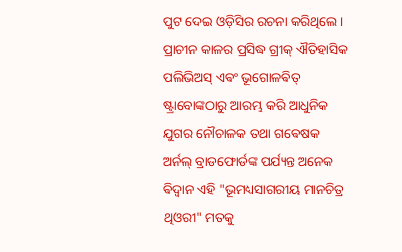ପୁଟ ଦେଇ ଓଡ଼ିସିର ରଚନା କରିଥିଲେ।
ପ୍ରାଚୀନ କାଳର ପ୍ରସିଦ୍ଧ ଗ୍ରୀକ୍ ଐତିହାସିକ ପଲିଭିଅସ୍ ଏଵଂ ଭୂଗୋଳଵିତ୍ ଷ୍ଟ୍ରାବୋଙ୍କଠାରୁ ଆରମ୍ଭ କରି ଆଧୁନିକ ଯୁଗର ନୌଚାଳକ ତଥା ଗଵେଷକ ଅର୍ନଲ୍ ବ୍ରାଡଫୋର୍ଡଙ୍କ ପର୍ଯ୍ୟନ୍ତ ଅନେକ ଵିଦ୍ୱାନ ଏହି "ଭୂମଧ୍ୟସାଗରୀୟ ମାନଚିତ୍ର ଥିଓରୀ" ମତକୁ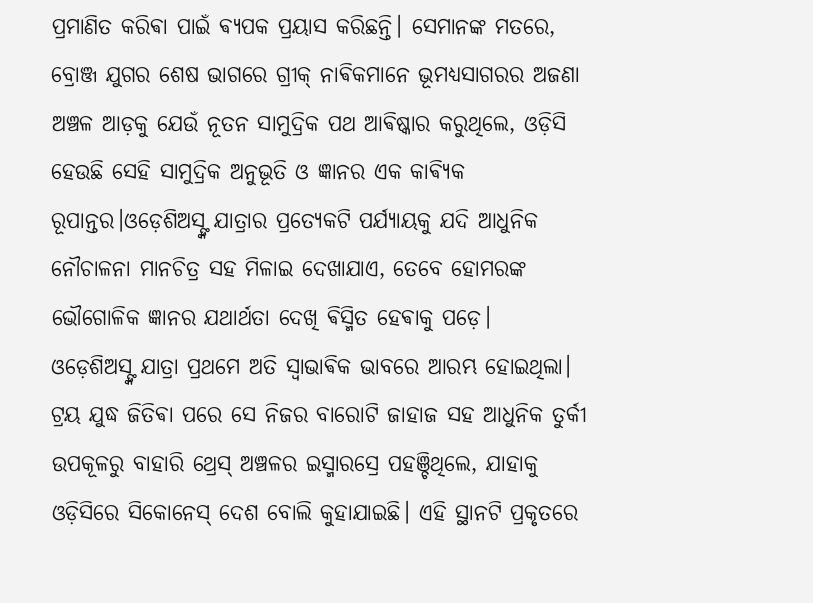ପ୍ରମାଣିତ କରିଵା ପାଇଁ ଵ୍ୟପକ ପ୍ରୟାସ କରିଛନ୍ତି। ସେମାନଙ୍କ ମତରେ, ବ୍ରୋଞ୍ଜ ଯୁଗର ଶେଷ ଭାଗରେ ଗ୍ରୀକ୍ ନାଵିକମାନେ ଭୂମଧ୍ୟସାଗରର ଅଜଣା ଅଞ୍ଚଳ ଆଡ଼କୁ ଯେଉଁ ନୂତନ ସାମୁଦ୍ରିକ ପଥ ଆଵିଷ୍କାର କରୁଥିଲେ, ଓଡ଼ିସି ହେଉଛି ସେହି ସାମୁଦ୍ରିକ ଅନୁଭୂତି ଓ ଜ୍ଞାନର ଏକ କାଵ୍ୟିକ ରୂପାନ୍ତର।ଓଡ଼େଶିଅସ୍ଙ୍କ ଯାତ୍ରାର ପ୍ରତ୍ୟେକଟି ପର୍ଯ୍ୟାୟକୁ ଯଦି ଆଧୁନିକ ନୌଚାଳନା ମାନଚିତ୍ର ସହ ମିଳାଇ ଦେଖାଯାଏ, ତେବେ ହୋମରଙ୍କ ଭୌଗୋଳିକ ଜ୍ଞାନର ଯଥାର୍ଥତା ଦେଖି ଵିସ୍ମିତ ହେଵାକୁ ପଡ଼େ।
ଓଡ଼େଶିଅସ୍ଙ୍କ ଯାତ୍ରା ପ୍ରଥମେ ଅତି ସ୍ୱାଭାଵିକ ଭାବରେ ଆରମ୍ଭ ହୋଇଥିଲା। ଟ୍ରୟ ଯୁଦ୍ଧ ଜିତିଵା ପରେ ସେ ନିଜର ବାରୋଟି ଜାହାଜ ସହ ଆଧୁନିକ ତୁର୍କୀ ଉପକୂଳରୁ ବାହାରି ଥ୍ରେସ୍ ଅଞ୍ଚଳର ଇସ୍ମାରସ୍ରେ ପହଞ୍ଚିଥିଲେ, ଯାହାକୁ ଓଡ଼ିସିରେ ସିକୋନେସ୍ ଦେଶ ବୋଲି କୁହାଯାଇଛି। ଏହି ସ୍ଥାନଟି ପ୍ରକୃତରେ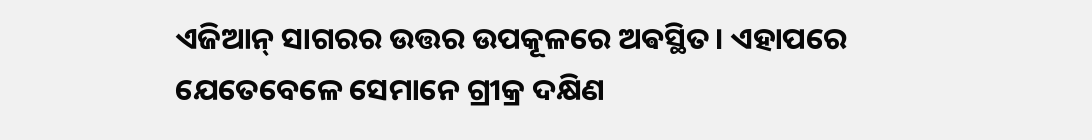ଏଜିଆନ୍ ସାଗରର ଉତ୍ତର ଉପକୂଳରେ ଅଵସ୍ଥିତ। ଏହାପରେ ଯେତେବେଳେ ସେମାନେ ଗ୍ରୀକ୍ର ଦକ୍ଷିଣ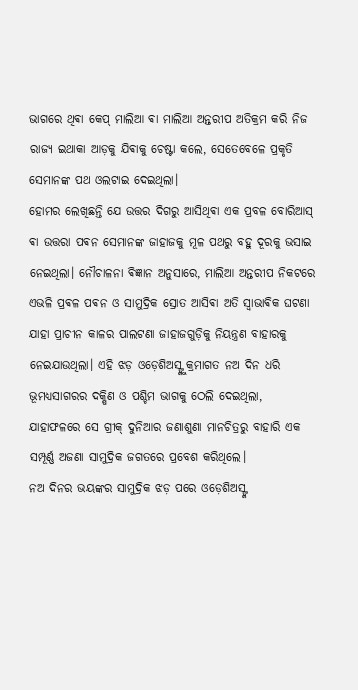ଭାଗରେ ଥିଵା କେପ୍ ମାଲିଆ ଵା ମାଲିଆ ଅନ୍ତରୀପ ଅତିକ୍ରମ କରି ନିଜ ରାଜ୍ୟ ଇଥାକା ଆଡ଼କୁ ଯିଵାକୁ ଚେଷ୍ଟା କଲେ, ସେତେବେଳେ ପ୍ରକୃତି ସେମାନଙ୍କ ପଥ ଓଲଟାଇ ଦେଇଥିଲା।
ହୋମର ଲେଖିଛନ୍ତି ଯେ ଉତ୍ତର ଦିଗରୁ ଆସିଥିଵା ଏକ ପ୍ରବଳ ବୋରିଆସ୍ ଵା ଉତ୍ତରା ପଵନ ସେମାନଙ୍କ ଜାହାଜକୁ ମୂଳ ପଥରୁ ବହୁ ଦୂରକୁ ଭସାଇ ନେଇଥିଲା। ନୌଚାଳନା ଵିଜ୍ଞାନ ଅନୁସାରେ, ମାଲିଆ ଅନ୍ତରୀପ ନିକଟରେ ଏଭଳି ପ୍ରଵଳ ପଵନ ଓ ସାମୁଦ୍ରିକ ସ୍ରୋତ ଆସିଵା ଅତି ସ୍ୱାଭାଵିକ ଘଟଣା ଯାହା ପ୍ରାଚୀନ କାଳର ପାଲଟଣା ଜାହାଜଗୁଡ଼ିକୁ ନିୟନ୍ତ୍ରଣ ବାହାରକୁ ନେଇଯାଉଥିଲା। ଏହି ଝଡ଼ ଓଡ଼େଶିଅସ୍ଙ୍କୁ କ୍ରମାଗତ ନଅ ଦିନ ଧରି ଭୂମଧ୍ୟସାଗରର ଦକ୍ଷିଣ ଓ ପଶ୍ଚିମ ଭାଗକୁ ଠେଲି ଦେଇଥିଲା, ଯାହାଫଳରେ ସେ ଗ୍ରୀକ୍ ଦୁନିଆର ଜଣାଶୁଣା ମାନଚିତ୍ରରୁ ବାହାରି ଏକ ସମ୍ପୂର୍ଣ୍ଣ ଅଜଣା ସାମୁଦ୍ରିକ ଜଗତରେ ପ୍ରବେଶ କରିଥିଲେ।
ନଅ ଦିନର ଭୟଙ୍କର ସାମୁଦ୍ରିକ ଝଡ଼ ପରେ ଓଡ଼େଶିଅସ୍ଙ୍କ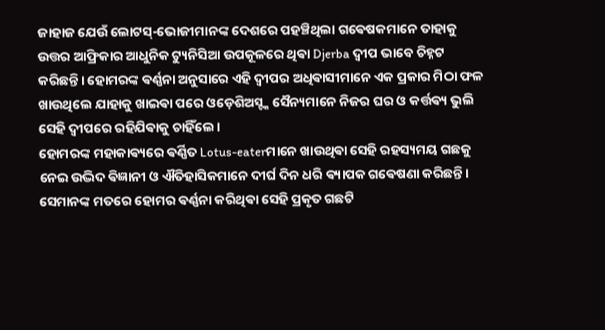ଜାହାଜ ଯେଉଁ ଲୋଟସ୍-ଭୋଜୀମାନଙ୍କ ଦେଶରେ ପହଞ୍ଚିଥିଲା ଗଵେଷକମାନେ ତାହାକୁ ଉତ୍ତର ଆଫ୍ରିକାର ଆଧୁନିକ ଟ୍ୟୁନିସିଆ ଉପକୂଳରେ ଥିଵା Djerba ଦ୍ୱୀପ ଭାବେ ଚିହ୍ନଟ କରିଛନ୍ତି। ହୋମରଙ୍କ ଵର୍ଣ୍ଣନା ଅନୁସାରେ ଏହି ଦ୍ୱୀପର ଅଧିଵାସୀମାନେ ଏକ ପ୍ରକାର ମିଠା ଫଳ ଖାଉଥିଲେ ଯାହାକୁ ଖାଇଵା ପରେ ଓଡ଼େଶିଅସ୍ଙ୍କ ସୈନ୍ୟମାନେ ନିଜର ଘର ଓ କର୍ତ୍ତଵ୍ୟ ଭୁଲି ସେହି ଦ୍ୱୀପରେ ରହିଯିଵାକୁ ଚାହିଁଲେ।
ହୋମରଙ୍କ ମହାକାଵ୍ୟରେ ଵର୍ଣ୍ଣିତ Lotus-eaterମାନେ ଖାଉଥିଵା ସେହି ରହସ୍ୟମୟ ଗଛକୁ ନେଇ ଉଦ୍ଭିଦ ଵିଜ୍ଞାନୀ ଓ ଐତିହାସିକମାନେ ଦୀର୍ଘ ଦିନ ଧରି ଵ୍ୟାପକ ଗଵେଷଣା କରିଛନ୍ତି। ସେମାନଙ୍କ ମତରେ ହୋମର ଵର୍ଣ୍ଣନା କରିଥିଵା ସେହି ପ୍ରକୃତ ଗଛଟି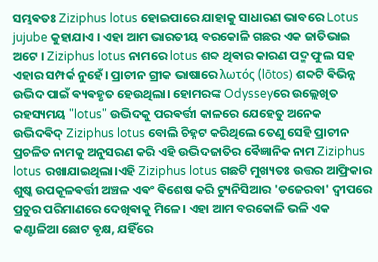ସମ୍ଭଵତଃ Ziziphus lotus ହୋଇପାରେ ଯାହାକୁ ସାଧାରଣ ଭାବରେ Lotus jujube କୁହାଯାଏ । ଏହା ଆମ ଭାରତୀୟ ବରକୋଳି ଗଛର ଏକ ଜାତିଭାଇ ଅଟେ । Ziziphus lotus ନାମରେ lotus ଶବ୍ଦ ଥିଵାର କାରଣ ପଦ୍ମ ଫୁଲ ସହ ଏହାର ସମ୍ପର୍କ ନୁହେଁ। ପ୍ରାଚୀନ ଗ୍ରୀକ ଭାଷାରେ λωτός (lōtos) ଶବ୍ଦଟି ଵିଭିନ୍ନ ଉଦ୍ଭିଦ ପାଇଁ ଵ୍ୟଵହୃତ ହେଉଥିଲା। ହୋମରଙ୍କ Odysseyରେ ଉଲ୍ଲେଖିତ ରହସ୍ୟମୟ "lotus" ଉଦ୍ଭିଦକୁ ପରଵର୍ତ୍ତୀ କାଳରେ ଯେହେତୁ ଅନେକ ଉଦ୍ଭିଦଵିଦ୍ Ziziphus lotus ବୋଲି ଚିହ୍ନଟ କରିଥିଲେ ତେଣୁ ସେହି ପ୍ରାଚୀନ ପ୍ରଚଳିତ ନାମକୁ ଅନୁସରଣ କରି ଏହି ଉଦ୍ଭିଦଜାତିର ଵୈଜ୍ଞାନିକ ନାମ Ziziphus lotus ରଖାଯାଇଥିଲା।ଏହି Ziziphus lotus ଗଛଟି ମୁଖ୍ୟତଃ ଉତ୍ତର ଆଫ୍ରିକାର ଶୁଷ୍କ ଉପକୂଳଵର୍ତ୍ତୀ ଅଞ୍ଚଳ ଏଵଂ ଵିଶେଷ କରି ଟ୍ୟୁନିସିଆର 'ଡଜେରବା' ଦ୍ୱୀପରେ ପ୍ରଚୁର ପରିମାଣରେ ଦେଖିଵାକୁ ମିଳେ। ଏହା ଆମ ବରକୋଳି ଭଳି ଏକ କଣ୍ଟାଳିଆ ଛୋଟ ଵୃକ୍ଷ, ଯହିଁରେ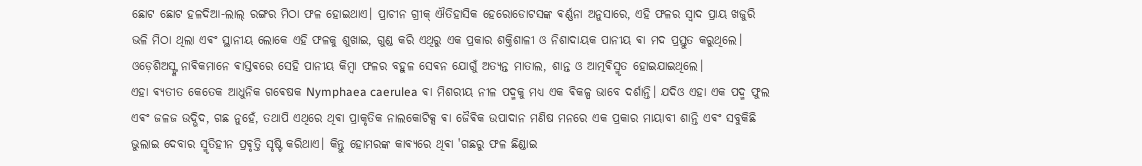ଛୋଟ ଛୋଟ ହଳଦିଆ-ଲାଲ୍ ରଙ୍ଗର ମିଠା ଫଳ ହୋଇଥାଏ। ପ୍ରାଚୀନ ଗ୍ରୀକ୍ ଐତିହାସିକ ହେରୋଡୋଟସଙ୍କ ଵର୍ଣ୍ଣନା ଅନୁସାରେ, ଏହି ଫଳର ସ୍ୱାଦ ପ୍ରାୟ ଖଜୁରି ଭଳି ମିଠା ଥିଲା ଏଵଂ ସ୍ଥାନୀୟ ଲୋକେ ଏହି ଫଳକୁ ଶୁଖାଇ, ଗୁଣ୍ଡ କରି ଏଥିରୁ ଏକ ପ୍ରକାର ଶକ୍ତିଶାଳୀ ଓ ନିଶାଦାୟକ ପାନୀୟ ଵା ମଦ ପ୍ରସ୍ତୁତ କରୁଥିଲେ। ଓଡ଼େଶିଅସ୍ଙ୍କ ନାଵିକମାନେ ଵାସ୍ତଵରେ ସେହି ପାନୀୟ କିମ୍ବା ଫଳର ବହୁଳ ସେଵନ ଯୋଗୁଁ ଅତ୍ୟନ୍ତ ମାତାଲ, ଶାନ୍ତ ଓ ଆତ୍ମଵିସ୍ମୃତ ହୋଇଯାଇଥିଲେ।
ଏହା ଵ୍ୟତୀତ କେତେକ ଆଧୁନିକ ଗଵେଷକ Nymphaea caerulea ଵା ମିଶରୀୟ ନୀଳ ପଦ୍ମକୁ ମଧ୍ୟ ଏକ ଵିକଳ୍ପ ଭାବେ ଦର୍ଶାନ୍ତି। ଯଦିଓ ଏହା ଏକ ପଦ୍ମ ଫୁଲ ଏଵଂ ଜଳଜ ଉଦ୍ଭିଦ, ଗଛ ନୁହେଁ, ତଥାପି ଏଥିରେ ଥିଵା ପ୍ରାକୃତିକ ନାଲକୋଟିକ୍ସ ଵା ଜୈଵିକ ଉପାଦାନ ମଣିଷ ମନରେ ଏକ ପ୍ରକାର ମାୟାବୀ ଶାନ୍ତି ଏଵଂ ସବୁକିଛି ଭୁଲାଇ ଦେବାର ସ୍ମୃତିହୀନ ପ୍ରଵୃତ୍ତି ସୃଷ୍ଟି କରିଥାଏ। କିନ୍ତୁ ହୋମରଙ୍କ କାଵ୍ୟରେ ଥିଵା 'ଗଛରୁ ଫଳ ଛିଣ୍ଡାଇ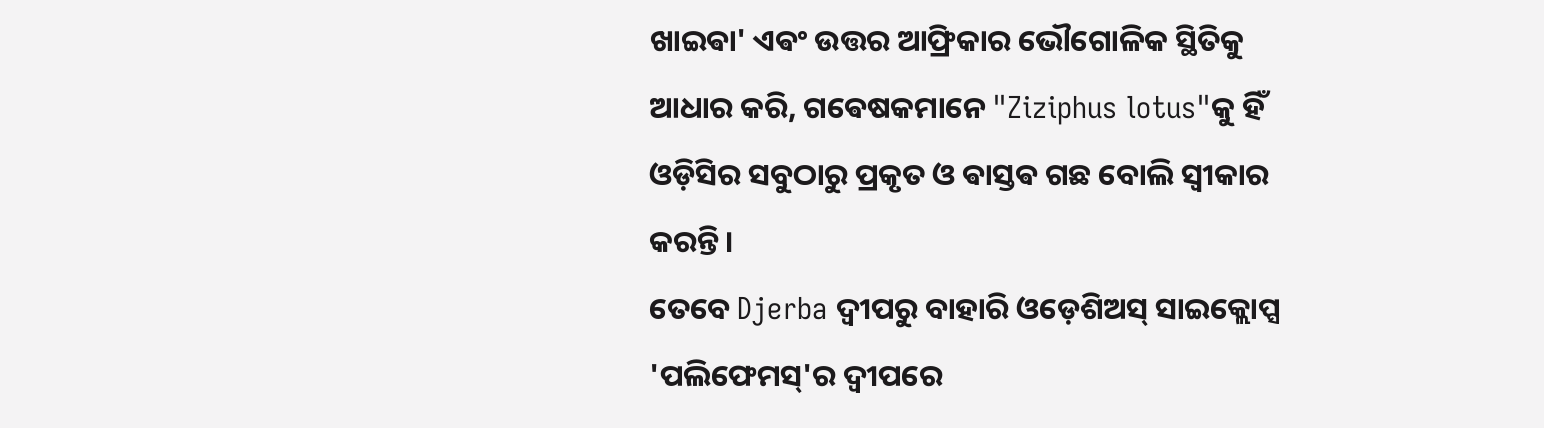ଖାଇଵା' ଏଵଂ ଉତ୍ତର ଆଫ୍ରିକାର ଭୌଗୋଳିକ ସ୍ଥିତିକୁ ଆଧାର କରି, ଗଵେଷକମାନେ "Ziziphus lotus"କୁ ହିଁ ଓଡ଼ିସିର ସବୁଠାରୁ ପ୍ରକୃତ ଓ ଵାସ୍ତଵ ଗଛ ବୋଲି ସ୍ୱୀକାର କରନ୍ତି।
ତେବେ Djerba ଦ୍ଵୀପରୁ ବାହାରି ଓଡ଼େଶିଅସ୍ ସାଇକ୍ଲୋପ୍ସ 'ପଲିଫେମସ୍'ର ଦ୍ୱୀପରେ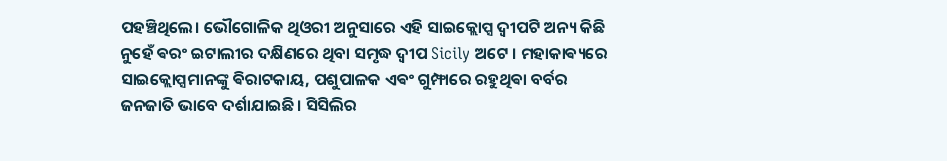ପହଞ୍ଚିଥିଲେ। ଭୌଗୋଳିକ ଥିଓରୀ ଅନୁସାରେ ଏହି ସାଇକ୍ଲୋପ୍ସ ଦ୍ୱୀପଟି ଅନ୍ୟ କିଛି ନୁହେଁ ଵରଂ ଇଟାଲୀର ଦକ୍ଷିଣରେ ଥିବା ସମୃଦ୍ଧ ଦ୍ୱୀପ Sicily ଅଟେ । ମହାକାଵ୍ୟରେ ସାଇକ୍ଲୋପ୍ସମାନଙ୍କୁ ଵିରାଟକାୟ, ପଶୁପାଳକ ଏଵଂ ଗୁମ୍ଫାରେ ରହୁଥିଵା ବର୍ବର ଜନଜାତି ଭାବେ ଦର୍ଶାଯାଇଛି। ସିସିଲିର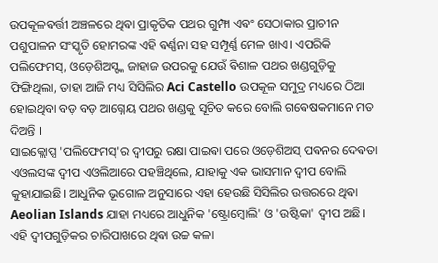ଉପକୂଳଵର୍ତ୍ତୀ ଅଞ୍ଚଳରେ ଥିଵା ପ୍ରାକୃତିକ ପଥର ଗୁମ୍ଫା ଏଵଂ ସେଠାକାର ପ୍ରାଚୀନ ପଶୁପାଳନ ସଂସ୍କୃତି ହୋମରଙ୍କ ଏହି ଵର୍ଣ୍ଣନା ସହ ସମ୍ପୂର୍ଣ୍ଣ ମେଳ ଖାଏ। ଏପରିକି ପଲିଫେମସ୍, ଓଡ଼େଶିଅସ୍ଙ୍କ ଜାହାଜ ଉପରକୁ ଯେଉଁ ଵିଶାଳ ପଥର ଖଣ୍ଡଗୁଡ଼ିକୁ ଫିଙ୍ଗିଥିଲା, ତାହା ଆଜି ମଧ୍ୟ ସିସିଲିର Aci Castello ଉପକୂଳ ସମୁଦ୍ର ମଧ୍ୟରେ ଠିଆ ହୋଇଥିବା ବଡ଼ ବଡ଼ ଆଗ୍ନେୟ ପଥର ଖଣ୍ଡକୁ ସୂଚିତ କରେ ବୋଲି ଗଵେଷକମାନେ ମତ ଦିଅନ୍ତି ।
ସାଇକ୍ଲୋପ୍ସ 'ପଲିଫେମସ୍'ର ଦ୍ଵୀପରୁ ରକ୍ଷା ପାଇଵା ପରେ ଓଡ଼େଶିଅସ୍ ପଵନର ଦେଵତା ଏଓଲସଙ୍କ ଦ୍ୱୀପ ଏଓଲିଆରେ ପହଞ୍ଚିଥିଲେ, ଯାହାକୁ ଏକ ଭାସମାନ ଦ୍ୱୀପ ବୋଲି କୁହାଯାଇଛି। ଆଧୁନିକ ଭୂଗୋଳ ଅନୁସାରେ ଏହା ହେଉଛି ସିସିଲିର ଉତ୍ତରରେ ଥିଵା Aeolian Islands ଯାହା ମଧ୍ୟରେ ଆଧୁନିକ 'ଷ୍ଟ୍ରୋମ୍ବୋଲି' ଓ 'ଉଷ୍ଟିକା' ଦ୍ୱୀପ ଅଛି। ଏହି ଦ୍ୱୀପଗୁଡ଼ିକର ଚାରିପାଖରେ ଥିଵା ଉଚ୍ଚ କଳା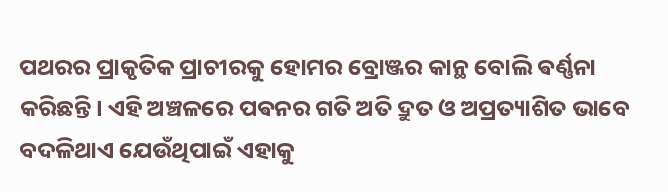ପଥରର ପ୍ରାକୃତିକ ପ୍ରାଚୀରକୁ ହୋମର ବ୍ରୋଞ୍ଜର କାନ୍ଥ ବୋଲି ଵର୍ଣ୍ଣନା କରିଛନ୍ତି। ଏହି ଅଞ୍ଚଳରେ ପଵନର ଗତି ଅତି ଦ୍ରୁତ ଓ ଅପ୍ରତ୍ୟାଶିତ ଭାବେ ବଦଳିଥାଏ ଯେଉଁଥିପାଇଁ ଏହାକୁ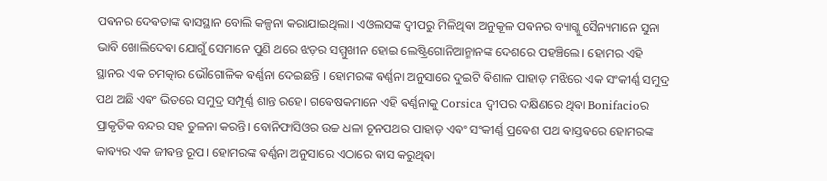ପଵନର ଦେଵତାଙ୍କ ଵାସସ୍ଥାନ ବୋଲି କଳ୍ପନା କରାଯାଇଥିଲା। ଏଓଲସଙ୍କ ଦ୍ୱୀପରୁ ମିଳିଥିଵା ଅନୁକୂଳ ପଵନର ବ୍ୟାଗ୍କୁ ସୈନ୍ୟମାନେ ସୁନା ଭାବି ଖୋଲିଦେଵା ଯୋଗୁଁ ସେମାନେ ପୁଣି ଥରେ ଝଡ଼ର ସମ୍ମୁଖୀନ ହୋଇ ଲେଷ୍ଟ୍ରିଗୋନିଆନ୍ମାନଙ୍କ ଦେଶରେ ପହଞ୍ଚିଲେ। ହୋମର ଏହି ସ୍ଥାନର ଏକ ଚମତ୍କାର ଭୌଗୋଳିକ ଵର୍ଣ୍ଣନା ଦେଇଛନ୍ତି । ହୋମରଙ୍କ ଵର୍ଣ୍ଣନା ଅନୁସାରେ ଦୁଇଟି ଵିଶାଳ ପାହାଡ଼ ମଝିରେ ଏକ ସଂକୀର୍ଣ୍ଣ ସମୁଦ୍ର ପଥ ଅଛି ଏଵଂ ଭିତରେ ସମୁଦ୍ର ସମ୍ପୂର୍ଣ୍ଣ ଶାନ୍ତ ରହେ। ଗଵେଷକମାନେ ଏହି ଵର୍ଣ୍ଣନାକୁ Corsica ଦ୍ୱୀପର ଦକ୍ଷିଣରେ ଥିଵା Bonifacioର ପ୍ରାକୃତିକ ବନ୍ଦର ସହ ତୁଳନା କରନ୍ତି। ବୋନିଫାସିଓର ଉଚ୍ଚ ଧଳା ଚୂନପଥର ପାହାଡ଼ ଏଵଂ ସଂକୀର୍ଣ୍ଣ ପ୍ରଵେଶ ପଥ ଵାସ୍ତଵରେ ହୋମରଙ୍କ କାଵ୍ୟର ଏକ ଜୀଵନ୍ତ ରୂପ। ହୋମରଙ୍କ ଵର୍ଣ୍ଣନା ଅନୁସାରେ ଏଠାରେ ଵାସ କରୁଥିଵା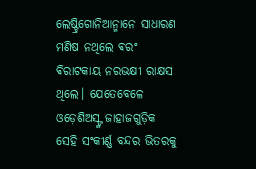ଲେଷ୍ଟ୍ରିଗୋନିଆନ୍ମାନେ ସାଧାରଣ ମଣିଷ ନଥିଲେ ଵରଂ ଵିରାଟକାୟ ନରଭକ୍ଷୀ ରାକ୍ଷସ ଥିଲେ। ଯେତେବେଳେ ଓଡ଼େଶିଅସ୍ଙ୍କ ଜାହାଜଗୁଡ଼ିକ ସେହି ସଂକୀର୍ଣ୍ଣ ବନ୍ଦର ଭିତରକୁ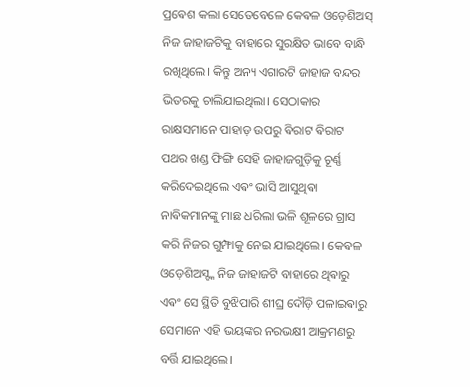ପ୍ରଵେଶ କଲା ସେତେବେଳେ କେଵଳ ଓଡ଼େଶିଅସ୍ ନିଜ ଜାହାଜଟିକୁ ବାହାରେ ସୁରକ୍ଷିତ ଭାବେ ବାନ୍ଧି ରଖିଥିଲେ। କିନ୍ତୁ ଅନ୍ୟ ଏଗାରଟି ଜାହାଜ ବନ୍ଦର ଭିତରକୁ ଚାଲିଯାଇଥିଲା। ସେଠାକାର ରାକ୍ଷସମାନେ ପାହାଡ଼ ଉପରୁ ଵିରାଟ ଵିରାଟ ପଥର ଖଣ୍ଡ ଫିଙ୍ଗି ସେହି ଜାହାଜଗୁଡ଼ିକୁ ଚୂର୍ଣ୍ଣ କରିଦେଇଥିଲେ ଏଵଂ ଭାସି ଆସୁଥିଵା ନାଵିକମାନଙ୍କୁ ମାଛ ଧରିଲା ଭଳି ଶୂଳରେ ଗ୍ରାସ କରି ନିଜର ଗୁମ୍ଫାକୁ ନେଇ ଯାଇଥିଲେ। କେଵଳ ଓଡ଼େଶିଅସ୍ଙ୍କ ନିଜ ଜାହାଜଟି ବାହାରେ ଥିଵାରୁ ଏଵଂ ସେ ସ୍ଥିତି ବୁଝିପାରି ଶୀଘ୍ର ଦୌଡ଼ି ପଳାଇଵାରୁ ସେମାନେ ଏହି ଭୟଙ୍କର ନରଭକ୍ଷୀ ଆକ୍ରମଣରୁ ବର୍ତ୍ତି ଯାଇଥିଲେ।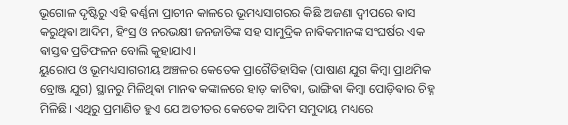ଭୂଗୋଳ ଦୃଷ୍ଟିରୁ ଏହି ଵର୍ଣ୍ଣନା ପ୍ରାଚୀନ କାଳରେ ଭୂମଧ୍ୟସାଗରର କିଛି ଅଜଣା ଦ୍ୱୀପରେ ଵାସ କରୁଥିଵା ଆଦିମ, ହିଂସ୍ର ଓ ନରଭକ୍ଷୀ ଜନଜାତିଙ୍କ ସହ ସାମୁଦ୍ରିକ ନାଵିକମାନଙ୍କ ସଂଘର୍ଷର ଏକ ଵାସ୍ତଵ ପ୍ରତିଫଳନ ବୋଲି କୁହାଯାଏ।
ୟୁରୋପ ଓ ଭୂମଧ୍ୟସାଗରୀୟ ଅଞ୍ଚଳର କେତେକ ପ୍ରାଗୈତିହାସିକ (ପାଷାଣ ଯୁଗ କିମ୍ବା ପ୍ରାଥମିକ ବ୍ରୋଞ୍ଜ ଯୁଗ) ସ୍ଥାନରୁ ମିଳିଥିଵା ମାନଵ କଙ୍କାଳରେ ହାଡ଼ କାଟିଵା, ଭାଙ୍ଗିଵା କିମ୍ବା ପୋଡ଼ିଵାର ଚିହ୍ନ ମିଳିଛି। ଏଥିରୁ ପ୍ରମାଣିତ ହୁଏ ଯେ ଅତୀତର କେତେକ ଆଦିମ ସମୁଦାୟ ମଧ୍ୟରେ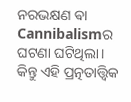ନରଭକ୍ଷଣ ଵା Cannibalismର ଘଟଣା ଘଟିଥିଲା। କିନ୍ତୁ ଏହି ପ୍ରତ୍ନତାତ୍ତ୍ୱିକ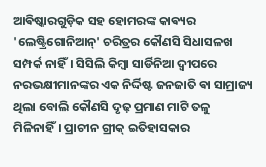ଆଵିଷ୍କାରଗୁଡ଼ିକ ସହ ହୋମରଙ୍କ କାଵ୍ୟର 'ଲେଷ୍ଟ୍ରିଗୋନିଆନ୍' ଚରିତ୍ରର କୌଣସି ସିଧାସଳଖ ସମ୍ପର୍କ ନାହିଁ। ସିସିଲି କିମ୍ବା ସାର୍ଡିନିଆ ଦ୍ୱୀପରେ ନରଭକ୍ଷୀମାନଙ୍କର ଏକ ନିର୍ଦ୍ଦିଷ୍ଟ ଜନଜାତି ଵା ସାମ୍ରାଜ୍ୟ ଥିଲା ବୋଲି କୌଣସି ଦୃଢ଼ ପ୍ରମାଣ ମାଟି ତଳୁ ମିଳିନାହିଁ। ପ୍ରାଚୀନ ଗ୍ରୀକ୍ ଇତିହାସକାର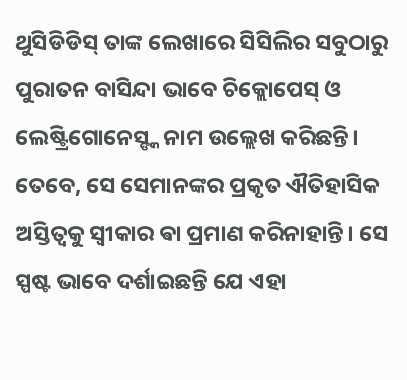ଥୁସିଡିଡିସ୍ ତାଙ୍କ ଲେଖାରେ ସିସିଲିର ସବୁଠାରୁ ପୁରାତନ ବାସିନ୍ଦା ଭାବେ ଚିକ୍ଲୋପେସ୍ ଓ ଲେଷ୍ଟ୍ରିଗୋନେସ୍ଙ୍କ ନାମ ଉଲ୍ଲେଖ କରିଛନ୍ତି। ତେବେ, ସେ ସେମାନଙ୍କର ପ୍ରକୃତ ଐତିହାସିକ ଅସ୍ତିତ୍ୱକୁ ସ୍ୱୀକାର ଵା ପ୍ରମାଣ କରିନାହାନ୍ତି। ସେ ସ୍ପଷ୍ଟ ଭାବେ ଦର୍ଶାଇଛନ୍ତି ଯେ ଏହା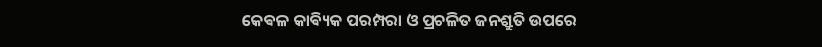କେଵଳ କାଵ୍ୟିକ ପରମ୍ପରା ଓ ପ୍ରଚଳିତ ଜନଶ୍ରୁତି ଉପରେ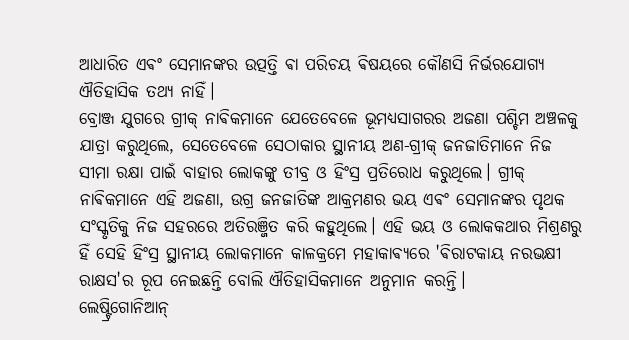ଆଧାରିତ ଏଵଂ ସେମାନଙ୍କର ଉତ୍ପତ୍ତି ଵା ପରିଚୟ ଵିଷୟରେ କୌଣସି ନିର୍ଭରଯୋଗ୍ୟ ଐତିହାସିକ ତଥ୍ୟ ନାହିଁ।
ବ୍ରୋଞ୍ଜ ଯୁଗରେ ଗ୍ରୀକ୍ ନାଵିକମାନେ ଯେତେବେଳେ ଭୂମଧ୍ୟସାଗରର ଅଜଣା ପଶ୍ଚିମ ଅଞ୍ଚଳକୁ ଯାତ୍ରା କରୁଥିଲେ, ସେତେବେଳେ ସେଠାକାର ସ୍ଥାନୀୟ ଅଣ-ଗ୍ରୀକ୍ ଜନଜାତିମାନେ ନିଜ ସୀମା ରକ୍ଷା ପାଇଁ ବାହାର ଲୋକଙ୍କୁ ତୀବ୍ର ଓ ହିଂସ୍ର ପ୍ରତିରୋଧ କରୁଥିଲେ। ଗ୍ରୀକ୍ ନାଵିକମାନେ ଏହି ଅଜଣା, ଉଗ୍ର ଜନଜାତିଙ୍କ ଆକ୍ରମଣର ଭୟ ଏଵଂ ସେମାନଙ୍କର ପୃଥକ ସଂସ୍କୃତିକୁ ନିଜ ସହରରେ ଅତିରଞ୍ଜିତ କରି କହୁଥିଲେ। ଏହି ଭୟ ଓ ଲୋକକଥାର ମିଶ୍ରଣରୁ ହିଁ ସେହି ହିଂସ୍ର ସ୍ଥାନୀୟ ଲୋକମାନେ କାଳକ୍ରମେ ମହାକାଵ୍ୟରେ 'ଵିରାଟକାୟ ନରଭକ୍ଷୀ ରାକ୍ଷସ'ର ରୂପ ନେଇଛନ୍ତି ବୋଲି ଐତିହାସିକମାନେ ଅନୁମାନ କରନ୍ତି।
ଲେଷ୍ଟ୍ରିଗୋନିଆନ୍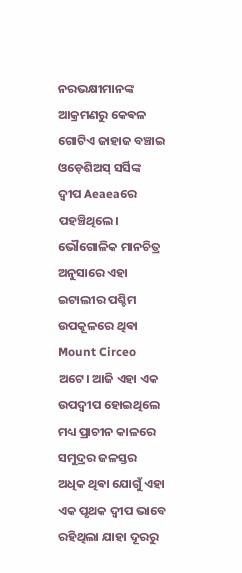ନରଭକ୍ଷୀମାନଙ୍କ ଆକ୍ରମଣରୁ କେଵଳ ଗୋଟିଏ ଜାହାଜ ବଞ୍ଚାଇ ଓଡ଼େଶିଅସ୍ ସର୍ସିଙ୍କ ଦ୍ୱୀପ Aeaeaରେ ପହଞ୍ଚିଥିଲେ। ଭୌଗୋଳିକ ମାନଚିତ୍ର ଅନୁସାରେ ଏହା ଇଟାଲୀର ପଶ୍ଚିମ ଉପକୂଳରେ ଥିଵା Mount Circeo ଅଟେ। ଆଜି ଏହା ଏକ ଉପଦ୍ୱୀପ ହୋଇଥିଲେ ମଧ୍ୟ ପ୍ରାଚୀନ କାଳରେ ସମୁଦ୍ରର ଜଳସ୍ତର ଅଧିକ ଥିଵା ଯୋଗୁଁ ଏହା ଏକ ପୃଥକ ଦ୍ୱୀପ ଭାବେ ରହିଥିଲା ଯାହା ଦୂରରୁ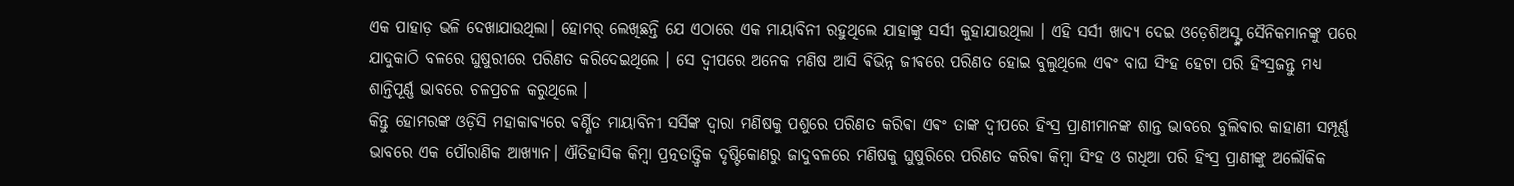ଏକ ପାହାଡ଼ ଭଳି ଦେଖାଯାଉଥିଲା। ହୋମର୍ ଲେଖିଛନ୍ତି ଯେ ଏଠାରେ ଏକ ମାୟାବିନୀ ରହୁଥିଲେ ଯାହାଙ୍କୁ ସର୍ସୀ କୁହାଯାଉଥିଲା । ଏହି ସର୍ସୀ ଖାଦ୍ୟ ଦେଇ ଓଡ଼େଶିଅସ୍ଙ୍କ ସୈନିକମାନଙ୍କୁ ପରେ ଯାଦୁକାଠି ବଳରେ ଘୁଷୁରୀରେ ପରିଣତ କରିଦେଇଥିଲେ । ସେ ଦ୍ଵୀପରେ ଅନେକ ମଣିଷ ଆସି ଵିଭିନ୍ନ ଜୀଵରେ ପରିଣତ ହୋଇ ବୁଲୁଥିଲେ ଏଵଂ ବାଘ ସିଂହ ହେଟା ପରି ହିଂସ୍ରଜନ୍ତୁ ମଧ୍ୟ ଶାନ୍ତିପୂର୍ଣ୍ଣ ଭାବରେ ଚଳପ୍ରଚଳ କରୁଥିଲେ ।
କିନ୍ତୁ ହୋମରଙ୍କ ଓଡ଼ିସି ମହାକାଵ୍ୟରେ ଵର୍ଣ୍ଣିତ ମାୟାବିନୀ ସର୍ସିଙ୍କ ଦ୍ୱାରା ମଣିଷକୁ ପଶୁରେ ପରିଣତ କରିଵା ଏଵଂ ତାଙ୍କ ଦ୍ୱୀପରେ ହିଂସ୍ର ପ୍ରାଣୀମାନଙ୍କ ଶାନ୍ତ ଭାବରେ ବୁଲିଵାର କାହାଣୀ ସମ୍ପୂର୍ଣ୍ଣ ଭାବରେ ଏକ ପୌରାଣିକ ଆଖ୍ୟାନ। ଐତିହାସିକ କିମ୍ବା ପ୍ରତ୍ନତାତ୍ତ୍ୱିକ ଦୃଷ୍ଟିକୋଣରୁ ଜାଦୁବଳରେ ମଣିଷକୁ ଘୁଷୁରିରେ ପରିଣତ କରିଵା କିମ୍ବା ସିଂହ ଓ ଗଧିଆ ପରି ହିଂସ୍ର ପ୍ରାଣୀଙ୍କୁ ଅଲୌକିକ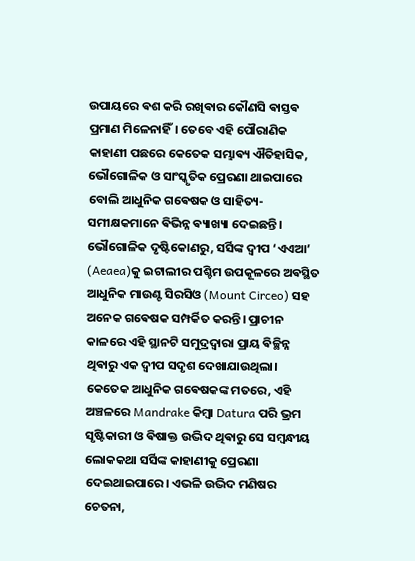ଉପାୟରେ ଵଶ କରି ରଖିଵାର କୌଣସି ଵାସ୍ତଵ ପ୍ରମାଣ ମିଳେନାହିଁ। ତେବେ ଏହି ପୌରାଣିକ କାହାଣୀ ପଛରେ କେତେକ ସମ୍ଭାଵ୍ୟ ଐତିହାସିକ, ଭୌଗୋଳିକ ଓ ସାଂସ୍କୃତିକ ପ୍ରେରଣା ଥାଇପାରେ ବୋଲି ଆଧୁନିକ ଗଵେଷକ ଓ ସାହିତ୍ୟ-ସମୀକ୍ଷକମାନେ ଵିଭିନ୍ନ ଵ୍ୟାଖ୍ୟା ଦେଇଛନ୍ତି। ଭୌଗୋଳିକ ଦୃଷ୍ଟିକୋଣରୁ, ସର୍ସିଙ୍କ ଦ୍ୱୀପ ‘ଏଏଆ’ (Aeaea)କୁ ଇଟାଲୀର ପଶ୍ଚିମ ଉପକୂଳରେ ଅଵସ୍ଥିତ ଆଧୁନିକ ମାଉଣ୍ଟ ସିରସିଓ (Mount Circeo) ସହ ଅନେକ ଗଵେଷକ ସମ୍ପର୍କିତ କରନ୍ତି। ପ୍ରାଚୀନ କାଳରେ ଏହି ସ୍ଥାନଟି ସମୁଦ୍ରଦ୍ୱାରା ପ୍ରାୟ ଵିଚ୍ଛିନ୍ନ ଥିଵାରୁ ଏକ ଦ୍ୱୀପ ସଦୃଶ ଦେଖାଯାଉଥିଲା। କେତେକ ଆଧୁନିକ ଗଵେଷକଙ୍କ ମତରେ, ଏହି ଅଞ୍ଚଳରେ Mandrake କିମ୍ବା Datura ପରି ଭ୍ରମ ସୃଷ୍ଟିକାରୀ ଓ ଵିଷାକ୍ତ ଉଦ୍ଭିଦ ଥିଵାରୁ ସେ ସମ୍ବନ୍ଧୀୟ ଲୋକକଥା ସର୍ସିଙ୍କ କାହାଣୀକୁ ପ୍ରେରଣା ଦେଇଥାଇପାରେ। ଏଭଳି ଉଦ୍ଭିଦ ମଣିଷର ଚେତନା,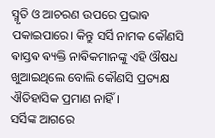ସ୍ମୃତି ଓ ଆଚରଣ ଉପରେ ପ୍ରଭାଵ ପକାଇପାରେ। କିନ୍ତୁ ସର୍ସି ନାମକ କୌଣସି ଵାସ୍ତଵ ଵ୍ୟକ୍ତି ନାଵିକମାନଙ୍କୁ ଏହି ଔଷଧ ଖୁଆଇଥିଲେ ବୋଲି କୌଣସି ପ୍ରତ୍ୟକ୍ଷ ଐତିହାସିକ ପ୍ରମାଣ ନାହିଁ।
ସର୍ସିଙ୍କ ଆଗରେ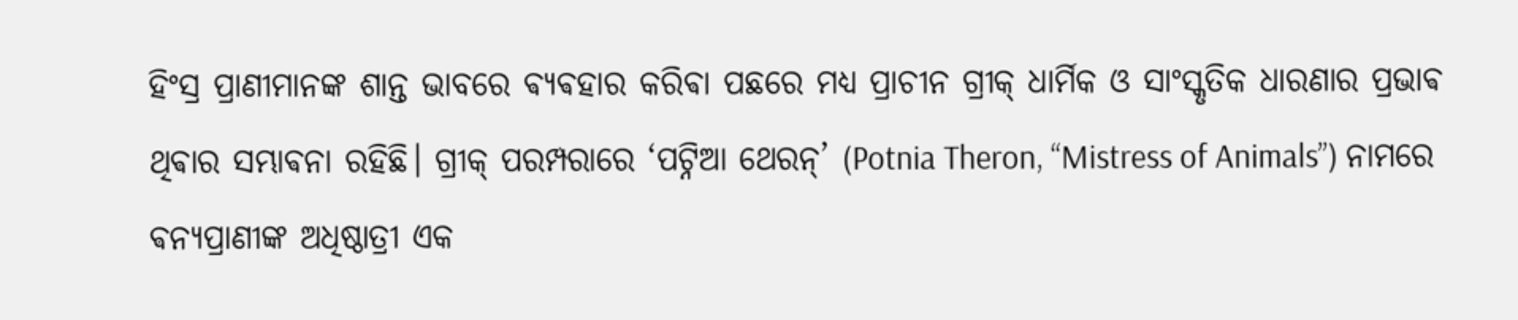ହିଂସ୍ର ପ୍ରାଣୀମାନଙ୍କ ଶାନ୍ତ ଭାବରେ ଵ୍ୟଵହାର କରିଵା ପଛରେ ମଧ୍ୟ ପ୍ରାଚୀନ ଗ୍ରୀକ୍ ଧାର୍ମିକ ଓ ସାଂସ୍କୃତିକ ଧାରଣାର ପ୍ରଭାଵ ଥିଵାର ସମ୍ଭାଵନା ରହିଛି। ଗ୍ରୀକ୍ ପରମ୍ପରାରେ ‘ପଟ୍ନିଆ ଥେରନ୍’ (Potnia Theron, “Mistress of Animals”) ନାମରେ ଵନ୍ୟପ୍ରାଣୀଙ୍କ ଅଧିଷ୍ଠାତ୍ରୀ ଏକ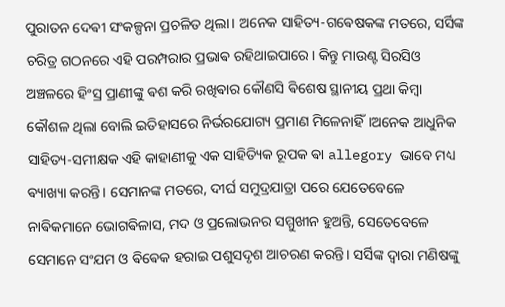ପୁରାତନ ଦେଵୀ ସଂକଳ୍ପନା ପ୍ରଚଳିତ ଥିଲା। ଅନେକ ସାହିତ୍ୟ-ଗଵେଷକଙ୍କ ମତରେ, ସର୍ସିଙ୍କ ଚରିତ୍ର ଗଠନରେ ଏହି ପରମ୍ପରାର ପ୍ରଭାଵ ରହିଥାଇପାରେ। କିନ୍ତୁ ମାଉଣ୍ଟ ସିରସିଓ ଅଞ୍ଚଳରେ ହିଂସ୍ର ପ୍ରାଣୀଙ୍କୁ ଵଶ କରି ରଖିଵାର କୌଣସି ଵିଶେଷ ସ୍ଥାନୀୟ ପ୍ରଥା କିମ୍ବା କୌଶଳ ଥିଲା ବୋଲି ଇତିହାସରେ ନିର୍ଭରଯୋଗ୍ୟ ପ୍ରମାଣ ମିଳେନାହିଁ।ଅନେକ ଆଧୁନିକ ସାହିତ୍ୟ-ସମୀକ୍ଷକ ଏହି କାହାଣୀକୁ ଏକ ସାହିତ୍ୟିକ ରୂପକ ଵା allegory ଭାବେ ମଧ୍ୟ ଵ୍ୟାଖ୍ୟା କରନ୍ତି। ସେମାନଙ୍କ ମତରେ, ଦୀର୍ଘ ସମୁଦ୍ରଯାତ୍ରା ପରେ ଯେତେବେଳେ ନାଵିକମାନେ ଭୋଗଵିଳାସ, ମଦ ଓ ପ୍ରଲୋଭନର ସମ୍ମୁଖୀନ ହୁଅନ୍ତି, ସେତେବେଳେ ସେମାନେ ସଂଯମ ଓ ଵିଵେକ ହରାଇ ପଶୁସଦୃଶ ଆଚରଣ କରନ୍ତି। ସର୍ସିଙ୍କ ଦ୍ୱାରା ମଣିଷଙ୍କୁ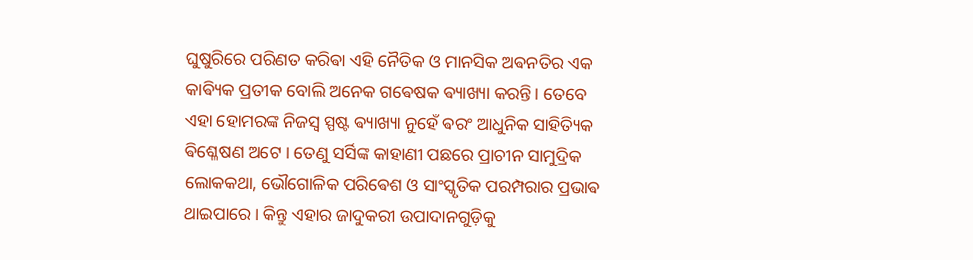ଘୁଷୁରିରେ ପରିଣତ କରିଵା ଏହି ନୈତିକ ଓ ମାନସିକ ଅଵନତିର ଏକ କାଵ୍ୟିକ ପ୍ରତୀକ ବୋଲି ଅନେକ ଗଵେଷକ ଵ୍ୟାଖ୍ୟା କରନ୍ତି। ତେବେ ଏହା ହୋମରଙ୍କ ନିଜସ୍ୱ ସ୍ପଷ୍ଟ ଵ୍ୟାଖ୍ୟା ନୁହେଁ ଵରଂ ଆଧୁନିକ ସାହିତ୍ୟିକ ଵିଶ୍ଳେଷଣ ଅଟେ । ତେଣୁ ସର୍ସିଙ୍କ କାହାଣୀ ପଛରେ ପ୍ରାଚୀନ ସାମୁଦ୍ରିକ ଲୋକକଥା, ଭୌଗୋଳିକ ପରିଵେଶ ଓ ସାଂସ୍କୃତିକ ପରମ୍ପରାର ପ୍ରଭାଵ ଥାଇପାରେ। କିନ୍ତୁ ଏହାର ଜାଦୁକରୀ ଉପାଦାନଗୁଡ଼ିକୁ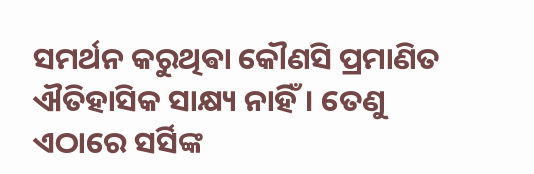ସମର୍ଥନ କରୁଥିଵା କୌଣସି ପ୍ରମାଣିତ ଐତିହାସିକ ସାକ୍ଷ୍ୟ ନାହିଁ। ତେଣୁ ଏଠାରେ ସର୍ସିଙ୍କ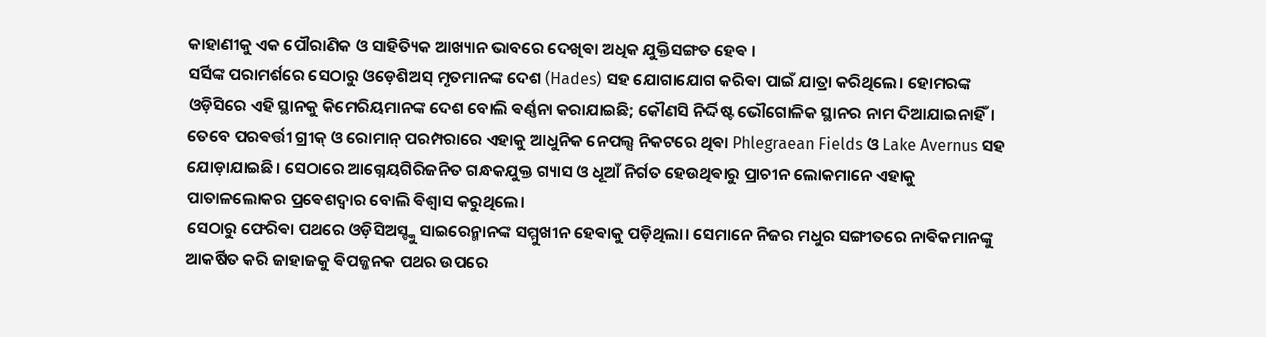କାହାଣୀକୁ ଏକ ପୌରାଣିକ ଓ ସାହିତ୍ୟିକ ଆଖ୍ୟାନ ଭାବରେ ଦେଖିଵା ଅଧିକ ଯୁକ୍ତିସଙ୍ଗତ ହେଵ ।
ସର୍ସିଙ୍କ ପରାମର୍ଶରେ ସେଠାରୁ ଓଡ଼େଶିଅସ୍ ମୃତମାନଙ୍କ ଦେଶ (Hades) ସହ ଯୋଗାଯୋଗ କରିଵା ପାଇଁ ଯାତ୍ରା କରିଥିଲେ। ହୋମରଙ୍କ ଓଡ଼ିସିରେ ଏହି ସ୍ଥାନକୁ କିମେରିୟମାନଙ୍କ ଦେଶ ବୋଲି ଵର୍ଣ୍ଣନା କରାଯାଇଛି; କୌଣସି ନିର୍ଦ୍ଦିଷ୍ଟ ଭୌଗୋଳିକ ସ୍ଥାନର ନାମ ଦିଆଯାଇନାହିଁ। ତେବେ ପରଵର୍ତ୍ତୀ ଗ୍ରୀକ୍ ଓ ରୋମାନ୍ ପରମ୍ପରାରେ ଏହାକୁ ଆଧୁନିକ ନେପଲ୍ସ ନିକଟରେ ଥିଵା Phlegraean Fields ଓ Lake Avernus ସହ ଯୋଡ଼ାଯାଇଛି। ସେଠାରେ ଆଗ୍ନେୟଗିରିଜନିତ ଗନ୍ଧକଯୁକ୍ତ ଗ୍ୟାସ ଓ ଧୂଆଁ ନିର୍ଗତ ହେଉଥିଵାରୁ ପ୍ରାଚୀନ ଲୋକମାନେ ଏହାକୁ ପାତାଳଲୋକର ପ୍ରଵେଶଦ୍ୱାର ବୋଲି ଵିଶ୍ୱାସ କରୁଥିଲେ।
ସେଠାରୁ ଫେରିଵା ପଥରେ ଓଡ଼ିସିଅସ୍ଙ୍କୁ ସାଇରେନ୍ମାନଙ୍କ ସମ୍ମୁଖୀନ ହେଵାକୁ ପଡ଼ିଥିଲା। ସେମାନେ ନିଜର ମଧୁର ସଙ୍ଗୀତରେ ନାଵିକମାନଙ୍କୁ ଆକର୍ଷିତ କରି ଜାହାଜକୁ ଵିପଜ୍ଜନକ ପଥର ଉପରେ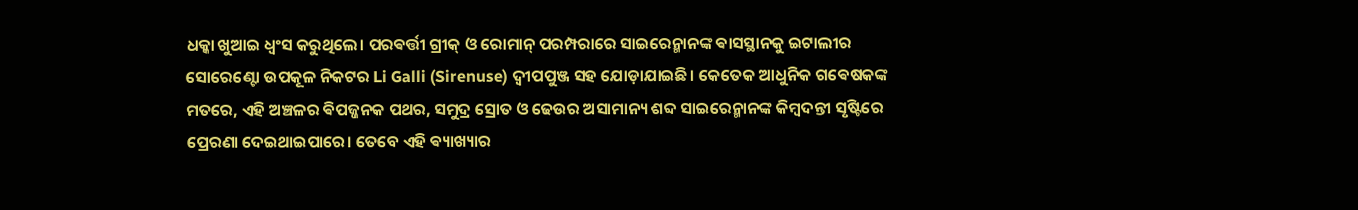ଧକ୍କା ଖୁଆଇ ଧ୍ୱଂସ କରୁଥିଲେ। ପରଵର୍ତ୍ତୀ ଗ୍ରୀକ୍ ଓ ରୋମାନ୍ ପରମ୍ପରାରେ ସାଇରେନ୍ମାନଙ୍କ ଵାସସ୍ଥାନକୁ ଇଟାଲୀର ସୋରେଣ୍ଟୋ ଉପକୂଳ ନିକଟର Li Galli (Sirenuse) ଦ୍ୱୀପପୁଞ୍ଜ ସହ ଯୋଡ଼ାଯାଇଛି। କେତେକ ଆଧୁନିକ ଗଵେଷକଙ୍କ ମତରେ, ଏହି ଅଞ୍ଚଳର ଵିପଜ୍ଜନକ ପଥର, ସମୁଦ୍ର ସ୍ରୋତ ଓ ଢେଉର ଅସାମାନ୍ୟ ଶବ୍ଦ ସାଇରେନ୍ମାନଙ୍କ କିମ୍ବଦନ୍ତୀ ସୃଷ୍ଟିରେ ପ୍ରେରଣା ଦେଇଥାଇପାରେ। ତେବେ ଏହି ଵ୍ୟାଖ୍ୟାର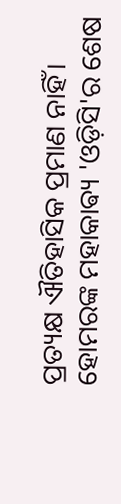ପ୍ରତ୍ୟକ୍ଷ ଐତିହାସିକ ପ୍ରମାଣ ନାହିଁ।
ହୋମରଙ୍କ ମହାକାଵ୍ୟ 'ଓଡ଼ିସି'ର ଶେଷ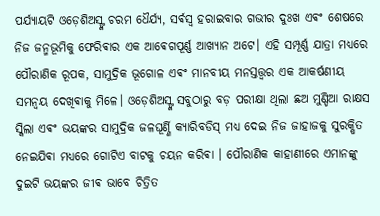ପର୍ଯ୍ୟାୟଟି ଓଡ଼େଶିଅସ୍ଙ୍କ ଚରମ ଧୈର୍ଯ୍ୟ, ସର୍ଵସ୍ୱ ହରାଇବାର ଗଭୀର ଦୁଃଖ ଏଵଂ ଶେଷରେ ନିଜ ଜନ୍ମଭୂମିକୁ ଫେରିଵାର ଏକ ଆଵେଗପୂର୍ଣ୍ଣ ଆଖ୍ୟାନ ଅଟେ। ଏହି ସମ୍ପୂର୍ଣ୍ଣ ଯାତ୍ରା ମଧ୍ୟରେ ପୌରାଣିକ ରୂପକ, ସାମୁଦ୍ରିକ ଭୂଗୋଳ ଏଵଂ ମାନବୀୟ ମନସ୍ତତ୍ତ୍ୱର ଏକ ଆକର୍ଷଣୀୟ ସମନ୍ୱୟ ଦେଖିଵାକୁ ମିଳେ। ଓଡ଼େଶିଅସ୍ଙ୍କ ସବୁଠାରୁ ବଡ଼ ପରୀକ୍ଷା ଥିଲା ଛଅ ମୁଣ୍ଡିଆ ରାକ୍ଷସ ସ୍କିଲା ଏଵଂ ଭୟଙ୍କର ସାମୁଦ୍ରିକ ଜଳଘୂର୍ଣ୍ଣି କ୍ୟାରିବଡିସ୍ ମଧ୍ୟ ଦେଇ ନିଜ ଜାହାଜକୁ ସୁରକ୍ଷିତ ନେଇଯିଵା ମଧ୍ୟରେ ଗୋଟିଏ ବାଟକୁ ଚୟନ କରିଵା । ପୌରାଣିକ କାହାଣୀରେ ଏମାନଙ୍କୁ ଦୁଇଟି ଭୟଙ୍କର ଜୀଵ ଭାବେ ଚିତ୍ରିତ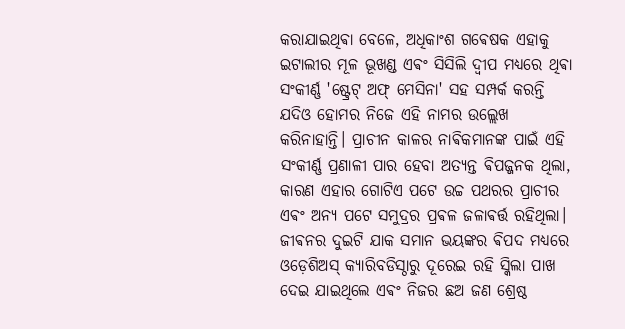କରାଯାଇଥିଵା ବେଳେ, ଅଧିକାଂଶ ଗଵେଷକ ଏହାକୁ ଇଟାଲୀର ମୂଳ ଭୂଖଣ୍ଡ ଏଵଂ ସିସିଲି ଦ୍ୱୀପ ମଧ୍ୟରେ ଥିଵା ସଂକୀର୍ଣ୍ଣ 'ଷ୍ଟ୍ରେଟ୍ ଅଫ୍ ମେସିନା' ସହ ସମ୍ପର୍କ କରନ୍ତି ଯଦିଓ ହୋମର ନିଜେ ଏହି ନାମର ଉଲ୍ଲେଖ କରିନାହାନ୍ତି। ପ୍ରାଚୀନ କାଳର ନାଵିକମାନଙ୍କ ପାଇଁ ଏହି ସଂକୀର୍ଣ୍ଣ ପ୍ରଣାଳୀ ପାର ହେବା ଅତ୍ୟନ୍ତ ଵିପଜ୍ଜନକ ଥିଲା, କାରଣ ଏହାର ଗୋଟିଏ ପଟେ ଉଚ୍ଚ ପଥରର ପ୍ରାଚୀର ଏଵଂ ଅନ୍ୟ ପଟେ ସମୁଦ୍ରର ପ୍ରଵଳ ଜଳାଵର୍ତ୍ତ ରହିଥିଲା। ଜୀଵନର ଦୁଇଟି ଯାକ ସମାନ ଭୟଙ୍କର ଵିପଦ ମଧ୍ୟରେ ଓଡ଼େଶିଅସ୍ କ୍ୟାରିବଡିସ୍ଠାରୁ ଦୂରେଇ ରହି ସ୍କିଲା ପାଖ ଦେଇ ଯାଇଥିଲେ ଏଵଂ ନିଜର ଛଅ ଜଣ ଶ୍ରେଷ୍ଠ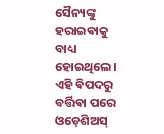ସୈନ୍ୟଙ୍କୁ ହରାଇଵାକୁ ବାଧ୍ୟ ହୋଇଥିଲେ।
ଏହି ଵିପଦରୁ ବର୍ତ୍ତିଵା ପରେ ଓଡ଼େଶିଅସ୍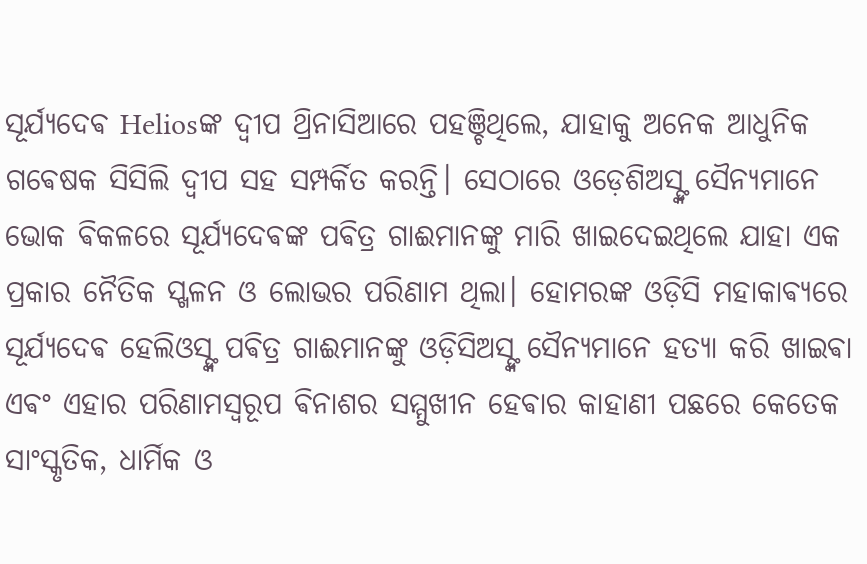ସୂର୍ଯ୍ୟଦେଵ Heliosଙ୍କ ଦ୍ୱୀପ ଥ୍ରିନାସିଆରେ ପହଞ୍ଚିଥିଲେ, ଯାହାକୁ ଅନେକ ଆଧୁନିକ ଗଵେଷକ ସିସିଲି ଦ୍ୱୀପ ସହ ସମ୍ପର୍କିତ କରନ୍ତି। ସେଠାରେ ଓଡ଼େଶିଅସ୍ଙ୍କ ସୈନ୍ୟମାନେ ଭୋକ ଵିକଳରେ ସୂର୍ଯ୍ୟଦେଵଙ୍କ ପଵିତ୍ର ଗାଈମାନଙ୍କୁ ମାରି ଖାଇଦେଇଥିଲେ ଯାହା ଏକ ପ୍ରକାର ନୈତିକ ସ୍ଖଳନ ଓ ଲୋଭର ପରିଣାମ ଥିଲା। ହୋମରଙ୍କ ଓଡ଼ିସି ମହାକାଵ୍ୟରେ ସୂର୍ଯ୍ୟଦେଵ ହେଲିଓସ୍ଙ୍କ ପଵିତ୍ର ଗାଈମାନଙ୍କୁ ଓଡ଼ିସିଅସ୍ଙ୍କ ସୈନ୍ୟମାନେ ହତ୍ୟା କରି ଖାଇଵା ଏଵଂ ଏହାର ପରିଣାମସ୍ୱରୂପ ଵିନାଶର ସମ୍ମୁଖୀନ ହେଵାର କାହାଣୀ ପଛରେ କେତେକ ସାଂସ୍କୃତିକ, ଧାର୍ମିକ ଓ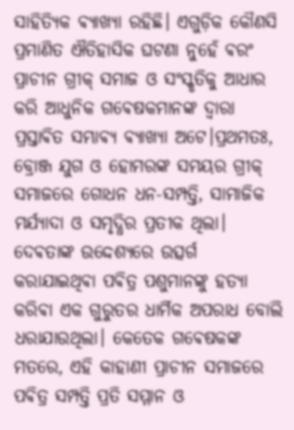ସାହିତ୍ୟିକ ଵ୍ୟାଖ୍ୟା ରହିଛି। ଏଗୁଡ଼ିକ କୌଣସି ପ୍ରମାଣିତ ଐତିହାସିକ ଘଟଣା ନୁହେଁ ଵରଂ ପ୍ରାଚୀନ ଗ୍ରୀକ୍ ସମାଜ ଓ ସଂସ୍କୃତିକୁ ଆଧାର କରି ଆଧୁନିକ ଗଵେଷକମାନଙ୍କ ଦ୍ୱାରା ପ୍ରସ୍ତାଵିତ ସମ୍ଭାଵ୍ୟ ଵ୍ୟାଖ୍ୟା ଅଟେ।ପ୍ରଥମତଃ, ବ୍ରୋଞ୍ଜ ଯୁଗ ଓ ହୋମରଙ୍କ ସମୟର ଗ୍ରୀକ୍ ସମାଜରେ ଗୋଧନ ଧନ-ସମ୍ପତ୍ତି, ସାମାଜିକ ମର୍ଯ୍ୟାଦା ଓ ସମୃଦ୍ଧିର ପ୍ରତୀକ ଥିଲା। ଦେଵତାଙ୍କ ଉଦ୍ଦେଶ୍ୟରେ ଉତ୍ସର୍ଗ କରାଯାଇଥିଵା ପଵିତ୍ର ପଶୁମାନଙ୍କୁ ହତ୍ୟା କରିଵା ଏକ ଗୁରୁତର ଧାର୍ମିକ ଅପରାଧ ବୋଲି ଧରାଯାଉଥିଲା। କେତେକ ଗଵେଷକଙ୍କ ମତରେ, ଏହି କାହାଣୀ ପ୍ରାଚୀନ ସମାଜରେ ପଵିତ୍ର ସମ୍ପତ୍ତି ପ୍ରତି ସମ୍ମାନ ଓ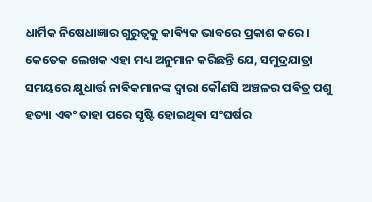ଧାର୍ମିକ ନିଷେଧାଜ୍ଞାର ଗୁରୁତ୍ୱକୁ କାଵ୍ୟିକ ଭାବରେ ପ୍ରକାଶ କରେ। କେତେକ ଲେଖକ ଏହା ମଧ୍ୟ ଅନୁମାନ କରିଛନ୍ତି ଯେ, ସମୁଦ୍ରଯାତ୍ରା ସମୟରେ କ୍ଷୁଧାର୍ତ୍ତ ନାଵିକମାନଙ୍କ ଦ୍ୱାରା କୌଣସି ଅଞ୍ଚଳର ପଵିତ୍ର ପଶୁ ହତ୍ୟା ଏଵଂ ତାହା ପରେ ସୃଷ୍ଟି ହୋଇଥିଵା ସଂଘର୍ଷର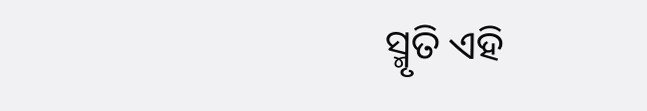ସ୍ମୃତି ଏହି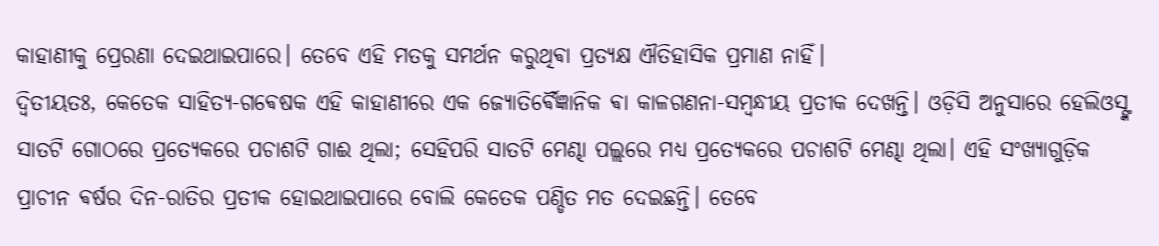କାହାଣୀକୁ ପ୍ରେରଣା ଦେଇଥାଇପାରେ। ତେବେ ଏହି ମତକୁ ସମର୍ଥନ କରୁଥିଵା ପ୍ରତ୍ୟକ୍ଷ ଐତିହାସିକ ପ୍ରମାଣ ନାହିଁ।
ଦ୍ୱିତୀୟତଃ, କେତେକ ସାହିତ୍ୟ-ଗଵେଷକ ଏହି କାହାଣୀରେ ଏକ ଜ୍ୟୋତିର୍ଵୈଜ୍ଞାନିକ ଵା କାଳଗଣନା-ସମ୍ବନ୍ଧୀୟ ପ୍ରତୀକ ଦେଖନ୍ତି। ଓଡ଼ିସି ଅନୁସାରେ ହେଲିଓସ୍ଙ୍କ ସାତଟି ଗୋଠରେ ପ୍ରତ୍ୟେକରେ ପଚାଶଟି ଗାଈ ଥିଲା; ସେହିପରି ସାତଟି ମେଣ୍ଢା ପଲ୍ଲରେ ମଧ୍ୟ ପ୍ରତ୍ୟେକରେ ପଚାଶଟି ମେଣ୍ଢା ଥିଲା। ଏହି ସଂଖ୍ୟାଗୁଡ଼ିକ ପ୍ରାଚୀନ ଵର୍ଷର ଦିନ-ରାତିର ପ୍ରତୀକ ହୋଇଥାଇପାରେ ବୋଲି କେତେକ ପଣ୍ଡିତ ମତ ଦେଇଛନ୍ତି। ତେବେ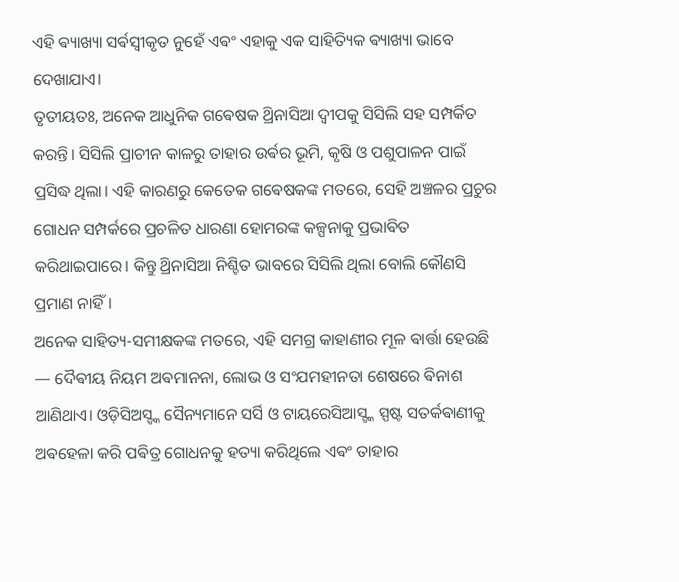ଏହି ଵ୍ୟାଖ୍ୟା ସର୍ଵସ୍ୱୀକୃତ ନୁହେଁ ଏଵଂ ଏହାକୁ ଏକ ସାହିତ୍ୟିକ ଵ୍ୟାଖ୍ୟା ଭାବେ ଦେଖାଯାଏ।
ତୃତୀୟତଃ, ଅନେକ ଆଧୁନିକ ଗଵେଷକ ଥ୍ରିନାସିଆ ଦ୍ୱୀପକୁ ସିସିଲି ସହ ସମ୍ପର୍କିତ କରନ୍ତି। ସିସିଲି ପ୍ରାଚୀନ କାଳରୁ ତାହାର ଉର୍ଵର ଭୂମି, କୃଷି ଓ ପଶୁପାଳନ ପାଇଁ ପ୍ରସିଦ୍ଧ ଥିଲା। ଏହି କାରଣରୁ କେତେକ ଗଵେଷକଙ୍କ ମତରେ, ସେହି ଅଞ୍ଚଳର ପ୍ରଚୁର ଗୋଧନ ସମ୍ପର୍କରେ ପ୍ରଚଳିତ ଧାରଣା ହୋମରଙ୍କ କଳ୍ପନାକୁ ପ୍ରଭାଵିତ କରିଥାଇପାରେ। କିନ୍ତୁ ଥ୍ରିନାସିଆ ନିଶ୍ଚିତ ଭାବରେ ସିସିଲି ଥିଲା ବୋଲି କୌଣସି ପ୍ରମାଣ ନାହିଁ।
ଅନେକ ସାହିତ୍ୟ-ସମୀକ୍ଷକଙ୍କ ମତରେ, ଏହି ସମଗ୍ର କାହାଣୀର ମୂଳ ଵାର୍ତ୍ତା ହେଉଛି — ଦୈଵୀୟ ନିୟମ ଅଵମାନନା, ଲୋଭ ଓ ସଂଯମହୀନତା ଶେଷରେ ଵିନାଶ ଆଣିଥାଏ। ଓଡ଼ିସିଅସ୍ଙ୍କ ସୈନ୍ୟମାନେ ସର୍ସି ଓ ଟାୟରେସିଆସ୍ଙ୍କ ସ୍ପଷ୍ଟ ସତର୍କଵାଣୀକୁ ଅଵହେଳା କରି ପଵିତ୍ର ଗୋଧନକୁ ହତ୍ୟା କରିଥିଲେ ଏଵଂ ତାହାର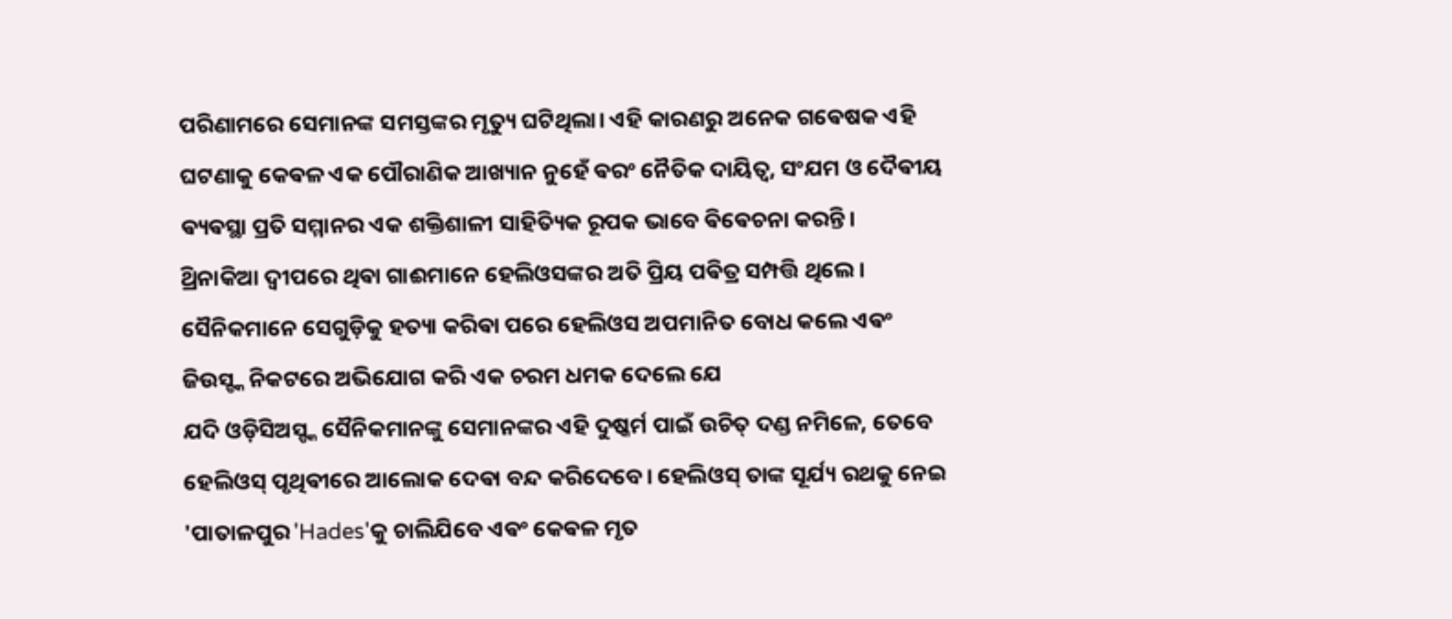ପରିଣାମରେ ସେମାନଙ୍କ ସମସ୍ତଙ୍କର ମୃତ୍ୟୁ ଘଟିଥିଲା। ଏହି କାରଣରୁ ଅନେକ ଗଵେଷକ ଏହି ଘଟଣାକୁ କେଵଳ ଏକ ପୌରାଣିକ ଆଖ୍ୟାନ ନୁହେଁ ଵରଂ ନୈତିକ ଦାୟିତ୍ୱ, ସଂଯମ ଓ ଦୈଵୀୟ ଵ୍ୟଵସ୍ଥା ପ୍ରତି ସମ୍ମାନର ଏକ ଶକ୍ତିଶାଳୀ ସାହିତ୍ୟିକ ରୂପକ ଭାବେ ଵିଵେଚନା କରନ୍ତି।
ଥ୍ରିନାକିଆ ଦ୍ୱୀପରେ ଥିଵା ଗାଈମାନେ ହେଲିଓସଙ୍କର ଅତି ପ୍ରିୟ ପଵିତ୍ର ସମ୍ପତ୍ତି ଥିଲେ। ସୈନିକମାନେ ସେଗୁଡ଼ିକୁ ହତ୍ୟା କରିଵା ପରେ ହେଲିଓସ ଅପମାନିତ ବୋଧ କଲେ ଏଵଂ ଜିଉସ୍ଙ୍କ ନିକଟରେ ଅଭିଯୋଗ କରି ଏକ ଚରମ ଧମକ ଦେଲେ ଯେ
ଯଦି ଓଡ଼ିସିଅସ୍ଙ୍କ ସୈନିକମାନଙ୍କୁ ସେମାନଙ୍କର ଏହି ଦୁଷ୍କର୍ମ ପାଇଁ ଉଚିତ୍ ଦଣ୍ଡ ନମିଳେ, ତେବେ ହେଲିଓସ୍ ପୃଥିଵୀରେ ଆଲୋକ ଦେଵା ବନ୍ଦ କରିଦେବେ। ହେଲିଓସ୍ ତାଙ୍କ ସୂର୍ଯ୍ୟ ରଥକୁ ନେଇ 'ପାତାଳପୁର 'Hades'କୁ ଚାଲିଯିବେ ଏଵଂ କେଵଳ ମୃତ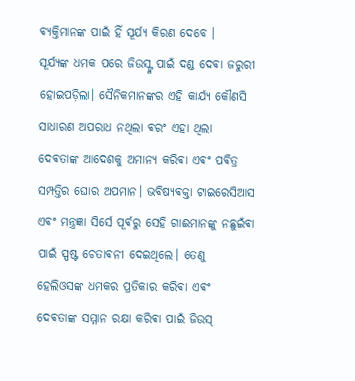ଵ୍ୟକ୍ତିମାନଙ୍କ ପାଇଁ ହିଁ ସୂର୍ଯ୍ୟ କିରଣ ଦେବେ ।
ସୂର୍ଯ୍ୟଙ୍କ ଧମକ ପରେ ଜିଉସ୍ଙ୍କ ପାଇଁ ଦଣ୍ଡ ଦେଵା ଜରୁରୀ ହୋଇପଡ଼ିଲା। ସୈନିକମାନଙ୍କର ଏହି କାର୍ଯ୍ୟ କୌଣସି ସାଧାରଣ ଅପରାଧ ନଥିଲା ଵରଂ ଏହା ଥିଲା ଦେଵତାଙ୍କ ଆଦେଶକୁ ଅମାନ୍ୟ କରିଵା ଏଵଂ ପଵିତ୍ର ସମ୍ପତ୍ତିର ଘୋର ଅପମାନ। ଭବିଷ୍ୟଵକ୍ତା ଟାଇରେସିଆସ ଏଵଂ ମନ୍ତ୍ରଜ୍ଞା ସିର୍ସେ ପୂର୍ଵରୁ ସେହି ଗାଈମାନଙ୍କୁ ନଛୁଇଁଵା ପାଇଁ ସ୍ପଷ୍ଟ ଚେତାଵନୀ ଦେଇଥିଲେ। ତେଣୁ ହେଲିଓସଙ୍କ ଧମକର ପ୍ରତିକାର କରିଵା ଏଵଂ ଦେଵତାଙ୍କ ସମ୍ମାନ ରକ୍ଷା କରିଵା ପାଇଁ ଜିଉସ୍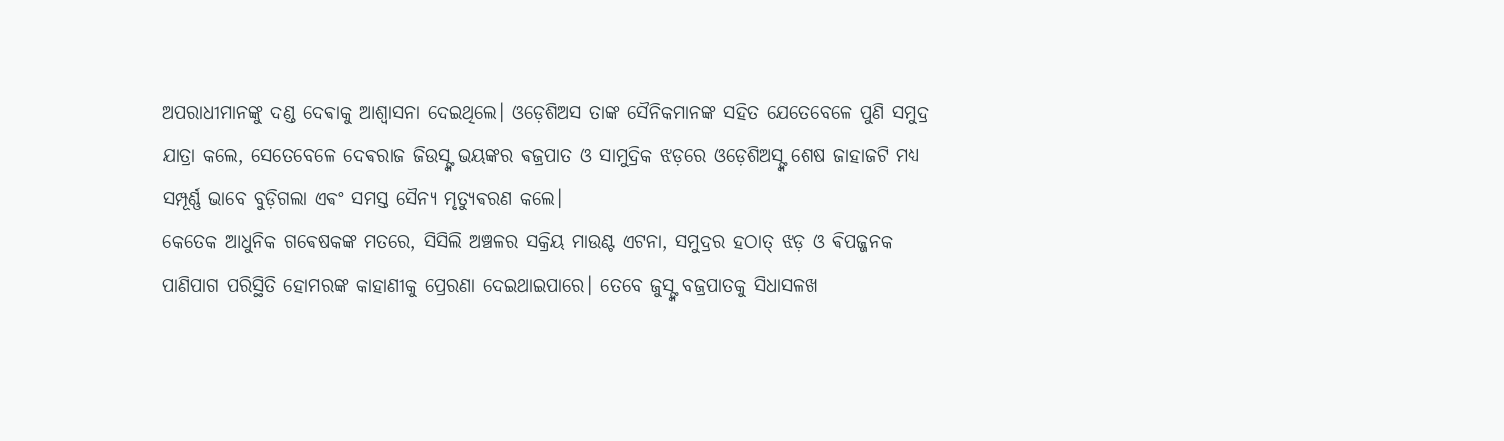ଅପରାଧୀମାନଙ୍କୁ ଦଣ୍ଡ ଦେଵାକୁ ଆଶ୍ୱାସନା ଦେଇଥିଲେ। ଓଡ଼େଶିଅସ ତାଙ୍କ ସୈନିକମାନଙ୍କ ସହିତ ଯେତେବେଳେ ପୁଣି ସମୁଦ୍ର ଯାତ୍ରା କଲେ, ସେତେବେଳେ ଦେଵରାଜ ଜିଉସ୍ଙ୍କ ଭୟଙ୍କର ଵଜ୍ରପାତ ଓ ସାମୁଦ୍ରିକ ଝଡ଼ରେ ଓଡ଼େଶିଅସ୍ଙ୍କ ଶେଷ ଜାହାଜଟି ମଧ୍ୟ ସମ୍ପୂର୍ଣ୍ଣ ଭାବେ ବୁଡ଼ିଗଲା ଏଵଂ ସମସ୍ତ ସୈନ୍ୟ ମୃତ୍ୟୁଵରଣ କଲେ।
କେତେକ ଆଧୁନିକ ଗଵେଷକଙ୍କ ମତରେ, ସିସିଲି ଅଞ୍ଚଳର ସକ୍ରିୟ ମାଉଣ୍ଟ ଏଟନା, ସମୁଦ୍ରର ହଠାତ୍ ଝଡ଼ ଓ ଵିପଜ୍ଜନକ ପାଣିପାଗ ପରିସ୍ଥିତି ହୋମରଙ୍କ କାହାଣୀକୁ ପ୍ରେରଣା ଦେଇଥାଇପାରେ। ତେବେ ଜୁସ୍ଙ୍କ ବଜ୍ରପାତକୁ ସିଧାସଳଖ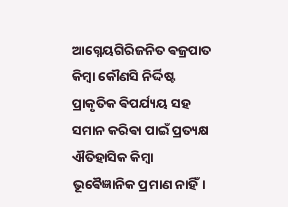ଆଗ୍ନେୟଗିରିଜନିତ ଵଜ୍ରପାତ କିମ୍ବା କୌଣସି ନିର୍ଦ୍ଦିଷ୍ଟ ପ୍ରାକୃତିକ ଵିପର୍ଯ୍ୟୟ ସହ ସମାନ କରିଵା ପାଇଁ ପ୍ରତ୍ୟକ୍ଷ ଐତିହାସିକ କିମ୍ବା ଭୂଵୈଜ୍ଞାନିକ ପ୍ରମାଣ ନାହିଁ।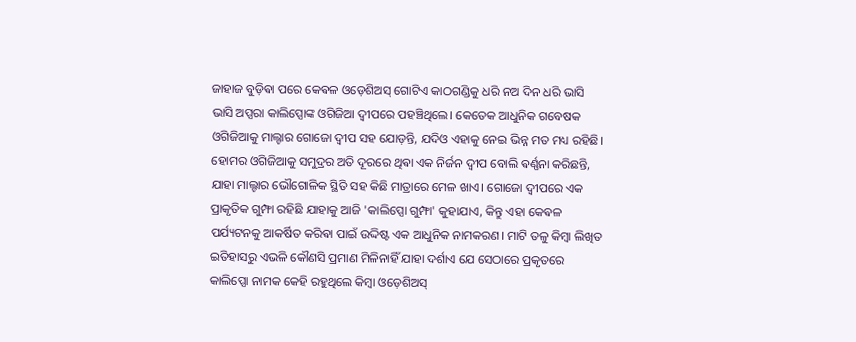ଜାହାଜ ବୁଡ଼ିଵା ପରେ କେଵଳ ଓଡ଼େଶିଅସ୍ ଗୋଟିଏ କାଠଗଣ୍ଡିକୁ ଧରି ନଅ ଦିନ ଧରି ଭାସି ଭାସି ଅପ୍ସରା କାଲିପ୍ସୋଙ୍କ ଓଗିଜିଆ ଦ୍ୱୀପରେ ପହଞ୍ଚିଥିଲେ। କେତେକ ଆଧୁନିକ ଗବେଷକ ଓଗିଜିଆକୁ ମାଲ୍ଟାର ଗୋଜୋ ଦ୍ୱୀପ ସହ ଯୋଡ଼ନ୍ତି, ଯଦିଓ ଏହାକୁ ନେଇ ଭିନ୍ନ ମତ ମଧ୍ୟ ରହିଛି।
ହୋମର ଓଗିଜିଆକୁ ସମୁଦ୍ରର ଅତି ଦୂରରେ ଥିଵା ଏକ ନିର୍ଜନ ଦ୍ୱୀପ ବୋଲି ଵର୍ଣ୍ଣନା କରିଛନ୍ତି, ଯାହା ମାଲ୍ଟାର ଭୌଗୋଳିକ ସ୍ଥିତି ସହ କିଛି ମାତ୍ରାରେ ମେଳ ଖାଏ। ଗୋଜୋ ଦ୍ୱୀପରେ ଏକ ପ୍ରାକୃତିକ ଗୁମ୍ଫା ରହିଛି ଯାହାକୁ ଆଜି 'କାଲିପ୍ସୋ ଗୁମ୍ଫା' କୁହାଯାଏ, କିନ୍ତୁ ଏହା କେଵଳ ପର୍ଯ୍ୟଟନକୁ ଆକର୍ଷିତ କରିଵା ପାଇଁ ଉଦ୍ଦିଷ୍ଟ ଏକ ଆଧୁନିକ ନାମକରଣ। ମାଟି ତଳୁ କିମ୍ବା ଲିଖିତ ଇତିହାସରୁ ଏଭଳି କୌଣସି ପ୍ରମାଣ ମିଳିନାହିଁ ଯାହା ଦର୍ଶାଏ ଯେ ସେଠାରେ ପ୍ରକୃତରେ କାଲିପ୍ସୋ ନାମକ କେହି ରହୁଥିଲେ କିମ୍ବା ଓଡ଼େଶିଅସ୍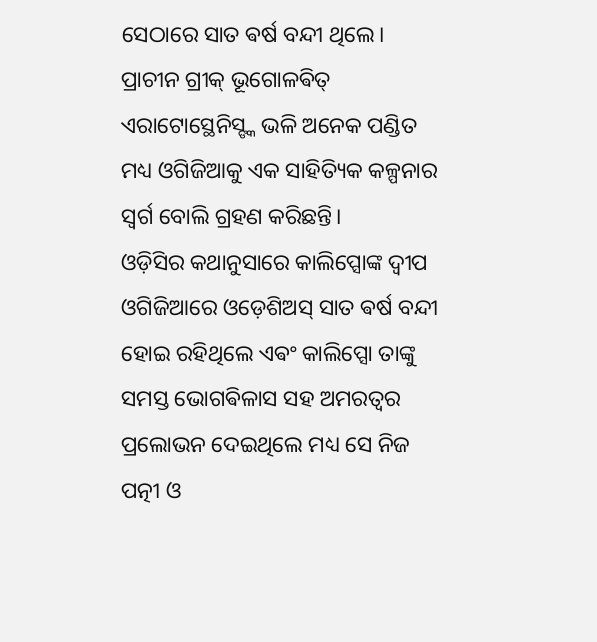ସେଠାରେ ସାତ ଵର୍ଷ ବନ୍ଦୀ ଥିଲେ। ପ୍ରାଚୀନ ଗ୍ରୀକ୍ ଭୂଗୋଳଵିତ୍ ଏରାଟୋସ୍ଥେନିସ୍ଙ୍କ ଭଳି ଅନେକ ପଣ୍ଡିତ ମଧ୍ୟ ଓଗିଜିଆକୁ ଏକ ସାହିତ୍ୟିକ କଳ୍ପନାର ସ୍ୱର୍ଗ ବୋଲି ଗ୍ରହଣ କରିଛନ୍ତି।
ଓଡ଼ିସିର କଥାନୁସାରେ କାଲିପ୍ସୋଙ୍କ ଦ୍ଵୀପ ଓଗିଜିଆରେ ଓଡ଼େଶିଅସ୍ ସାତ ଵର୍ଷ ବନ୍ଦୀ ହୋଇ ରହିଥିଲେ ଏଵଂ କାଲିପ୍ସୋ ତାଙ୍କୁ ସମସ୍ତ ଭୋଗଵିଳାସ ସହ ଅମରତ୍ୱର ପ୍ରଲୋଭନ ଦେଇଥିଲେ ମଧ୍ୟ ସେ ନିଜ ପତ୍ନୀ ଓ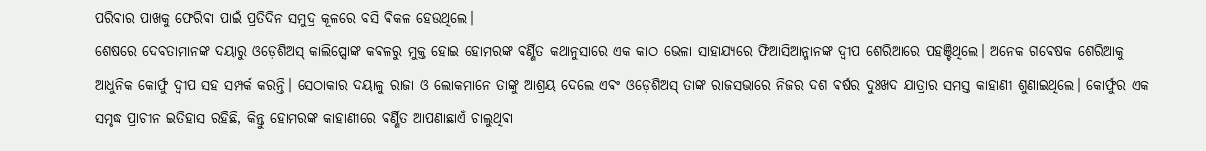ପରିଵାର ପାଖକୁ ଫେରିଵା ପାଇଁ ପ୍ରତିଦିନ ସମୁଦ୍ର କୂଳରେ ବସି ଵିକଳ ହେଉଥିଲେ।
ଶେଷରେ ଦେବତାମାନଙ୍କ ଦୟାରୁ ଓଡ଼େଶିଅସ୍ କାଲିପ୍ସୋଙ୍କ କଵଳରୁ ମୁକ୍ତ ହୋଇ ହୋମରଙ୍କ ଵର୍ଣ୍ଣିତ କଥାନୁସାରେ ଏକ କାଠ ଭେଳା ସାହାଯ୍ୟରେ ଫିଆସିଆନ୍ମାନଙ୍କ ଦ୍ୱୀପ ଶେରିଆରେ ପହଞ୍ଚିଥିଲେ। ଅନେକ ଗଵେଷକ ଶେରିଆକୁ ଆଧୁନିକ କୋର୍ଫୁ ଦ୍ୱୀପ ସହ ସମ୍ପର୍କ କରନ୍ତି। ସେଠାକାର ଦୟାଳୁ ରାଜା ଓ ଲୋକମାନେ ତାଙ୍କୁ ଆଶ୍ରୟ ଦେଲେ ଏଵଂ ଓଡ଼େଶିଅସ୍ ତାଙ୍କ ରାଜସଭାରେ ନିଜର ଦଶ ଵର୍ଷର ଦୁଃଖଦ ଯାତ୍ରାର ସମସ୍ତ କାହାଣୀ ଶୁଣାଇଥିଲେ। କୋର୍ଫୁର ଏକ ସମୃଦ୍ଧ ପ୍ରାଚୀନ ଇତିହାସ ରହିଛି, କିନ୍ତୁ ହୋମରଙ୍କ କାହାଣୀରେ ଵର୍ଣ୍ଣିତ ଆପଣାଛାଏଁ ଚାଲୁଥିଵା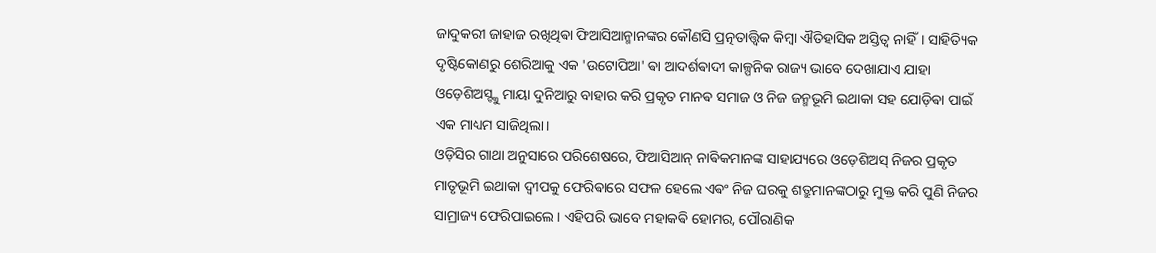ଜାଦୁକରୀ ଜାହାଜ ରଖିଥିଵା ଫିଆସିଆନ୍ମାନଙ୍କର କୌଣସି ପ୍ରତ୍ନତାତ୍ତ୍ୱିକ କିମ୍ବା ଐତିହାସିକ ଅସ୍ତିତ୍ୱ ନାହିଁ। ସାହିତ୍ୟିକ ଦୃଷ୍ଟିକୋଣରୁ ଶେରିଆକୁ ଏକ 'ଉଟୋପିଆ' ଵା ଆଦର୍ଶଵାଦୀ କାଳ୍ପନିକ ରାଜ୍ୟ ଭାବେ ଦେଖାଯାଏ ଯାହା ଓଡ଼େଶିଅସ୍ଙ୍କୁ ମାୟା ଦୁନିଆରୁ ବାହାର କରି ପ୍ରକୃତ ମାନଵ ସମାଜ ଓ ନିଜ ଜନ୍ମଭୂମି ଇଥାକା ସହ ଯୋଡ଼ିଵା ପାଇଁ ଏକ ମାଧ୍ୟମ ସାଜିଥିଲା।
ଓଡ଼ିସିର ଗାଥା ଅନୁସାରେ ପରିଶେଷରେ, ଫିଆସିଆନ୍ ନାଵିକମାନଙ୍କ ସାହାଯ୍ୟରେ ଓଡ଼େଶିଅସ୍ ନିଜର ପ୍ରକୃତ ମାତୃଭୂମି ଇଥାକା ଦ୍ୱୀପକୁ ଫେରିଵାରେ ସଫଳ ହେଲେ ଏଵଂ ନିଜ ଘରକୁ ଶତ୍ରୁମାନଙ୍କଠାରୁ ମୁକ୍ତ କରି ପୁଣି ନିଜର ସାମ୍ରାଜ୍ୟ ଫେରିପାଇଲେ। ଏହିପରି ଭାବେ ମହାକଵି ହୋମର, ପୌରାଣିକ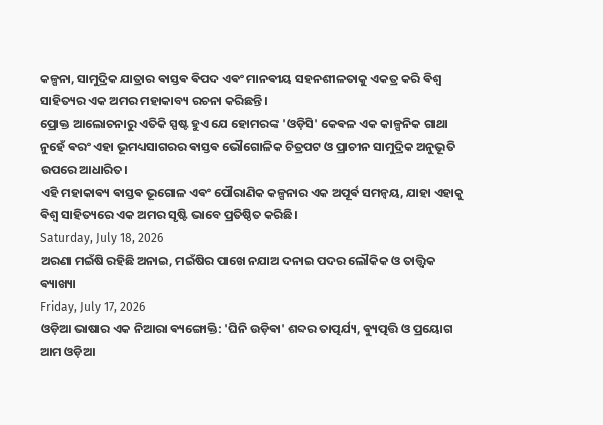କଳ୍ପନା, ସାମୁଦ୍ରିକ ଯାତ୍ରାର ଵାସ୍ତଵ ଵିପଦ ଏଵଂ ମାନଵୀୟ ସହନଶୀଳତାକୁ ଏକତ୍ର କରି ଵିଶ୍ୱ ସାହିତ୍ୟର ଏକ ଅମର ମହାକାବ୍ୟ ରଚନା କରିଛନ୍ତି।
ପ୍ରୋକ୍ତ ଆଲୋଚନାରୁ ଏତିକି ସ୍ପଷ୍ଟ ହୁଏ ଯେ ହୋମରଙ୍କ 'ଓଡ଼ିସି' କେଵଳ ଏକ କାଳ୍ପନିକ ଗାଥା ନୁହେଁ ଵରଂ ଏହା ଭୂମଧ୍ୟସାଗରର ଵାସ୍ତଵ ଭୌଗୋଳିକ ଚିତ୍ରପଟ ଓ ପ୍ରାଚୀନ ସାମୁଦ୍ରିକ ଅନୁଭୂତି ଉପରେ ଆଧାରିତ।
ଏହି ମହାକାଵ୍ୟ ଵାସ୍ତଵ ଭୂଗୋଳ ଏଵଂ ପୌରାଣିକ କଳ୍ପନାର ଏକ ଅପୂର୍ଵ ସମନ୍ୱୟ, ଯାହା ଏହାକୁ ଵିଶ୍ୱ ସାହିତ୍ୟରେ ଏକ ଅମର ସୃଷ୍ଟି ଭାବେ ପ୍ରତିଷ୍ଠିତ କରିଛି।
Saturday, July 18, 2026
ଅରଣା ମଇଁଷି ରହିଛି ଅନାଇ, ମଇଁଷିର ପାଖେ ନଯାଅ ଦନାଇ ପଦର ଲୌକିକ ଓ ତାତ୍ତ୍ଵିକ ଵ୍ୟାଖ୍ୟା
Friday, July 17, 2026
ଓଡ଼ିଆ ଭାଷାର ଏକ ନିଆରା ଵ୍ୟଙ୍ଗୋକ୍ତି: 'ଘିନି ଉଡ଼ିଵା' ଶବ୍ଦର ତାତ୍ପର୍ଯ୍ୟ, ଵ୍ୟୁତ୍ପତ୍ତି ଓ ପ୍ରୟୋଗ
ଆମ ଓଡ଼ିଆ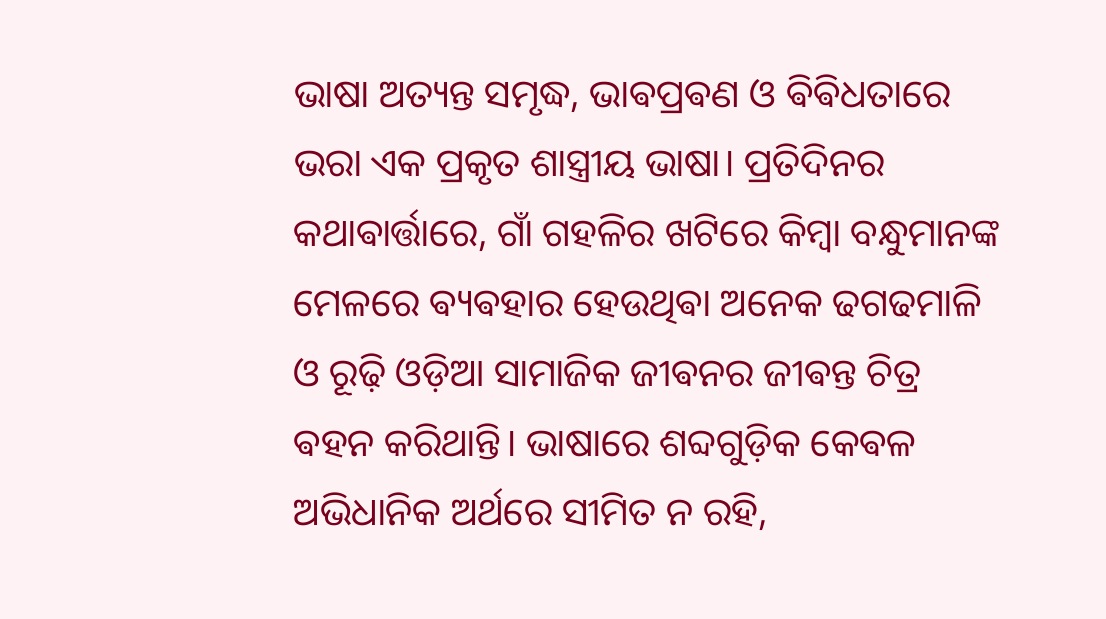ଭାଷା ଅତ୍ୟନ୍ତ ସମୃଦ୍ଧ, ଭାଵପ୍ରଵଣ ଓ ଵିଵିଧତାରେ ଭରା ଏକ ପ୍ରକୃତ ଶାସ୍ତ୍ରୀୟ ଭାଷା। ପ୍ରତିଦିନର କଥାଵାର୍ତ୍ତାରେ, ଗାଁ ଗହଳିର ଖଟିରେ କିମ୍ଵା ବନ୍ଧୁମାନଙ୍କ ମେଳରେ ଵ୍ୟଵହାର ହେଉଥିଵା ଅନେକ ଢଗଢମାଳି ଓ ରୂଢ଼ି ଓଡ଼ିଆ ସାମାଜିକ ଜୀଵନର ଜୀଵନ୍ତ ଚିତ୍ର ଵହନ କରିଥାନ୍ତି। ଭାଷାରେ ଶବ୍ଦଗୁଡ଼ିକ କେଵଳ ଅଭିଧାନିକ ଅର୍ଥରେ ସୀମିତ ନ ରହି,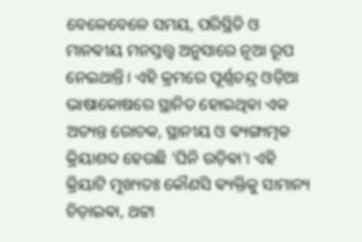ବେଳେବେଳେ ସମୟ, ପରିସ୍ଥିତି ଓ ମାନଵୀୟ ମନସ୍ତତ୍ତ୍ୱ ଅନୁସାରେ ନୂଆ ରୂପ ନେଇଥାନ୍ତି। ଏହି କ୍ରମରେ ପୂର୍ଣ୍ଣଚନ୍ଦ୍ର ଓଡ଼ିଆ ଭାଷାକୋଷରେ ସ୍ଥାନିତ ହୋଇଥିଵା ଏକ ଅତ୍ୟନ୍ତ ରୋଚକ, ସ୍ଥାନୀୟ ଓ ଵ୍ୟଙ୍ଗାତ୍ମକ କ୍ରିୟାଶବ୍ଦ ହେଉଛି 'ଘିନି ଉଡ଼ିଵା'। ଏହି କ୍ରିୟାଟି ମୁଖ୍ୟତଃ କୌଣସି ଵ୍ୟକ୍ତିକୁ ସାମାନ୍ୟ ଚିଡ଼ାଇଵା, ଥଟ୍ଟା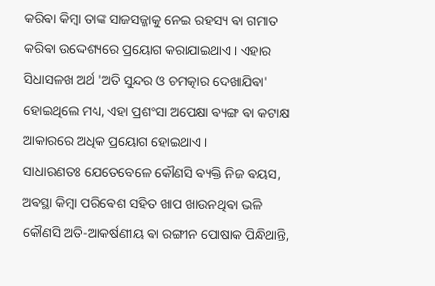କରିଵା କିମ୍ଵା ତାଙ୍କ ସାଜସଜ୍ଜାକୁ ନେଇ ରହସ୍ୟ ଵା ଗମାତ କରିଵା ଉଦ୍ଦେଶ୍ୟରେ ପ୍ରୟୋଗ କରାଯାଇଥାଏ। ଏହାର ସିଧାସଳଖ ଅର୍ଥ 'ଅତି ସୁନ୍ଦର ଓ ଚମତ୍କାର ଦେଖାଯିଵା' ହୋଇଥିଲେ ମଧ୍ୟ, ଏହା ପ୍ରଶଂସା ଅପେକ୍ଷା ଵ୍ୟଙ୍ଗ ଵା କଟାକ୍ଷ ଆକାରରେ ଅଧିକ ପ୍ରୟୋଗ ହୋଇଥାଏ।
ସାଧାରଣତଃ ଯେତେବେଳେ କୌଣସି ଵ୍ୟକ୍ତି ନିଜ ଵୟସ, ଅଵସ୍ଥା କିମ୍ଵା ପରିଵେଶ ସହିତ ଖାପ ଖାଉନଥିଵା ଭଳି କୌଣସି ଅତି-ଆକର୍ଷଣୀୟ ଵା ରଙ୍ଗୀନ ପୋଷାକ ପିନ୍ଧିଥାନ୍ତି,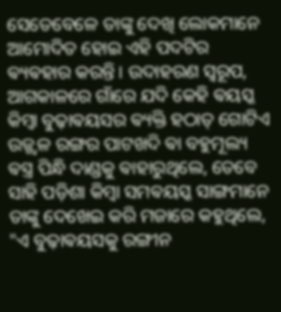ସେତେବେଳେ ତାଙ୍କୁ ଦେଖି ଲୋକମାନେ ଆମୋଦିତ ହୋଇ ଏହି ପଦଟିର ଵ୍ୟଵହାର କରନ୍ତି। ଉଦାହରଣ ସ୍ୱରୂପ, ଆଗକାଳରେ ଗାଁରେ ଯଦି କେହି ଵୟସ୍କ କିମ୍ଵା ବୁଢ଼ାଵୟସର ଵ୍ୟକ୍ତି ହଠାତ୍ ଗୋଟିଏ ଉଜ୍ଜ୍ୱଳ ରଙ୍ଗର ପାଟଖଦି ଵା ବହୁମୂଲ୍ୟ ଵସ୍ତ୍ର ପିନ୍ଧି ଦାଣ୍ଡକୁ ଵାହାରୁଥିଲେ, ତେବେ ସାହି ପଡ଼ିଶା କିମ୍ଵା ସମଵୟସ୍କ ସାଙ୍ଗମାନେ ତାଙ୍କୁ ଦେଖେଇ କରି ମଜାରେ କହୁଥିଲେ, "ଏ ବୁଢ଼ାଵୟସକୁ ରଙ୍ଗୀନ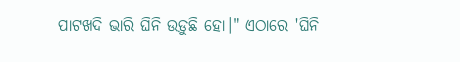ପାଟଖଦି ଭାରି ଘିନି ଉଡ଼ୁଛି ହୋ।" ଏଠାରେ 'ଘିନି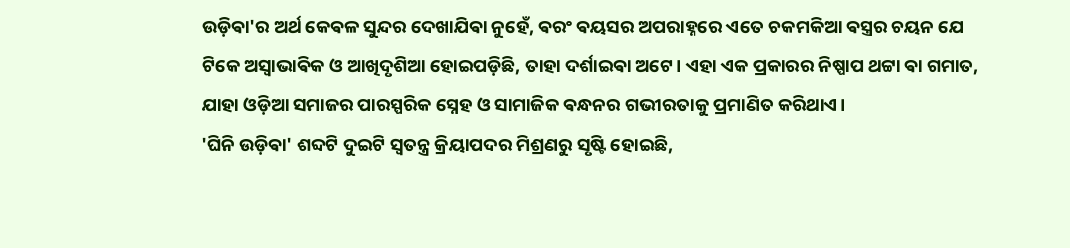ଉଡ଼ିଵା'ର ଅର୍ଥ କେଵଳ ସୁନ୍ଦର ଦେଖାଯିଵା ନୁହେଁ, ଵରଂ ଵୟସର ଅପରାହ୍ନରେ ଏତେ ଚକମକିଆ ଵସ୍ତ୍ରର ଚୟନ ଯେ ଟିକେ ଅସ୍ୱାଭାଵିକ ଓ ଆଖିଦୃଶିଆ ହୋଇପଡ଼ିଛି, ତାହା ଦର୍ଶାଇଵା ଅଟେ। ଏହା ଏକ ପ୍ରକାରର ନିଷ୍ପାପ ଥଟ୍ଟା ଵା ଗମାତ, ଯାହା ଓଡ଼ିଆ ସମାଜର ପାରସ୍ପରିକ ସ୍ନେହ ଓ ସାମାଜିକ ଵନ୍ଧନର ଗଭୀରତାକୁ ପ୍ରମାଣିତ କରିଥାଏ।
'ଘିନି ଉଡ଼ିଵା' ଶବ୍ଦଟି ଦୁଇଟି ସ୍ୱତନ୍ତ୍ର କ୍ରିୟାପଦର ମିଶ୍ରଣରୁ ସୃଷ୍ଟି ହୋଇଛି,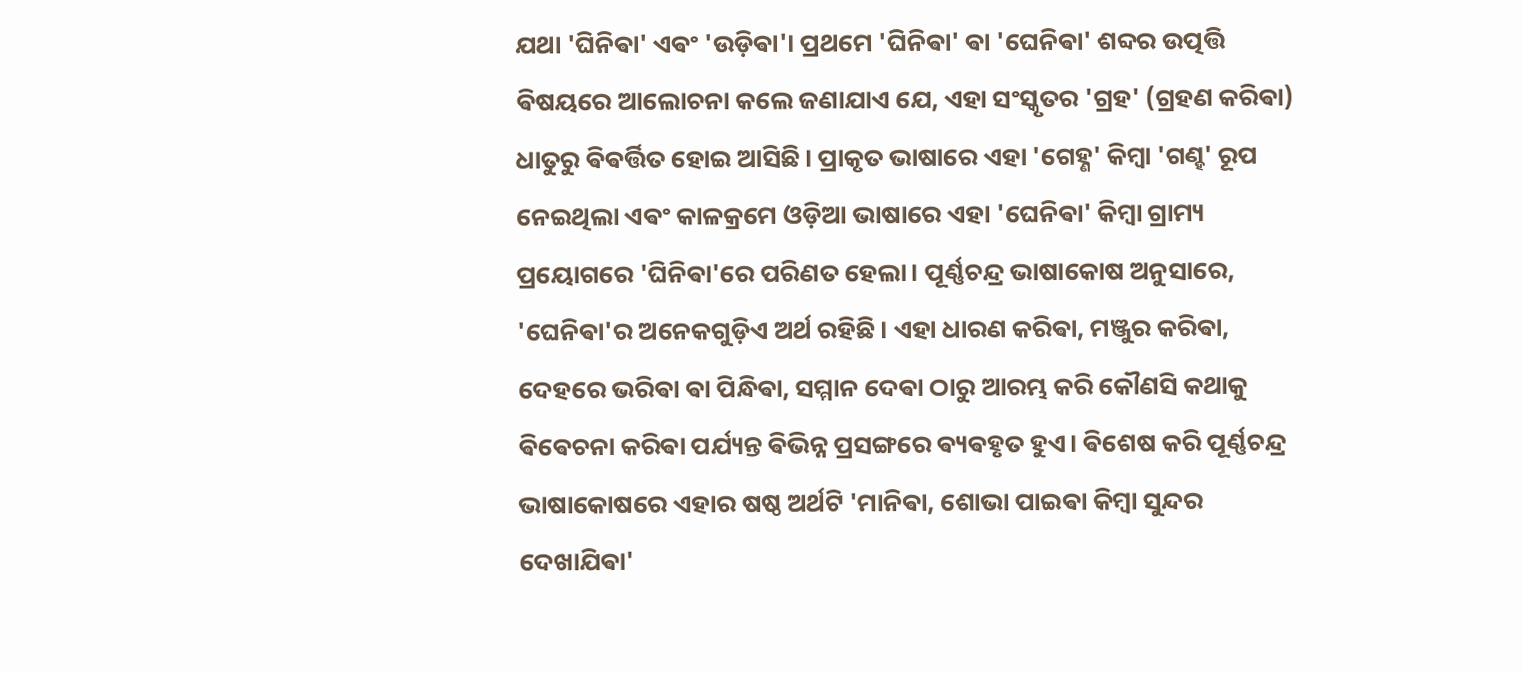ଯଥା 'ଘିନିଵା' ଏଵଂ 'ଉଡ଼ିଵା'। ପ୍ରଥମେ 'ଘିନିଵା' ଵା 'ଘେନିଵା' ଶବ୍ଦର ଉତ୍ପତ୍ତି ଵିଷୟରେ ଆଲୋଚନା କଲେ ଜଣାଯାଏ ଯେ, ଏହା ସଂସ୍କୃତର 'ଗ୍ରହ' (ଗ୍ରହଣ କରିଵା) ଧାତୁରୁ ଵିଵର୍ତ୍ତିତ ହୋଇ ଆସିଛି। ପ୍ରାକୃତ ଭାଷାରେ ଏହା 'ଗେହ୍ଣ' କିମ୍ଵା 'ଗଣ୍ହ' ରୂପ ନେଇଥିଲା ଏଵଂ କାଳକ୍ରମେ ଓଡ଼ିଆ ଭାଷାରେ ଏହା 'ଘେନିଵା' କିମ୍ଵା ଗ୍ରାମ୍ୟ ପ୍ରୟୋଗରେ 'ଘିନିଵା'ରେ ପରିଣତ ହେଲା। ପୂର୍ଣ୍ଣଚନ୍ଦ୍ର ଭାଷାକୋଷ ଅନୁସାରେ, 'ଘେନିଵା'ର ଅନେକଗୁଡ଼ିଏ ଅର୍ଥ ରହିଛି। ଏହା ଧାରଣ କରିଵା, ମଞ୍ଜୁର କରିଵା, ଦେହରେ ଭରିଵା ଵା ପିନ୍ଧିଵା, ସମ୍ମାନ ଦେଵା ଠାରୁ ଆରମ୍ଭ କରି କୌଣସି କଥାକୁ ଵିଵେଚନା କରିଵା ପର୍ଯ୍ୟନ୍ତ ଵିଭିନ୍ନ ପ୍ରସଙ୍ଗରେ ଵ୍ୟଵହୃତ ହୁଏ। ଵିଶେଷ କରି ପୂର୍ଣ୍ଣଚନ୍ଦ୍ର ଭାଷାକୋଷରେ ଏହାର ଷଷ୍ଠ ଅର୍ଥଟି 'ମାନିଵା, ଶୋଭା ପାଇଵା କିମ୍ଵା ସୁନ୍ଦର ଦେଖାଯିଵା'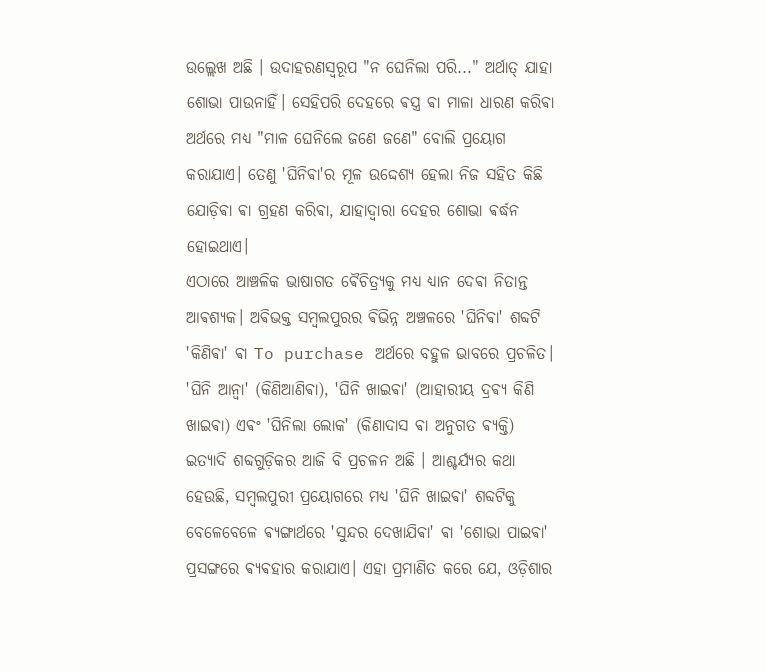ଉଲ୍ଲେଖ ଅଛି । ଉଦାହରଣସ୍ୱରୂପ "ନ ଘେନିଲା ପରି..." ଅର୍ଥାତ୍ ଯାହା ଶୋଭା ପାଉନାହିଁ। ସେହିପରି ଦେହରେ ଵସ୍ତ୍ର ଵା ମାଳା ଧାରଣ କରିଵା ଅର୍ଥରେ ମଧ୍ୟ "ମାଳ ଘେନିଲେ ଜଣେ ଜଣେ" ବୋଲି ପ୍ରୟୋଗ କରାଯାଏ। ତେଣୁ 'ଘିନିଵା'ର ମୂଳ ଉଦ୍ଦେଶ୍ୟ ହେଲା ନିଜ ସହିତ କିଛି ଯୋଡ଼ିଵା ଵା ଗ୍ରହଣ କରିଵା, ଯାହାଦ୍ୱାରା ଦେହର ଶୋଭା ଵର୍ଦ୍ଧନ ହୋଇଥାଏ।
ଏଠାରେ ଆଞ୍ଚଳିକ ଭାଷାଗତ ଵୈଚିତ୍ର୍ୟକୁ ମଧ୍ୟ ଧ୍ୟାନ ଦେଵା ନିତାନ୍ତ ଆଵଶ୍ୟକ। ଅଵିଭକ୍ତ ସମ୍ଵଲପୁରର ଵିଭିନ୍ନ ଅଞ୍ଚଳରେ 'ଘିନିଵା' ଶବ୍ଦଟି 'କିଣିଵା' ଵା To purchase ଅର୍ଥରେ ବହୁଳ ଭାବରେ ପ୍ରଚଳିତ। 'ଘିନି ଆନ୍ଵା' (କିଣିଆଣିଵା), 'ଘିନି ଖାଇଵା' (ଆହାରୀୟ ଦ୍ରଵ୍ୟ କିଣି ଖାଇଵା) ଏଵଂ 'ଘିନିଲା ଲୋକ' (କିଣାଦାସ ଵା ଅନୁଗତ ଵ୍ୟକ୍ତି) ଇତ୍ୟାଦି ଶବ୍ଦଗୁଡ଼ିକର ଆଜି ବି ପ୍ରଚଳନ ଅଛି । ଆଶ୍ଚର୍ଯ୍ୟର କଥା ହେଉଛି, ସମ୍ଵଲପୁରୀ ପ୍ରୟୋଗରେ ମଧ୍ୟ 'ଘିନି ଖାଇଵା' ଶବ୍ଦଟିକୁ ବେଳେବେଳେ ଵ୍ୟଙ୍ଗାର୍ଥରେ 'ସୁନ୍ଦର ଦେଖାଯିଵା' ଵା 'ଶୋଭା ପାଇଵା' ପ୍ରସଙ୍ଗରେ ଵ୍ୟଵହାର କରାଯାଏ। ଏହା ପ୍ରମାଣିତ କରେ ଯେ, ଓଡ଼ିଶାର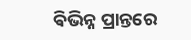ଵିଭିନ୍ନ ପ୍ରାନ୍ତରେ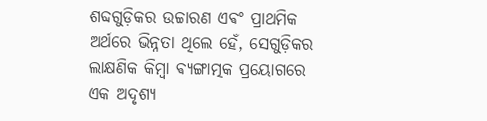ଶବ୍ଦଗୁଡ଼ିକର ଉଚ୍ଚାରଣ ଏଵଂ ପ୍ରାଥମିକ ଅର୍ଥରେ ଭିନ୍ନତା ଥିଲେ ହେଁ, ସେଗୁଡ଼ିକର ଲାକ୍ଷଣିକ କିମ୍ଵା ଵ୍ୟଙ୍ଗାତ୍ମକ ପ୍ରୟୋଗରେ ଏକ ଅଦୃଶ୍ୟ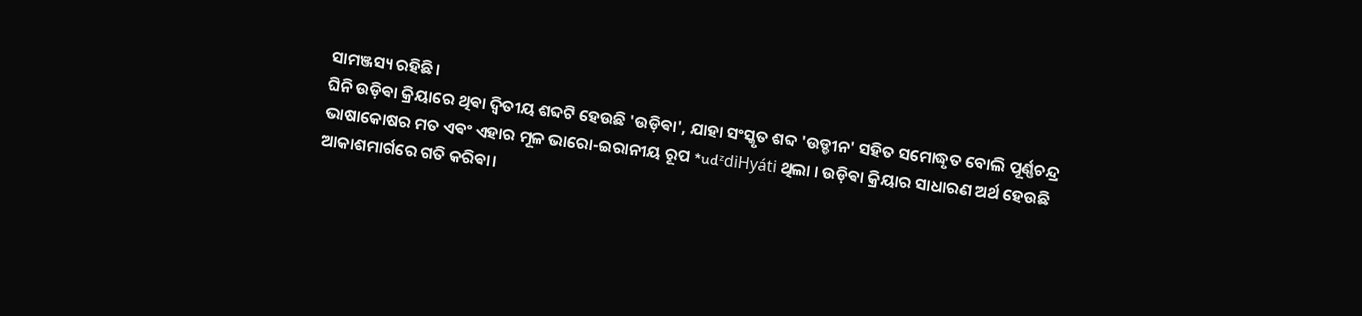ସାମଞ୍ଜସ୍ୟ ରହିଛି।
ଘିନି ଉଡ଼ିଵା କ୍ରିୟାରେ ଥିଵା ଦ୍ୱିତୀୟ ଶବ୍ଦଟି ହେଉଛି 'ଉଡ଼ିଵା', ଯାହା ସଂସ୍କୃତ ଶବ୍ଦ 'ଉଡ୍ଡୀନ' ସହିତ ସମୋଦ୍ଧୃତ ବୋଲି ପୂର୍ଣ୍ଣଚନ୍ଦ୍ର ଭାଷାକୋଷର ମତ ଏଵଂ ଏହାର ମୂଳ ଭାରୋ-ଇରାନୀୟ ରୂପ *udᶻdiHyáti ଥିଲା । ଉଡ଼ିଵା କ୍ରିୟାର ସାଧାରଣ ଅର୍ଥ ହେଉଛି ଆକାଶମାର୍ଗରେ ଗତି କରିଵା।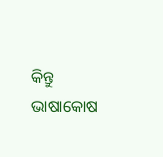କିନ୍ତୁ ଭାଷାକୋଷ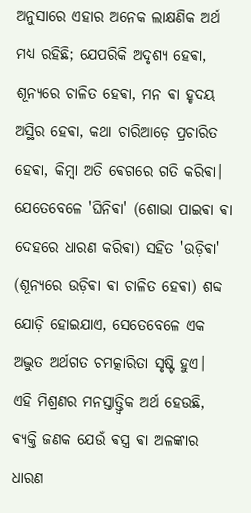ଅନୁସାରେ ଏହାର ଅନେକ ଲାକ୍ଷଣିକ ଅର୍ଥ ମଧ୍ୟ ରହିଛି; ଯେପରିକି ଅଦୃଶ୍ୟ ହେଵା, ଶୂନ୍ୟରେ ଚାଳିତ ହେଵା, ମନ ଵା ହୃଦୟ ଅସ୍ଥିର ହେଵା, କଥା ଚାରିଆଡ଼େ ପ୍ରଚାରିତ ହେଵା, କିମ୍ଵା ଅତି ଵେଗରେ ଗତି କରିଵା। ଯେତେବେଳେ 'ଘିନିଵା' (ଶୋଭା ପାଇଵା ଵା ଦେହରେ ଧାରଣ କରିଵା) ସହିତ 'ଉଡ଼ିଵା' (ଶୂନ୍ୟରେ ଉଡ଼ିଵା ଵା ଚାଳିତ ହେଵା) ଶବ୍ଦ ଯୋଡ଼ି ହୋଇଯାଏ, ସେତେବେଳେ ଏକ ଅଦ୍ଭୁତ ଅର୍ଥଗତ ଚମତ୍କାରିତା ସୃଷ୍ଟି ହୁଏ।
ଏହି ମିଶ୍ରଣର ମନସ୍ତାତ୍ତ୍ୱିକ ଅର୍ଥ ହେଉଛି, ଵ୍ୟକ୍ତି ଜଣକ ଯେଉଁ ଵସ୍ତ୍ର ଵା ଅଳଙ୍କାର ଧାରଣ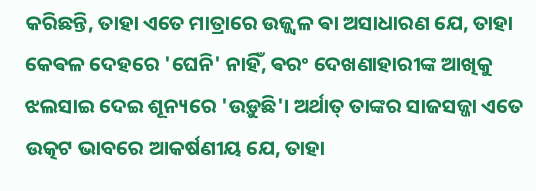କରିଛନ୍ତି, ତାହା ଏତେ ମାତ୍ରାରେ ଉଜ୍ଜ୍ୱଳ ଵା ଅସାଧାରଣ ଯେ, ତାହା କେଵଳ ଦେହରେ 'ଘେନି' ନାହିଁ, ଵରଂ ଦେଖଣାହାରୀଙ୍କ ଆଖିକୁ ଝଲସାଇ ଦେଇ ଶୂନ୍ୟରେ 'ଉଡ଼ୁଛି'। ଅର୍ଥାତ୍ ତାଙ୍କର ସାଜସଜ୍ଜା ଏତେ ଉତ୍କଟ ଭାବରେ ଆକର୍ଷଣୀୟ ଯେ, ତାହା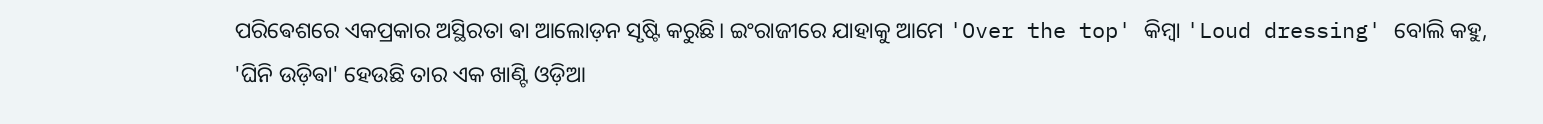ପରିଵେଶରେ ଏକପ୍ରକାର ଅସ୍ଥିରତା ଵା ଆଲୋଡ଼ନ ସୃଷ୍ଟି କରୁଛି। ଇଂରାଜୀରେ ଯାହାକୁ ଆମେ 'Over the top' କିମ୍ଵା 'Loud dressing' ବୋଲି କହୁ, 'ଘିନି ଉଡ଼ିଵା' ହେଉଛି ତାର ଏକ ଖାଣ୍ଟି ଓଡ଼ିଆ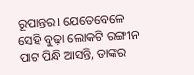ରୂପାନ୍ତର। ଯେତେବେଳେ ସେହି ବୁଢ଼ା ଲୋକଟି ରଙ୍ଗୀନ ପାଟ ପିନ୍ଧି ଆସନ୍ତି, ତାଙ୍କର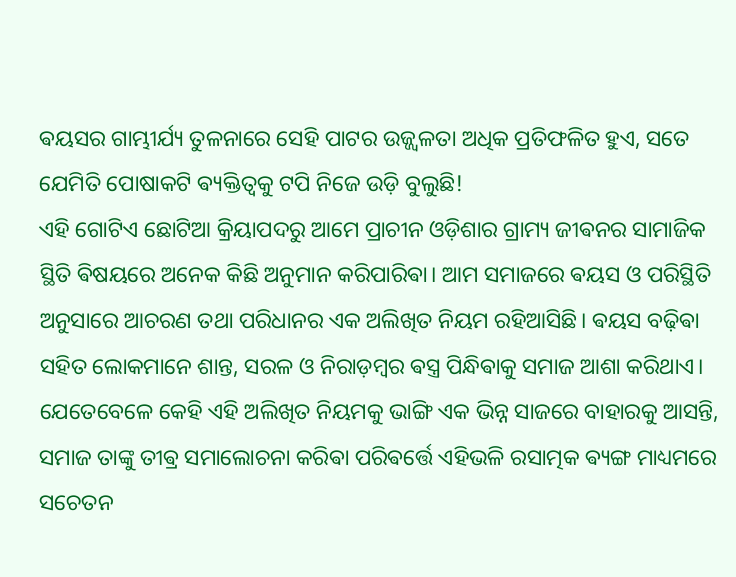ଵୟସର ଗାମ୍ଭୀର୍ଯ୍ୟ ତୁଳନାରେ ସେହି ପାଟର ଉଜ୍ଜ୍ୱଳତା ଅଧିକ ପ୍ରତିଫଳିତ ହୁଏ, ସତେ ଯେମିତି ପୋଷାକଟି ଵ୍ୟକ୍ତିତ୍ୱକୁ ଟପି ନିଜେ ଉଡ଼ି ବୁଲୁଛି!
ଏହି ଗୋଟିଏ ଛୋଟିଆ କ୍ରିୟାପଦରୁ ଆମେ ପ୍ରାଚୀନ ଓଡ଼ିଶାର ଗ୍ରାମ୍ୟ ଜୀଵନର ସାମାଜିକ ସ୍ଥିତି ଵିଷୟରେ ଅନେକ କିଛି ଅନୁମାନ କରିପାରିଵା। ଆମ ସମାଜରେ ଵୟସ ଓ ପରିସ୍ଥିତି ଅନୁସାରେ ଆଚରଣ ତଥା ପରିଧାନର ଏକ ଅଲିଖିତ ନିୟମ ରହିଆସିଛି। ଵୟସ ବଢ଼ିଵା ସହିତ ଲୋକମାନେ ଶାନ୍ତ, ସରଳ ଓ ନିରାଡ଼ମ୍ଵର ଵସ୍ତ୍ର ପିନ୍ଧିଵାକୁ ସମାଜ ଆଶା କରିଥାଏ। ଯେତେବେଳେ କେହି ଏହି ଅଲିଖିତ ନିୟମକୁ ଭାଙ୍ଗି ଏକ ଭିନ୍ନ ସାଜରେ ବାହାରକୁ ଆସନ୍ତି, ସମାଜ ତାଙ୍କୁ ତୀଵ୍ର ସମାଲୋଚନା କରିଵା ପରିଵର୍ତ୍ତେ ଏହିଭଳି ରସାତ୍ମକ ଵ୍ୟଙ୍ଗ ମାଧ୍ୟମରେ ସଚେତନ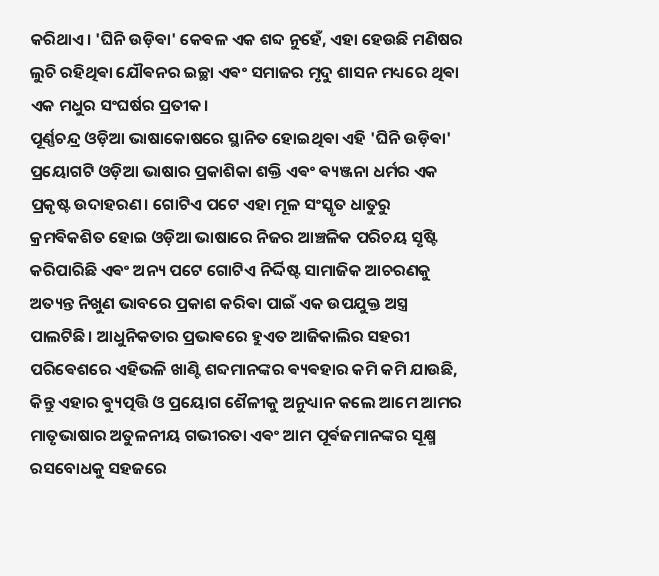କରିଥାଏ। 'ଘିନି ଉଡ଼ିଵା' କେଵଳ ଏକ ଶବ୍ଦ ନୁହେଁ, ଏହା ହେଉଛି ମଣିଷର ଲୁଚି ରହିଥିଵା ଯୌଵନର ଇଚ୍ଛା ଏଵଂ ସମାଜର ମୃଦୁ ଶାସନ ମଧ୍ୟରେ ଥିଵା ଏକ ମଧୁର ସଂଘର୍ଷର ପ୍ରତୀକ।
ପୂର୍ଣ୍ଣଚନ୍ଦ୍ର ଓଡ଼ିଆ ଭାଷାକୋଷରେ ସ୍ଥାନିତ ହୋଇଥିଵା ଏହି 'ଘିନି ଉଡ଼ିଵା' ପ୍ରୟୋଗଟି ଓଡ଼ିଆ ଭାଷାର ପ୍ରକାଶିକା ଶକ୍ତି ଏଵଂ ଵ୍ୟଞ୍ଜନା ଧର୍ମର ଏକ ପ୍ରକୃଷ୍ଟ ଉଦାହରଣ। ଗୋଟିଏ ପଟେ ଏହା ମୂଳ ସଂସ୍କୃତ ଧାତୁରୁ କ୍ରମଵିକଶିତ ହୋଇ ଓଡ଼ିଆ ଭାଷାରେ ନିଜର ଆଞ୍ଚଳିକ ପରିଚୟ ସୃଷ୍ଟି କରିପାରିଛି ଏଵଂ ଅନ୍ୟ ପଟେ ଗୋଟିଏ ନିର୍ଦ୍ଦିଷ୍ଟ ସାମାଜିକ ଆଚରଣକୁ ଅତ୍ୟନ୍ତ ନିଖୁଣ ଭାବରେ ପ୍ରକାଶ କରିଵା ପାଇଁ ଏକ ଉପଯୁକ୍ତ ଅସ୍ତ୍ର ପାଲଟିଛି। ଆଧୁନିକତାର ପ୍ରଭାଵରେ ହୁଏତ ଆଜିକାଲିର ସହରୀ ପରିଵେଶରେ ଏହିଭଳି ଖାଣ୍ଟି ଶବ୍ଦମାନଙ୍କର ଵ୍ୟଵହାର କମି କମି ଯାଉଛି, କିନ୍ତୁ ଏହାର ଵ୍ୟୁତ୍ପତ୍ତି ଓ ପ୍ରୟୋଗ ଶୈଳୀକୁ ଅନୁଧ୍ୟାନ କଲେ ଆମେ ଆମର ମାତୃଭାଷାର ଅତୁଳନୀୟ ଗଭୀରତା ଏଵଂ ଆମ ପୂର୍ଵଜମାନଙ୍କର ସୂକ୍ଷ୍ମ ରସବୋଧକୁ ସହଜରେ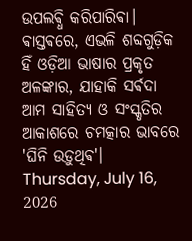ଉପଲଵ୍ଧି କରିପାରିଵା। ଵାସ୍ତଵରେ, ଏଭଳି ଶବ୍ଦଗୁଡ଼ିକ ହିଁ ଓଡ଼ିଆ ଭାଷାର ପ୍ରକୃତ ଅଳଙ୍କାର, ଯାହାକି ସର୍ଵଦା ଆମ ସାହିତ୍ୟ ଓ ସଂସ୍କୃତିର ଆକାଶରେ ଚମତ୍କାର ଭାବରେ 'ଘିନି ଉଡ଼ୁଥିଵ'।
Thursday, July 16, 2026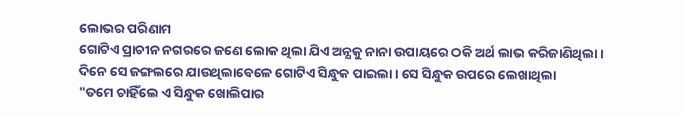ଲୋଭର ପରିଣାମ
ଗୋଟିଏ ପ୍ରାଚୀନ ନଗରରେ ଜଣେ ଲୋକ ଥିଲା ଯିଏ ଅନ୍ଯକୁ ନାନା ଉପାୟରେ ଠକି ଅର୍ଥ ଲାଭ କରିଜାଣିଥିଲା । ଦିନେ ସେ ଜଙ୍ଗଲରେ ଯାଉଥିଲାବେଳେ ଗୋଟିଏ ସିନ୍ଧୁକ ପାଇଲା । ସେ ସିନ୍ଧୁକ ଉପରେ ଲେଖାଥିଲା
"ତମେ ଚାହିଁଲେ ଏ ସିନ୍ଧୁକ ଖୋଲିପାର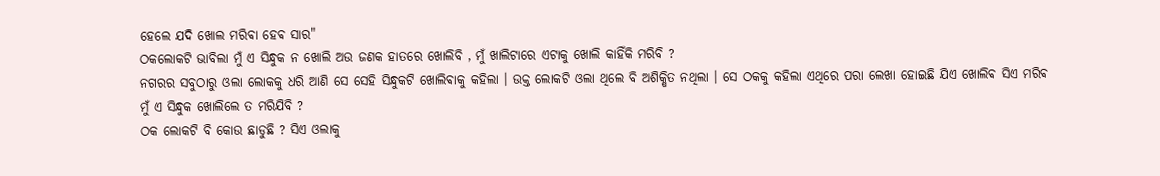ହେଲେ ଯଦି ଖୋଲ ମରିଵା ହେଵ ସାର"
ଠକଲୋକଟି ଭାବିଲା ମୁଁ ଏ ସିନ୍ଧୁକ ନ ଖୋଲି ଅଉ ଜଣକ ହାତରେ ଖୋଲିବି , ମୁଁ ଖାଲିଟାରେ ଏଟାକୁ ଖୋଲି କାହିଁକି ମରିବି ?
ନଗରର ସବୁଠାରୁ ଓଲା ଲୋକକୁ ଧରି ଆଣି ସେ ସେହି ସିନ୍ଧୁକଟି ଖୋଲିଵାକୁ କହିଲା । ଉକ୍ତ ଲୋକଟି ଓଲା ଥିଲେ ବି ଅଶିକ୍ଷିତ ନଥିଲା । ସେ ଠକକୁ କହିଲା ଏଥିରେ ପରା ଲେଖା ହୋଇଛି ଯିଏ ଖୋଲିଵ ସିଏ ମରିଵ ମୁଁ ଏ ସିନ୍ଧୁକ ଖୋଲିଲେ ତ ମରିଯିବି ?
ଠକ ଲୋକଟି ବି କୋଉ ଛାଡୁଛି ? ସିଏ ଓଲାକୁ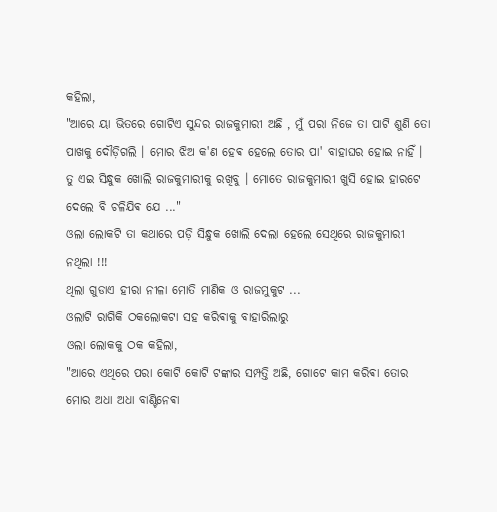କହିଲା,
"ଆରେ ୟା ଭିତରେ ଗୋଟିଏ ସୁନ୍ଦର ରାଜକୁମାରୀ ଅଛି , ମୁଁ ପରା ନିଜେ ତା ପାଟି ଶୁଣି ତୋ ପାଖକୁ ଦୌଡ଼ିଗଲି । ମୋର ଝିଅ କ'ଣ ହେଵ ହେଲେ ତୋର ପା' ବାହାଘର ହୋଇ ନାହିଁ । ତୁ ଏଇ ସିନ୍ଧୁକ ଖୋଲି ରାଜକୁମାରୀକୁ ରଖିବୁ । ମୋତେ ରାଜକୁମାରୀ ଖୁସି ହୋଇ ହାରଟେ ଦେଲେ ବି ଚଳିଯିଵ ଯେ ..."
ଓଲା ଲୋକଟି ତା କଥାରେ ପଡ଼ି ସିନ୍ଧୁକ ଖୋଲି ଦେଲା ହେଲେ ସେଥିରେ ରାଜକୁମାରୀ ନଥିଲା !!!
ଥିଲା ଗୁଡାଏ ହୀରା ନୀଳା ମୋତି ମାଣିକ ଓ ରାଜମୁକୁଟ ...
ଓଲାଟି ରାଗିକି ଠକଲୋକଟା ସହ କରିଵାକୁ ବାହାରିଲାରୁ
ଓଲା ଲୋକକୁ ଠକ କହିଲା,
"ଆରେ ଏଥିରେ ପରା କୋଟି କୋଟି ଟଙ୍କାର ସମ୍ପତ୍ତି ଅଛି, ଗୋଟେ କାମ କରିଵା ତୋର ମୋର ଅଧା ଅଧା ବାଣ୍ଟିନେଵା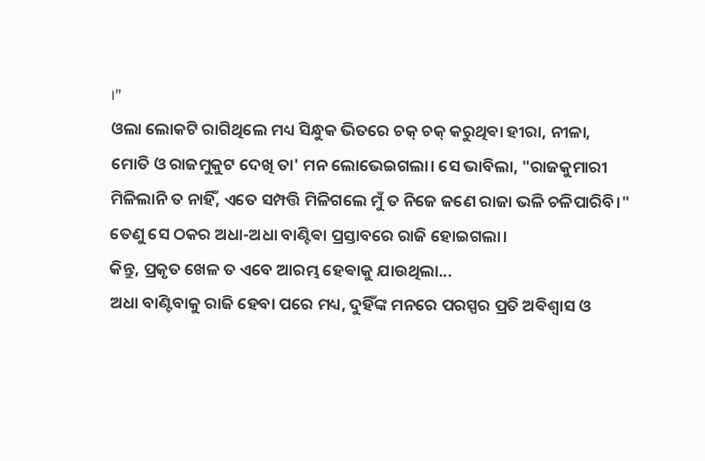।"
ଓଲା ଲୋକଟି ରାଗିଥିଲେ ମଧ୍ୟ ସିନ୍ଧୁକ ଭିତରେ ଚକ୍ ଚକ୍ କରୁଥିଵା ହୀରା, ନୀଳା, ମୋତି ଓ ରାଜମୁକୁଟ ଦେଖି ତା' ମନ ଲୋଭେଇଗଲା। ସେ ଭାବିଲା, "ରାଜକୁମାରୀ ମିଳିଲାନି ତ ନାହିଁ, ଏତେ ସମ୍ପତ୍ତି ମିଳିଗଲେ ମୁଁ ତ ନିଜେ ଜଣେ ରାଜା ଭଳି ଚଳିପାରିବି।" ତେଣୁ ସେ ଠକର ଅଧା-ଅଧା ବାଣ୍ଟିଵା ପ୍ରସ୍ତାବରେ ରାଜି ହୋଇଗଲା।
କିନ୍ତୁ, ପ୍ରକୃତ ଖେଳ ତ ଏବେ ଆରମ୍ଭ ହେଵାକୁ ଯାଉଥିଲା...
ଅଧା ବାଣ୍ଟିବାକୁ ରାଜି ହେବା ପରେ ମଧ୍ୟ, ଦୁହିଁଙ୍କ ମନରେ ପରସ୍ପର ପ୍ରତି ଅଵିଶ୍ୱାସ ଓ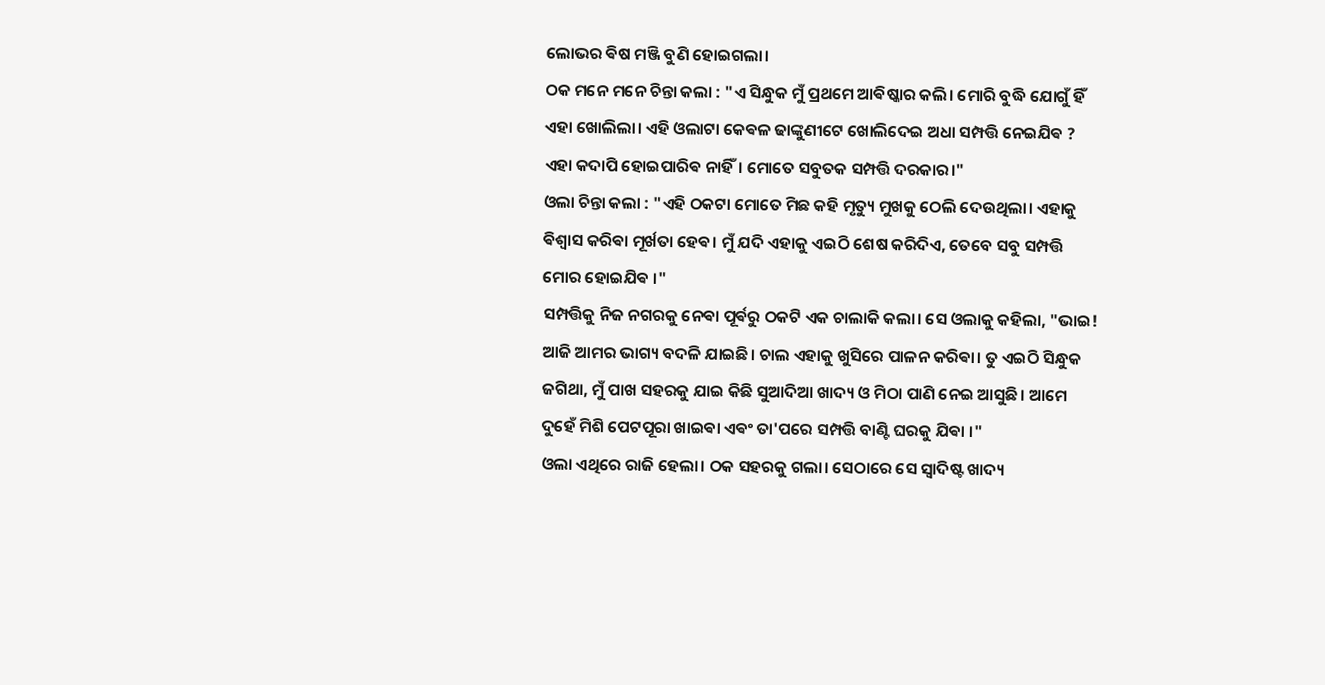ଲୋଭର ଵିଷ ମଞ୍ଜି ବୁଣି ହୋଇଗଲା।
ଠକ ମନେ ମନେ ଚିନ୍ତା କଲା : "ଏ ସିନ୍ଧୁକ ମୁଁ ପ୍ରଥମେ ଆଵିଷ୍କାର କଲି। ମୋରି ବୁଦ୍ଧି ଯୋଗୁଁ ହିଁ ଏହା ଖୋଲିଲା। ଏହି ଓଲାଟା କେଵଳ ଢାଙ୍କୁଣୀଟେ ଖୋଲିଦେଇ ଅଧା ସମ୍ପତ୍ତି ନେଇଯିଵ ? ଏହା କଦାପି ହୋଇପାରିଵ ନାହିଁ। ମୋତେ ସବୁତକ ସମ୍ପତ୍ତି ଦରକାର।"
ଓଲା ଚିନ୍ତା କଲା : "ଏହି ଠକଟା ମୋତେ ମିଛ କହି ମୃତ୍ୟୁ ମୁଖକୁ ଠେଲି ଦେଉଥିଲା। ଏହାକୁ ଵିଶ୍ୱାସ କରିଵା ମୂର୍ଖତା ହେଵ। ମୁଁ ଯଦି ଏହାକୁ ଏଇଠି ଶେଷ କରିଦିଏ, ତେବେ ସବୁ ସମ୍ପତ୍ତି ମୋର ହୋଇଯିଵ ।"
ସମ୍ପତ୍ତିକୁ ନିଜ ନଗରକୁ ନେଵା ପୂର୍ଵରୁ ଠକଟି ଏକ ଚାଲାକି କଲା। ସେ ଓଲାକୁ କହିଲା, "ଭାଇ! ଆଜି ଆମର ଭାଗ୍ୟ ବଦଳି ଯାଇଛି। ଚାଲ ଏହାକୁ ଖୁସିରେ ପାଳନ କରିଵା। ତୁ ଏଇଠି ସିନ୍ଧୁକ ଜଗିଥା, ମୁଁ ପାଖ ସହରକୁ ଯାଇ କିଛି ସୁଆଦିଆ ଖାଦ୍ୟ ଓ ମିଠା ପାଣି ନେଇ ଆସୁଛି। ଆମେ ଦୁହେଁ ମିଶି ପେଟପୂରା ଖାଇଵା ଏଵଂ ତା'ପରେ ସମ୍ପତ୍ତି ବାଣ୍ଟି ଘରକୁ ଯିଵା ।"
ଓଲା ଏଥିରେ ରାଜି ହେଲା। ଠକ ସହରକୁ ଗଲା। ସେଠାରେ ସେ ସ୍ୱାଦିଷ୍ଟ ଖାଦ୍ୟ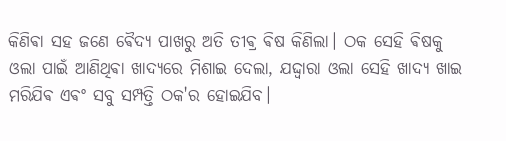କିଣିଵା ସହ ଜଣେ ଵୈଦ୍ୟ ପାଖରୁ ଅତି ତୀଵ୍ର ଵିଷ କିଣିଲା। ଠକ ସେହି ଵିଷକୁ ଓଲା ପାଇଁ ଆଣିଥିଵା ଖାଦ୍ୟରେ ମିଶାଇ ଦେଲା, ଯଦ୍ଦ୍ୱାରା ଓଲା ସେହି ଖାଦ୍ୟ ଖାଇ ମରିଯିଵ ଏଵଂ ସବୁ ସମ୍ପତ୍ତି ଠକ'ର ହୋଇଯିବ।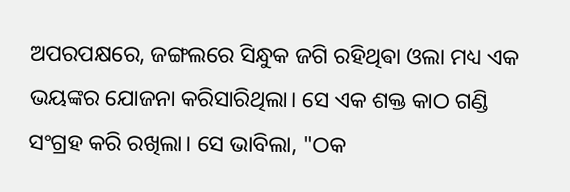ଅପରପକ୍ଷରେ, ଜଙ୍ଗଲରେ ସିନ୍ଧୁକ ଜଗି ରହିଥିଵା ଓଲା ମଧ୍ୟ ଏକ ଭୟଙ୍କର ଯୋଜନା କରିସାରିଥିଲା। ସେ ଏକ ଶକ୍ତ କାଠ ଗଣ୍ଡି ସଂଗ୍ରହ କରି ରଖିଲା। ସେ ଭାବିଲା, "ଠକ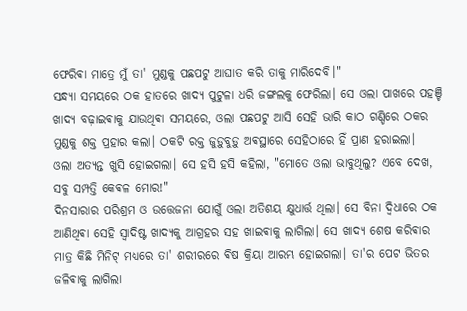ଫେରିଵା ମାତ୍ରେ ମୁଁ ତା' ମୁଣ୍ଡକୁ ପଛପଟୁ ଆଘାତ କରି ତାକୁ ମାରିଦେବି।"
ସନ୍ଧ୍ୟା ସମୟରେ ଠକ ହାତରେ ଖାଦ୍ୟ ପୁଟୁଳା ଧରି ଜଙ୍ଗଲକୁ ଫେରିଲା। ସେ ଓଲା ପାଖରେ ପହଞ୍ଚି ଖାଦ୍ୟ ବଢ଼ାଇଵାକୁ ଯାଉଥିଵା ସମୟରେ, ଓଲା ପଛପଟୁ ଆସି ସେହି ଭାରି କାଠ ଗଣ୍ଡିରେ ଠକର ମୁଣ୍ଡକୁ ଶକ୍ତ ପ୍ରହାର କଲା। ଠକଟି ରକ୍ତ ଜୁଡ଼ୁବୁଡ଼ୁ ଅଵସ୍ଥାରେ ସେହିଠାରେ ହିଁ ପ୍ରାଣ ହରାଇଲା।
ଓଲା ଅତ୍ୟନ୍ତ ଖୁସି ହୋଇଗଲା। ସେ ହସି ହସି କହିଲା, "ମୋତେ ଓଲା ଭାବୁଥିଲୁ? ଏବେ ଦେଖ, ସବୁ ସମ୍ପତ୍ତି କେଵଳ ମୋର!"
ଦିନସାରାର ପରିଶ୍ରମ ଓ ଉତ୍ତେଜନା ଯୋଗୁଁ ଓଲା ଅତିଶୟ କ୍ଷୁଧାର୍ତ୍ତ ଥିଲା। ସେ ବିନା ଦ୍ୱିଧାରେ ଠକ ଆଣିଥିଵା ସେହି ସ୍ୱାଦିଷ୍ଟ ଖାଦ୍ୟକୁ ଆଗ୍ରହର ସହ ଖାଇଵାକୁ ଲାଗିଲା। ସେ ଖାଦ୍ୟ ଶେଷ କରିଵାର ମାତ୍ର କିଛି ମିନିଟ୍ ମଧ୍ୟରେ ତା' ଶରୀରରେ ଵିଷ କ୍ରିୟା ଆରମ୍ଭ ହୋଇଗଲା। ତା'ର ପେଟ ଭିତର ଜଳିଵାକୁ ଲାଗିଲା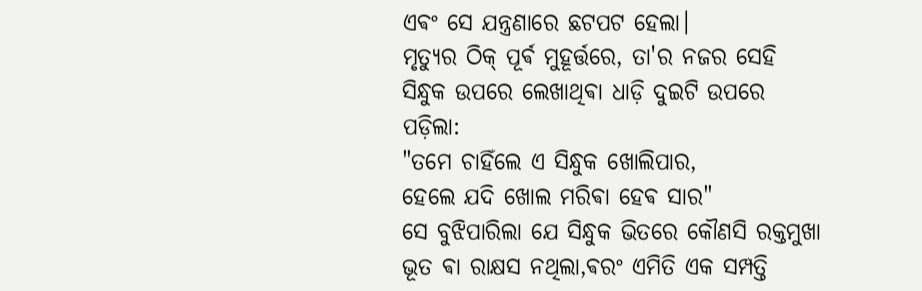ଏଵଂ ସେ ଯନ୍ତ୍ରଣାରେ ଛଟପଟ ହେଲା।
ମୃତ୍ୟୁର ଠିକ୍ ପୂର୍ଵ ମୁହୂର୍ତ୍ତରେ, ତା'ର ନଜର ସେହି ସିନ୍ଧୁକ ଉପରେ ଲେଖାଥିଵା ଧାଡ଼ି ଦୁଇଟି ଉପରେ ପଡ଼ିଲା:
"ତମେ ଚାହିଁଲେ ଏ ସିନ୍ଧୁକ ଖୋଲିପାର,
ହେଲେ ଯଦି ଖୋଲ ମରିଵା ହେଵ ସାର"
ସେ ବୁଝିପାରିଲା ଯେ ସିନ୍ଧୁକ ଭିତରେ କୌଣସି ରକ୍ତମୁଖା ଭୂତ ଵା ରାକ୍ଷସ ନଥିଲା,ଵରଂ ଏମିତି ଏକ ସମ୍ପତ୍ତି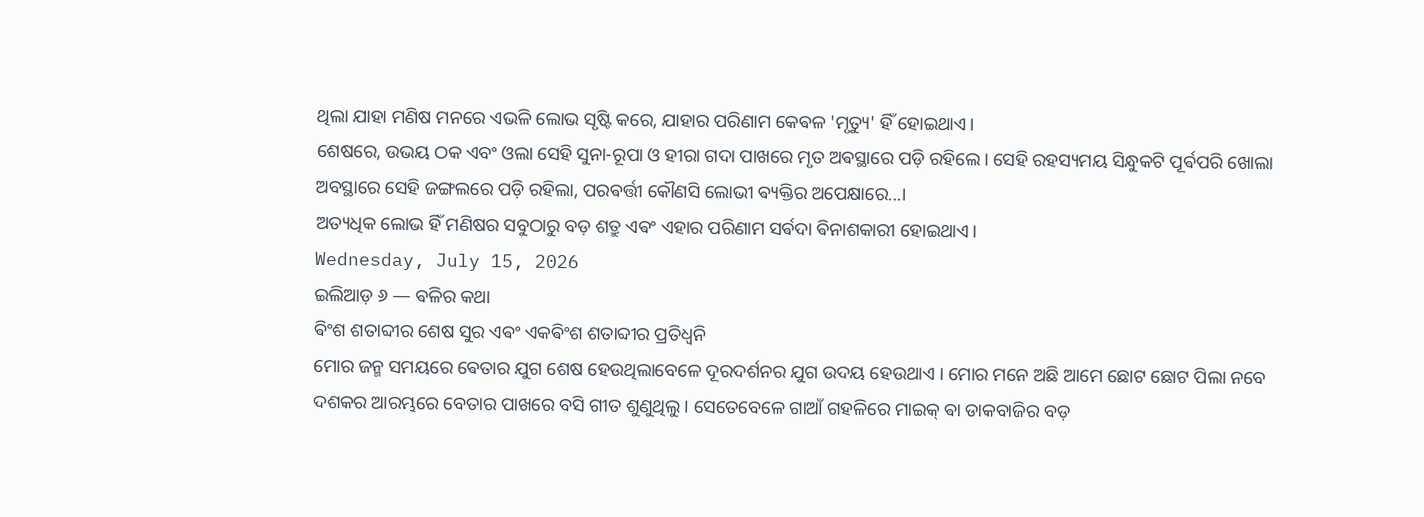ଥିଲା ଯାହା ମଣିଷ ମନରେ ଏଭଳି ଲୋଭ ସୃଷ୍ଟି କରେ, ଯାହାର ପରିଣାମ କେଵଳ 'ମୃତ୍ୟୁ' ହିଁ ହୋଇଥାଏ।
ଶେଷରେ, ଉଭୟ ଠକ ଏବଂ ଓଲା ସେହି ସୁନା-ରୂପା ଓ ହୀରା ଗଦା ପାଖରେ ମୃତ ଅଵସ୍ଥାରେ ପଡ଼ି ରହିଲେ। ସେହି ରହସ୍ୟମୟ ସିନ୍ଧୁକଟି ପୂର୍ଵପରି ଖୋଲା ଅବସ୍ଥାରେ ସେହି ଜଙ୍ଗଲରେ ପଡ଼ି ରହିଲା, ପରଵର୍ତ୍ତୀ କୌଣସି ଲୋଭୀ ଵ୍ୟକ୍ତିର ଅପେକ୍ଷାରେ...।
ଅତ୍ୟଧିକ ଲୋଭ ହିଁ ମଣିଷର ସବୁଠାରୁ ବଡ଼ ଶତ୍ରୁ ଏଵଂ ଏହାର ପରିଣାମ ସର୍ଵଦା ଵିନାଶକାରୀ ହୋଇଥାଏ।
Wednesday, July 15, 2026
ଇଲିଆଡ଼ ୬ — ଵଳିର କଥା
ଵିଂଶ ଶତାବ୍ଦୀର ଶେଷ ସୁର ଏଵଂ ଏକଵିଂଶ ଶତାବ୍ଦୀର ପ୍ରତିଧ୍ୱନି
ମୋର ଜନ୍ମ ସମୟରେ ଵେତାର ଯୁଗ ଶେଷ ହେଉଥିଲାବେଳେ ଦୂରଦର୍ଶନର ଯୁଗ ଉଦୟ ହେଉଥାଏ । ମୋର ମନେ ଅଛି ଆମେ ଛୋଟ ଛୋଟ ପିଲା ନବେ ଦଶକର ଆରମ୍ଭରେ ବେତାର ପାଖରେ ବସି ଗୀତ ଶୁଣୁଥିଲୁ । ସେତେବେଳେ ଗାଆଁ ଗହଳିରେ ମାଇକ୍ ଵା ଡାକବାଜିର ବଡ଼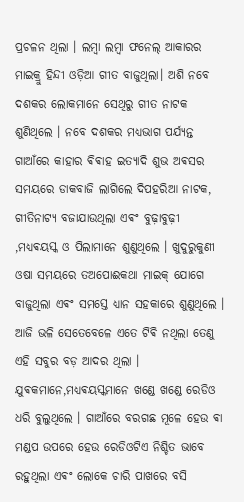ପ୍ରଚଳନ ଥିଲା । ଲମ୍ବା ଲମ୍ବା ଫନେଲ୍ ଆକାରର ମାଇକ୍ରୁ ହିନ୍ଦୀ ଓଡ଼ିଆ ଗୀତ ବାଜୁଥିଲା। ଅଶି ନବେ ଦଶକର ଲୋକମାନେ ସେଥିରୁ ଗୀତ ନାଟକ ଶୁଣିଥିଲେ । ନବେ ଦଶକର ମଧ୍ୟଭାଗ ପର୍ଯ୍ୟନ୍ତ ଗାଆଁରେ କାହାର ଵିଵାହ ଇତ୍ୟାଦି ଶୁଭ ଅଵସର ସମୟରେ ଡାକବାଜି ଲାଗିଲେ ଦିପହରିଆ ନାଟକ, ଗୀତିନାଟ୍ୟ ବଜାଯାଉଥିଲା ଏଵଂ ବୁଢ଼ାବୁଢ଼ୀ ,ମଧ୍ୟଵୟସ୍କ ଓ ପିଲାମାନେ ଶୁଣୁଥିଲେ । ଖୁଦୁରୁକୁଣୀ ଓଷା ସମୟରେ ତଅପୋଈକଥା ମାଇକ୍ ଯୋଗେ ବାଜୁଥିଲା ଏଵଂ ସମସ୍ତେ ଧ୍ୟାନ ସହକାରେ ଶୁଣୁଥିଲେ । ଆଜି ଭଳି ସେତେବେଳେ ଏତେ ଟିଵି ନଥିଲା ତେଣୁ ଏହି ସବୁର ବଡ଼ ଆଦର ଥିଲା । ଯୁଵକମାନେ,ମଧ୍ୟଵୟସ୍କମାନେ ଖଣ୍ଡେ ଖଣ୍ଡେ ରେଡିଓ ଧରି ବୁଲୁଥିଲେ । ଗାଆଁରେ ବରଗଛ ମୂଳେ ହେଉ ଵା ମଣ୍ଡପ ଉପରେ ହେଉ ରେଡିଓଟିଏ ନିଶ୍ଚିତ ଭାବେ ରହୁଥିଲା ଏଵଂ ଲୋକେ ଚାରି ପାଖରେ ବସି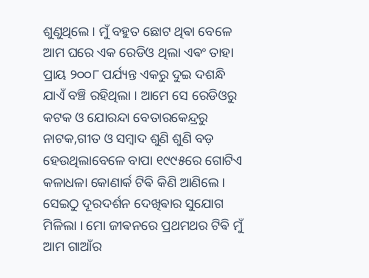ଶୁଣୁଥିଲେ । ମୁଁ ବହୁତ ଛୋଟ ଥିଵା ବେଳେ ଆମ ଘରେ ଏକ ରେଡିଓ ଥିଲା ଏଵଂ ତାହା ପ୍ରାୟ ୨୦୦୮ ପର୍ଯ୍ୟନ୍ତ ଏକରୁ ଦୁଇ ଦଶନ୍ଧି ଯାଏଁ ବଞ୍ଚି ରହିଥିଲା । ଆମେ ସେ ରେଡିଓରୁ କଟକ ଓ ଯୋରନ୍ଦା ବେତାରକେନ୍ଦ୍ରରୁ ନାଟକ,ଗୀତ ଓ ସମ୍ବାଦ ଶୁଣି ଶୁଣି ବଡ଼ ହେଉଥିଲାବେଳେ ବାପା ୧୯୯୫ରେ ଗୋଟିଏ କଳାଧଳା କୋଣାର୍କ ଟିଵି କିଣି ଆଣିଲେ । ସେଇଠୁ ଦୂରଦର୍ଶନ ଦେଖିଵାର ସୁଯୋଗ ମିଳିଲା । ମୋ ଜୀଵନରେ ପ୍ରଥମଥର ଟିଵି ମୁଁ ଆମ ଗାଆଁର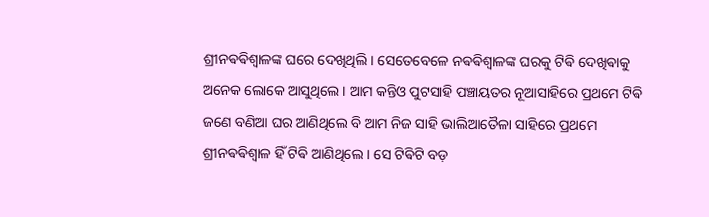ଶ୍ରୀନଵଵିଶ୍ଵାଳଙ୍କ ଘରେ ଦେଖିଥିଲି । ସେତେବେଳେ ନଵଵିଶ୍ଵାଳଙ୍କ ଘରକୁ ଟିଵି ଦେଖିଵାକୁ ଅନେକ ଲୋକେ ଆସୁଥିଲେ । ଆମ କନ୍ତିଓ ପୁଟସାହି ପଞ୍ଚାୟତର ନୂଆସାହିରେ ପ୍ରଥମେ ଟିଵି ଜଣେ ବଣିଆ ଘର ଆଣିଥିଲେ ବି ଆମ ନିଜ ସାହି ଭାଲିଆତୈଳା ସାହିରେ ପ୍ରଥମେ ଶ୍ରୀନଵଵିଶ୍ଵାଳ ହିଁ ଟିଵି ଆଣିଥିଲେ । ସେ ଟିଵିଟି ବଡ଼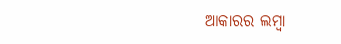ଆକାରର ଲମ୍ବା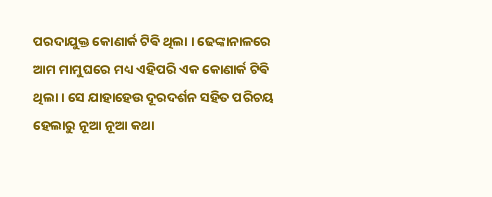ପରଦାଯୁକ୍ତ କୋଣାର୍କ ଟିଵି ଥିଲା । ଢେଙ୍କାନାଳରେ ଆମ ମାମୁଘରେ ମଧ୍ୟ ଏହିପରି ଏକ କୋଣାର୍କ ଟିଵି ଥିଲା । ସେ ଯାହାହେଉ ଦୂରଦର୍ଶନ ସହିତ ପରିଚୟ ହେଲାରୁ ନୂଆ ନୂଆ କଥା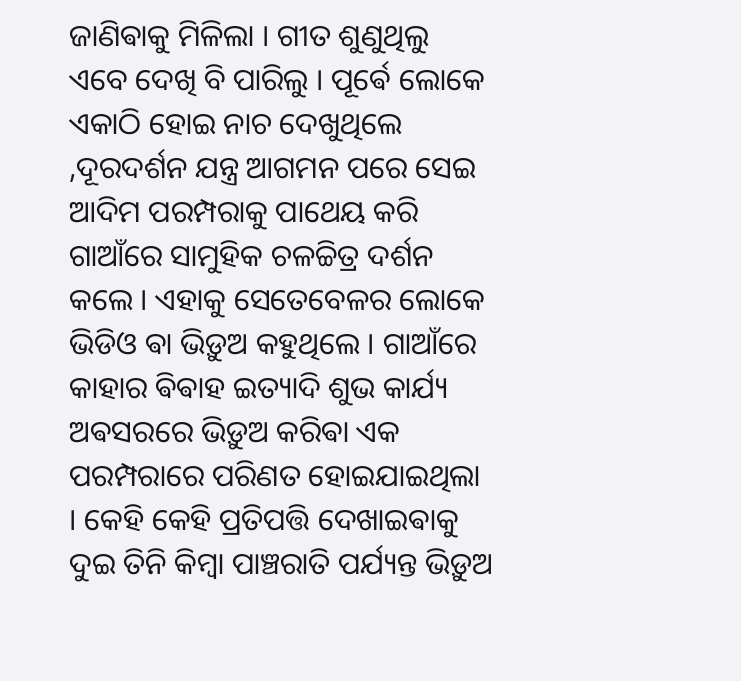ଜାଣିଵାକୁ ମିଳିଲା । ଗୀତ ଶୁଣୁଥିଲୁ ଏବେ ଦେଖି ବି ପାରିଲୁ । ପୂର୍ଵେ ଲୋକେ ଏକାଠି ହୋଇ ନାଚ ଦେଖୁଥିଲେ ,ଦୂରଦର୍ଶନ ଯନ୍ତ୍ର ଆଗମନ ପରେ ସେଇ ଆଦିମ ପରମ୍ପରାକୁ ପାଥେୟ କରି ଗାଆଁରେ ସାମୁହିକ ଚଳଚ୍ଚିତ୍ର ଦର୍ଶନ କଲେ । ଏହାକୁ ସେତେବେଳର ଲୋକେ ଭିଡିଓ ଵା ଭିଡ଼ୁଅ କହୁଥିଲେ । ଗାଆଁରେ କାହାର ଵିଵାହ ଇତ୍ୟାଦି ଶୁଭ କାର୍ଯ୍ୟ ଅଵସରରେ ଭିଡ଼ୁଅ କରିଵା ଏକ ପରମ୍ପରାରେ ପରିଣତ ହୋଇଯାଇଥିଲା । କେହି କେହି ପ୍ରତିପତ୍ତି ଦେଖାଇଵାକୁ ଦୁଇ ତିନି କିମ୍ବା ପାଞ୍ଚରାତି ପର୍ଯ୍ୟନ୍ତ ଭିଡ଼ୁଅ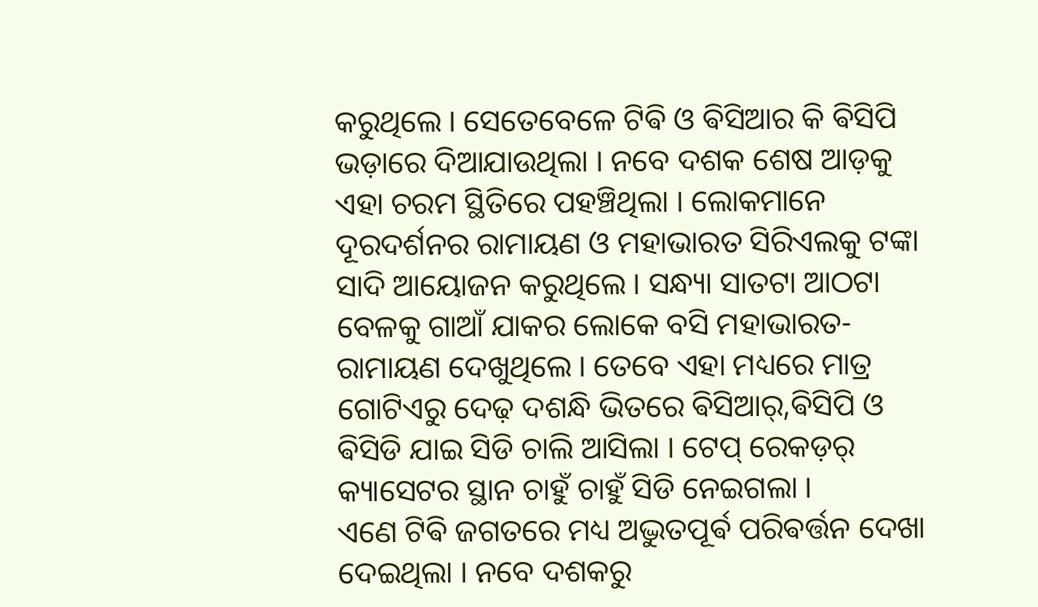କରୁଥିଲେ । ସେତେବେଳେ ଟିଵି ଓ ଵିସିଆର କି ଵିସିପି ଭଡ଼ାରେ ଦିଆଯାଉଥିଲା । ନବେ ଦଶକ ଶେଷ ଆଡ଼କୁ ଏହା ଚରମ ସ୍ଥିତିରେ ପହଞ୍ଚିଥିଲା । ଲୋକମାନେ ଦୂରଦର୍ଶନର ରାମାୟଣ ଓ ମହାଭାରତ ସିରିଏଲକୁ ଟଙ୍କା ସାଦି ଆୟୋଜନ କରୁଥିଲେ । ସନ୍ଧ୍ୟା ସାତଟା ଆଠଟା ବେଳକୁ ଗାଆଁ ଯାକର ଲୋକେ ବସି ମହାଭାରତ-ରାମାୟଣ ଦେଖୁଥିଲେ । ତେବେ ଏହା ମଧ୍ୟରେ ମାତ୍ର ଗୋଟିଏରୁ ଦେଢ଼ ଦଶନ୍ଧି ଭିତରେ ଵିସିଆର୍,ଵିସିପି ଓ ଵିସିଡି ଯାଇ ସିଡି ଚାଲି ଆସିଲା । ଟେପ୍ ରେକଡ଼ର୍ କ୍ୟାସେଟର ସ୍ଥାନ ଚାହୁଁ ଚାହୁଁ ସିଡି ନେଇଗଲା ।
ଏଣେ ଟିଵି ଜଗତରେ ମଧ୍ୟ ଅଦ୍ଭୁତପୂର୍ଵ ପରିଵର୍ତ୍ତନ ଦେଖା ଦେଇଥିଲା । ନବେ ଦଶକରୁ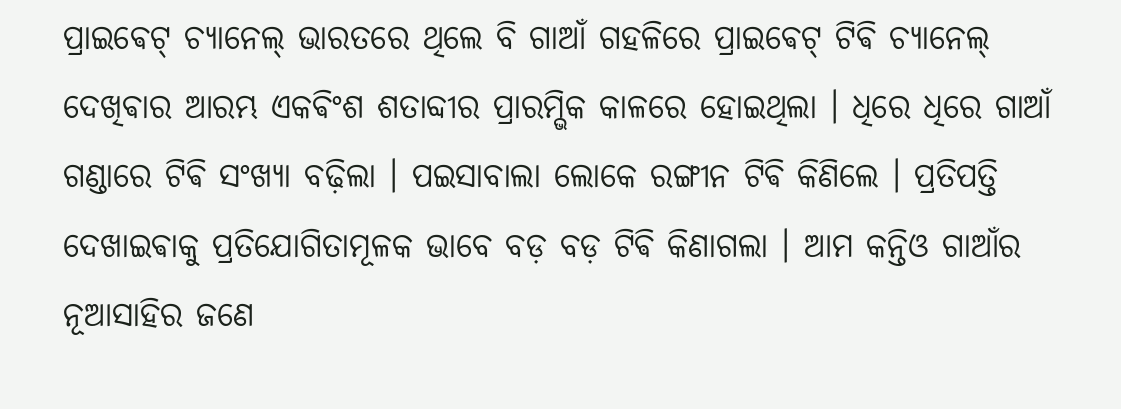ପ୍ରାଇଵେଟ୍ ଚ୍ୟାନେଲ୍ ଭାରତରେ ଥିଲେ ବି ଗାଆଁ ଗହଳିରେ ପ୍ରାଇଵେଟ୍ ଟିଵି ଚ୍ୟାନେଲ୍ ଦେଖିଵାର ଆରମ୍ଭ ଏକଵିଂଶ ଶତାବ୍ଦୀର ପ୍ରାରମ୍ଭିକ କାଳରେ ହୋଇଥିଲା । ଧିରେ ଧିରେ ଗାଆଁ ଗଣ୍ଡାରେ ଟିଵି ସଂଖ୍ୟା ବଢ଼ିଲା । ପଇସାବାଲା ଲୋକେ ରଙ୍ଗୀନ ଟିଵି କିଣିଲେ । ପ୍ରତିପତ୍ତି ଦେଖାଇଵାକୁ ପ୍ରତିଯୋଗିତାମୂଳକ ଭାବେ ବଡ଼ ବଡ଼ ଟିଵି କିଣାଗଲା । ଆମ କନ୍ତିଓ ଗାଆଁର ନୂଆସାହିର ଜଣେ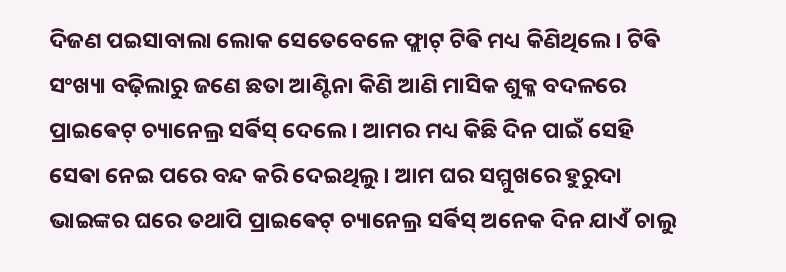ଦିଜଣ ପଇସାବାଲା ଲୋକ ସେତେବେଳେ ଫ୍ଲାଟ୍ ଟିଵି ମଧ୍ୟ କିଣିଥିଲେ । ଟିଵି ସଂଖ୍ୟା ବଢ଼ିଲାରୁ ଜଣେ ଛତା ଆଣ୍ଟିନା କିଣି ଆଣି ମାସିକ ଶୁକ୍ଳ ବଦଳରେ ପ୍ରାଇଵେଟ୍ ଚ୍ୟାନେଲ୍ର ସର୍ଵିସ୍ ଦେଲେ । ଆମର ମଧ୍ୟ କିଛି ଦିନ ପାଇଁ ସେହି ସେଵା ନେଇ ପରେ ବନ୍ଦ କରି ଦେଇଥିଲୁ । ଆମ ଘର ସମ୍ମୁଖରେ ହୁରୁଦା ଭାଇଙ୍କର ଘରେ ତଥାପି ପ୍ରାଇଵେଟ୍ ଚ୍ୟାନେଲ୍ର ସର୍ଵିସ୍ ଅନେକ ଦିନ ଯାଏଁ ଚାଲୁ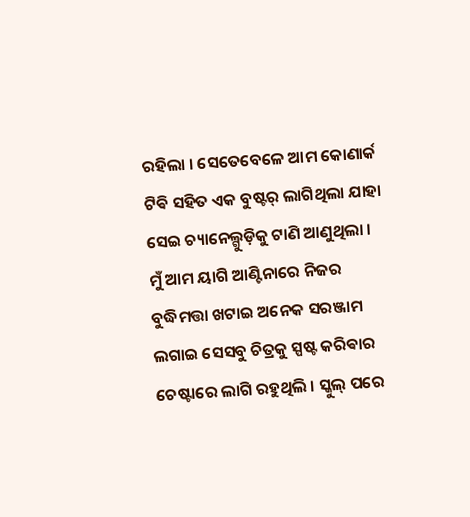ରହିଲା । ସେତେବେଳେ ଆମ କୋଣାର୍କ ଟିଵି ସହିତ ଏକ ବୁଷ୍ଟର୍ ଲାଗିଥିଲା ଯାହା ସେଇ ଚ୍ୟାନେଲ୍ଗୁଡ଼ିକୁ ଟାଣି ଆଣୁଥିଲା । ମୁଁ ଆମ ୟାଗି ଆଣ୍ଟିନାରେ ନିଜର ବୁଦ୍ଧିମତ୍ତା ଖଟାଇ ଅନେକ ସରଞ୍ଜାମ ଲଗାଇ ସେସବୁ ଚିତ୍ରକୁ ସ୍ପଷ୍ଟ କରିଵାର ଚେଷ୍ଟାରେ ଲାଗି ରହୁଥିଲି । ସ୍କୁଲ୍ ପରେ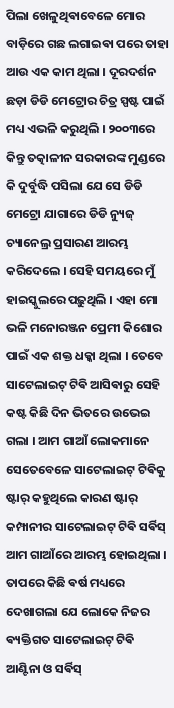ପିଲା ଖେଳୁଥିଵାବେଳେ ମୋର ବାଡ଼ିରେ ଗଛ ଲଗାଇଵା ପରେ ତାହା ଆଉ ଏକ କାମ ଥିଲା । ଦୂରଦର୍ଶନ ଛଡ଼ା ଡିଡି ମେଟ୍ରୋର ଚିତ୍ର ସ୍ପଷ୍ଟ ପାଇଁ ମଧ୍ୟ ଏଭଳି କରୁଥିଲି । ୨୦୦୩ରେ କିନ୍ତୁ ତତ୍କାଳୀନ ସରକାରଙ୍କ ମୁଣ୍ଡରେ କି ଦୁର୍ବୁଦ୍ଧି ପସିଲା ଯେ ସେ ଡିଡି ମେଟ୍ରୋ ଯାଗାରେ ଡିଡି ନ୍ୟୁଜ୍ ଚ୍ୟାନେଲ୍ର ପ୍ରସାରଣ ଆରମ୍ଭ କରିଦେଲେ । ସେହି ସମୟରେ ମୁଁ ହାଇସ୍କୁଲରେ ପଢ଼ୁଥିଲି । ଏହା ମୋ ଭଳି ମନୋରଞ୍ଜନ ପ୍ରେମୀ କିଶୋର ପାଇଁ ଏକ ଶକ୍ତ ଧକ୍କା ଥିଲା । ତେବେ
ସାଟେଲାଇଟ୍ ଟିଵି ଆସିଵାରୁ ସେହି କଷ୍ଟ କିଛି ଦିନ ଭିତରେ ଉଭେଇ ଗଲା । ଆମ ଗାଆଁ ଲୋକମାନେ ସେତେବେଳେ ସାଟେଲାଇଟ୍ ଟିଵିକୁ ଷ୍ଟାର୍ କହୁଥିଲେ କାରଣ ଷ୍ଟାର୍ କମ୍ପାନୀର ସାଟେଲାଇଟ୍ ଟିଵି ସର୍ଵିସ୍ ଆମ ଗାଆଁରେ ଆରମ୍ଭ ହୋଇଥିଲା । ତାପରେ କିଛି ଵର୍ଷ ମଧ୍ୟରେ ଦେଖାଗଲା ଯେ ଲୋକେ ନିଜର ଵ୍ୟକ୍ତିଗତ ସାଟେଲାଇଟ୍ ଟିଵି ଆଣ୍ଟିନା ଓ ସର୍ଵିସ୍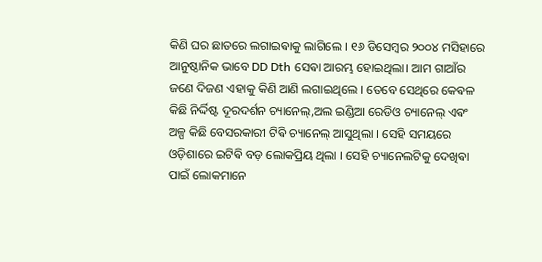କିଣି ଘର ଛାତରେ ଲଗାଇଵାକୁ ଲାଗିଲେ । ୧୬ ଡିସେମ୍ବର ୨୦୦୪ ମସିହାରେ ଆନୁଷ୍ଠାନିକ ଭାବେ DD Dth ସେଵା ଆରମ୍ଭ ହୋଇଥିଲା। ଆମ ଗାଆଁର ଜଣେ ଦିଜଣ ଏହାକୁ କିଣି ଆଣି ଲଗାଇଥିଲେ । ତେବେ ସେଥିରେ କେଵଳ କିଛି ନିର୍ଦ୍ଦିଷ୍ଟ ଦୂରଦର୍ଶନ ଚ୍ୟାନେଲ୍,ଅଲ ଇଣ୍ଡିଆ ରେଡିଓ ଚ୍ୟାନେଲ୍ ଏଵଂ ଅଳ୍ପ କିଛି ବେସରକାରୀ ଟିଵି ଚ୍ୟାନେଲ୍ ଆସୁଥିଲା । ସେହି ସମୟରେ ଓଡ଼ିଶାରେ ଇଟିଵି ବଡ଼ ଲୋକପ୍ରିୟ ଥିଲା । ସେହି ଚ୍ୟାନେଲଟିକୁ ଦେଖିଵା ପାଇଁ ଲୋକମାନେ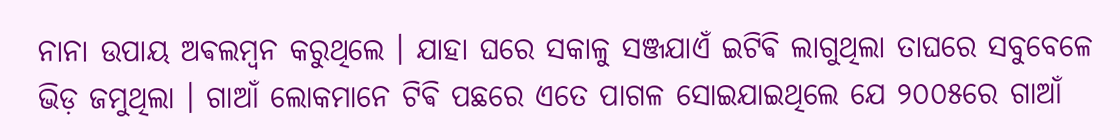ନାନା ଉପାୟ ଅଵଲମ୍ବନ କରୁଥିଲେ । ଯାହା ଘରେ ସକାଳୁ ସଞ୍ଜଯାଏଁ ଇଟିଵି ଲାଗୁଥିଲା ତାଘରେ ସବୁବେଳେ ଭିଡ଼ ଜମୁଥିଲା । ଗାଆଁ ଲୋକମାନେ ଟିଵି ପଛରେ ଏତେ ପାଗଳ ସୋଇଯାଇଥିଲେ ଯେ ୨୦୦୫ରେ ଗାଆଁ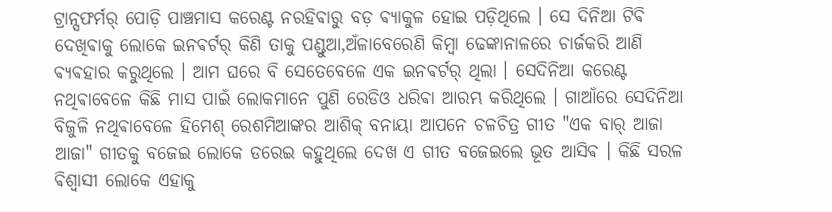ଟ୍ରାନ୍ସଫର୍ମର୍ ପୋଡ଼ି ପାଞ୍ଚମାସ କରେଣ୍ଟ ନରହିଵାରୁ ବଡ଼ ଵ୍ୟାକୁଳ ହୋଇ ପଡ଼ିଥିଲେ । ସେ ଦିନିଆ ଟିଵି ଦେଖିଵାକୁ ଲୋକେ ଇନଵର୍ଟର୍ କିଣି ତାକୁ ପଣ୍ଡୁଆ,ଅଁଳାବେରେଣି କିମ୍ବା ଢେଙ୍କାନାଳରେ ଚାର୍ଜକରି ଆଣି ଵ୍ୟଵହାର କରୁଥିଲେ । ଆମ ଘରେ ବି ସେତେବେଳେ ଏକ ଇନଵର୍ଟର୍ ଥିଲା । ସେଦିନିଆ କରେଣ୍ଟ ନଥିଵାବେଳେ କିଛି ମାସ ପାଇଁ ଲୋକମାନେ ପୁଣି ରେଡିଓ ଧରିଵା ଆରମ୍ଭ କରିଥିଲେ । ଗାଆଁରେ ସେଦିନିଆ ବିଜୁଳି ନଥିଵାବେଳେ ହିମେଶ୍ ରେଶମିଆଙ୍କର ଆଶିକ୍ ବନାୟା ଆପନେ ଚଳଚିତ୍ର ଗୀତ "ଏକ ବାର୍ ଆଜା ଆଜା" ଗୀତକୁ ବଜେଇ ଲୋକେ ଡରେଇ କହୁଥିଲେ ଦେଖ ଏ ଗୀତ ବଜେଇଲେ ଭୂତ ଆସିଵ । କିଛି ସରଳ ଵିଶ୍ଵାସୀ ଲୋକେ ଏହାକୁ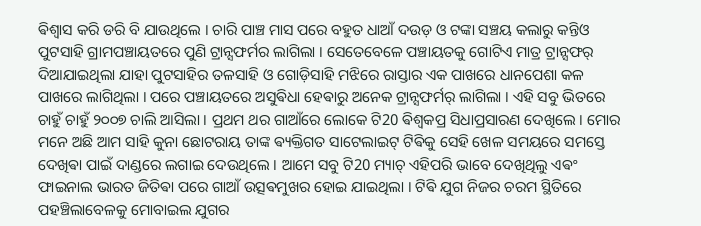ଵିଶ୍ଵାସ କରି ଡରି ବି ଯାଉଥିଲେ । ଚାରି ପାଞ୍ଚ ମାସ ପରେ ବହୁତ ଧାଆଁ ଦଉଡ଼ ଓ ଟଙ୍କା ସଞ୍ଚୟ କଲାରୁ କନ୍ତିଓ ପୁଟସାହି ଗ୍ରାମପଞ୍ଚାୟତରେ ପୁଣି ଟ୍ରାନ୍ସଫର୍ମର ଲାଗିଲା । ସେତେବେଳେ ପଞ୍ଚାୟତକୁ ଗୋଟିଏ ମାତ୍ର ଟ୍ରାନ୍ସଫର୍ ଦିଆଯାଇଥିଲା ଯାହା ପୁଟସାହିର ତଳସାହି ଓ ଗୋଡ଼ିସାହି ମଝିରେ ରାସ୍ତାର ଏକ ପାଖରେ ଧାନପେଶା କଳ ପାଖରେ ଲାଗିଥିଲା । ପରେ ପଞ୍ଚାୟତରେ ଅସୁଵିଧା ହେଵାରୁ ଅନେକ ଟ୍ରାନ୍ସଫର୍ମର୍ ଲାଗିଲା । ଏହି ସବୁ ଭିତରେ ଚାହୁଁ ଚାହୁଁ ୨୦୦୭ ଚାଲି ଆସିଲା । ପ୍ରଥମ ଥର ଗାଆଁରେ ଲୋକେ ଟି20 ଵିଶ୍ଵକପ୍ର ସିଧାପ୍ରସାରଣ ଦେଖିଲେ । ମୋର ମନେ ଅଛି ଆମ ସାହି କୁନା ଛୋଟରାୟ ତାଙ୍କ ଵ୍ୟକ୍ତିଗତ ସାଟେଲାଇଟ୍ ଟିଵିକୁ ସେହି ଖେଳ ସମୟରେ ସମସ୍ତେ ଦେଖିଵା ପାଇଁ ଦାଣ୍ଡରେ ଲଗାଇ ଦେଉଥିଲେ । ଆମେ ସବୁ ଟି20 ମ୍ୟାଚ୍ ଏହିପରି ଭାବେ ଦେଖିଥିଲୁ ଏଵଂ ଫାଇନାଲ ଭାରତ ଜିତିଵା ପରେ ଗାଆଁ ଉତ୍ସଵମୁଖର ହୋଇ ଯାଇଥିଲା । ଟିଵି ଯୁଗ ନିଜର ଚରମ ସ୍ଥିତିରେ ପହଞ୍ଚିଲାବେଳକୁ ମୋବାଇଲ ଯୁଗର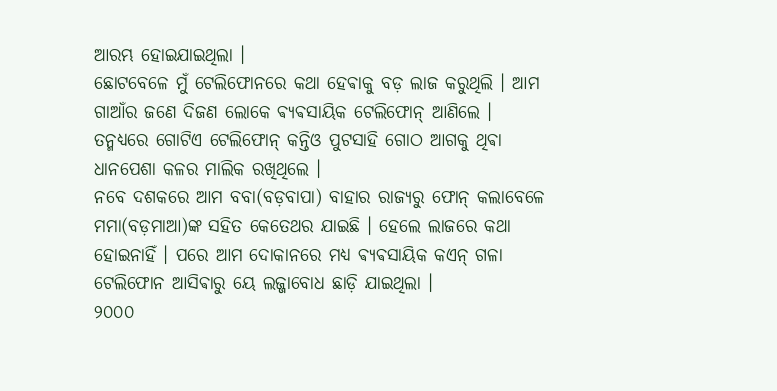ଆରମ୍ଭ ହୋଇଯାଇଥିଲା ।
ଛୋଟବେଳେ ମୁଁ ଟେଲିଫୋନରେ କଥା ହେଵାକୁ ବଡ଼ ଲାଜ କରୁଥିଲି । ଆମ ଗାଆଁର ଜଣେ ଦିଜଣ ଲୋକେ ଵ୍ୟଵସାୟିକ ଟେଲିଫୋନ୍ ଆଣିଲେ । ତନ୍ମଧ୍ୟରେ ଗୋଟିଏ ଟେଲିଫୋନ୍ କନ୍ତିଓ ପୁଟସାହି ଗୋଠ ଆଗକୁ ଥିଵା ଧାନପେଶା କଳର ମାଲିକ ରଖିଥିଲେ ।
ନବେ ଦଶକରେ ଆମ ବବା(ବଡ଼ବାପା) ବାହାର ରାଜ୍ୟରୁ ଫୋନ୍ କଲାବେଳେ ମମା(ବଡ଼ମାଆ)ଙ୍କ ସହିତ କେତେଥର ଯାଇଛି । ହେଲେ ଲାଜରେ କଥା ହୋଇନାହିଁ । ପରେ ଆମ ଦୋକାନରେ ମଧ୍ୟ ଵ୍ୟଵସାୟିକ କଏନ୍ ଗଳା ଟେଲିଫୋନ ଆସିଵାରୁ ୟେ ଲଜ୍ଜାବୋଧ ଛାଡ଼ି ଯାଇଥିଲା ।
୨୦୦୦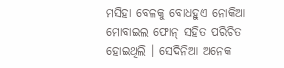ମସିହା ବେଳକୁ ବୋଧହୁଏ ନୋକିଆ ମୋବାଇଲ ଫୋନ୍ ସହିତ ପରିଚିତ ହୋଇଥିଲି । ସେଦିନିଆ ଅନେକ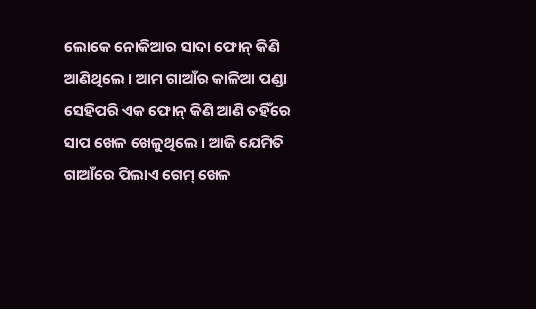ଲୋକେ ନୋକିଆର ସାଦା ଫୋନ୍ କିଣି ଆଣିଥିଲେ । ଆମ ଗାଆଁର କାଳିଆ ପଣ୍ଡା ସେହିପରି ଏକ ଫୋନ୍ କିଣି ଆଣି ତହିଁରେ ସାପ ଖେଳ ଖେଳୁଥିଲେ । ଆଜି ଯେମିତି ଗାଆଁରେ ପିଲାଏ ଗେମ୍ ଖେଳ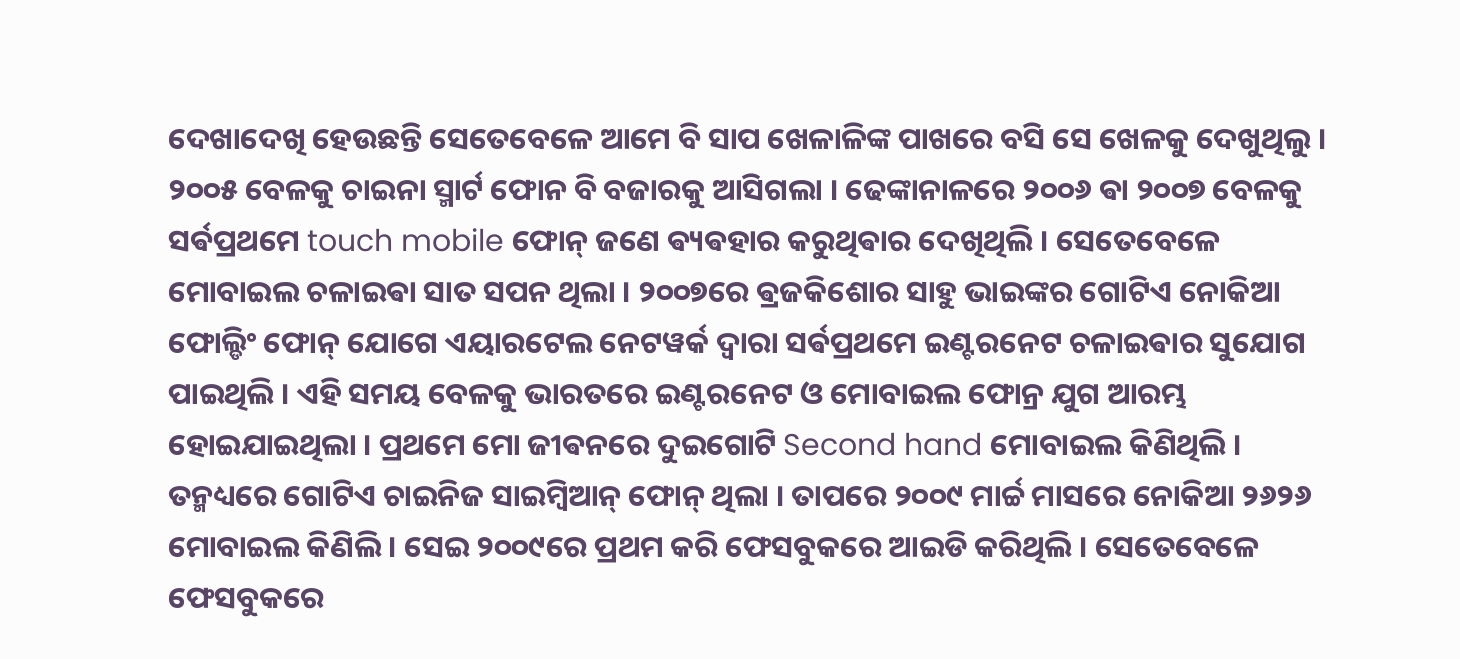ଦେଖାଦେଖି ହେଉଛନ୍ତି ସେତେବେଳେ ଆମେ ବି ସାପ ଖେଳାଳିଙ୍କ ପାଖରେ ବସି ସେ ଖେଳକୁ ଦେଖୁଥିଲୁ । ୨୦୦୫ ବେଳକୁ ଚାଇନା ସ୍ମାର୍ଟ ଫୋନ ବି ବଜାରକୁ ଆସିଗଲା । ଢେଙ୍କାନାଳରେ ୨୦୦୬ ଵା ୨୦୦୭ ବେଳକୁ ସର୍ଵପ୍ରଥମେ touch mobile ଫୋନ୍ ଜଣେ ଵ୍ୟଵହାର କରୁଥିଵାର ଦେଖିଥିଲି । ସେତେବେଳେ ମୋବାଇଲ ଚଳାଇଵା ସାତ ସପନ ଥିଲା । ୨୦୦୭ରେ ଵ୍ରଜକିଶୋର ସାହୁ ଭାଇଙ୍କର ଗୋଟିଏ ନୋକିଆ ଫୋଲ୍ଡିଂ ଫୋନ୍ ଯୋଗେ ଏୟାରଟେଲ ନେଟୱର୍କ ଦ୍ଵାରା ସର୍ଵପ୍ରଥମେ ଇଣ୍ଟରନେଟ ଚଳାଇଵାର ସୁଯୋଗ ପାଇଥିଲି । ଏହି ସମୟ ବେଳକୁ ଭାରତରେ ଇଣ୍ଟରନେଟ ଓ ମୋବାଇଲ ଫୋନ୍ର ଯୁଗ ଆରମ୍ଭ ହୋଇଯାଇଥିଲା । ପ୍ରଥମେ ମୋ ଜୀଵନରେ ଦୁଇଗୋଟି Second hand ମୋବାଇଲ କିଣିଥିଲି । ତନ୍ମଧ୍ୟରେ ଗୋଟିଏ ଚାଇନିଜ ସାଇମ୍ବିଆନ୍ ଫୋନ୍ ଥିଲା । ତାପରେ ୨୦୦୯ ମାର୍ଚ୍ଚ ମାସରେ ନୋକିଆ ୨୬୨୬ ମୋବାଇଲ କିଣିଲି । ସେଇ ୨୦୦୯ରେ ପ୍ରଥମ କରି ଫେସବୁକରେ ଆଇଡି କରିଥିଲି । ସେତେବେଳେ ଫେସବୁକରେ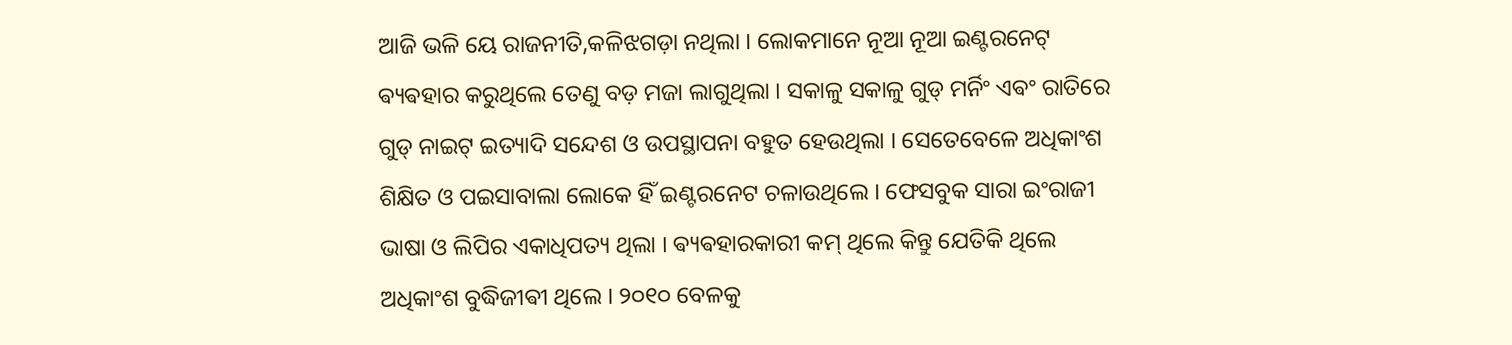ଆଜି ଭଳି ୟେ ରାଜନୀତି,କଳିଝଗଡ଼ା ନଥିଲା । ଲୋକମାନେ ନୂଆ ନୂଆ ଇଣ୍ଟରନେଟ୍ ଵ୍ୟଵହାର କରୁଥିଲେ ତେଣୁ ବଡ଼ ମଜା ଲାଗୁଥିଲା । ସକାଳୁ ସକାଳୁ ଗୁଡ୍ ମର୍ନିଂ ଏଵଂ ରାତିରେ ଗୁଡ୍ ନାଇଟ୍ ଇତ୍ୟାଦି ସନ୍ଦେଶ ଓ ଉପସ୍ଥାପନା ବହୁତ ହେଉଥିଲା । ସେତେବେଳେ ଅଧିକାଂଶ ଶିକ୍ଷିତ ଓ ପଇସାବାଲା ଲୋକେ ହିଁ ଇଣ୍ଟରନେଟ ଚଳାଉଥିଲେ । ଫେସବୁକ ସାରା ଇଂରାଜୀ ଭାଷା ଓ ଲିପିର ଏକାଧିପତ୍ୟ ଥିଲା । ଵ୍ୟଵହାରକାରୀ କମ୍ ଥିଲେ କିନ୍ତୁ ଯେତିକି ଥିଲେ ଅଧିକାଂଶ ବୁଦ୍ଧିଜୀଵୀ ଥିଲେ । ୨୦୧୦ ବେଳକୁ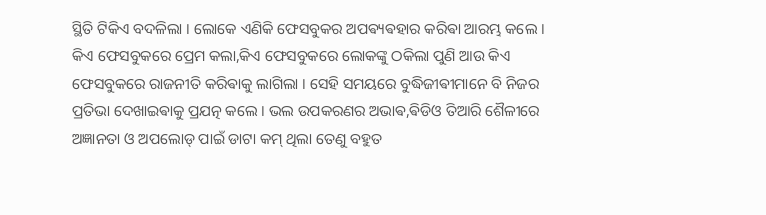ସ୍ଥିତି ଟିକିଏ ବଦଳିଲା । ଲୋକେ ଏଣିକି ଫେସବୁକର ଅପଵ୍ୟଵହାର କରିଵା ଆରମ୍ଭ କଲେ । କିଏ ଫେସବୁକରେ ପ୍ରେମ କଲା,କିଏ ଫେସବୁକରେ ଲୋକଙ୍କୁ ଠକିଲା ପୁଣି ଆଉ କିଏ ଫେସବୁକରେ ରାଜନୀତି କରିଵାକୁ ଲାଗିଲା । ସେହି ସମୟରେ ବୁଦ୍ଧିଜୀଵୀମାନେ ବି ନିଜର ପ୍ରତିଭା ଦେଖାଇଵାକୁ ପ୍ରଯତ୍ନ କଲେ । ଭଲ ଉପକରଣର ଅଭାଵ,ଵିଡିଓ ତିଆରି ଶୈଳୀରେ ଅଜ୍ଞାନତା ଓ ଅପଲୋଡ୍ ପାଇଁ ଡାଟା କମ୍ ଥିଲା ତେଣୁ ବହୁତ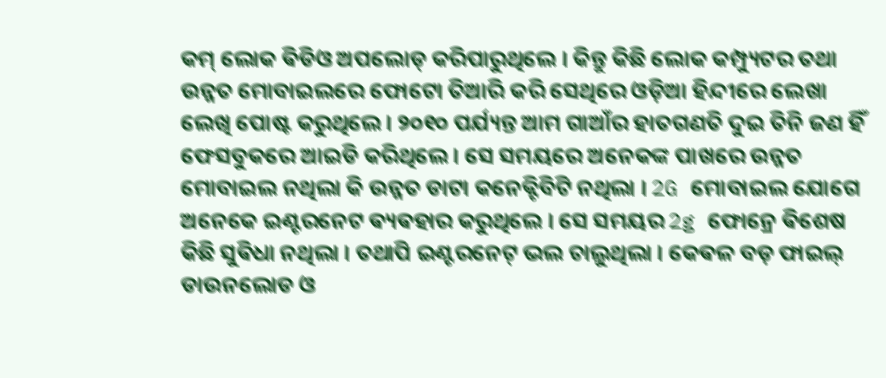କମ୍ ଲୋକ ଵିଡିଓ ଅପଲୋଡ୍ କରିପାରୁଥିଲେ । କିନ୍ତୁ କିଛି ଲୋକ କମ୍ପ୍ୟୁଟର ତଥା ଉନ୍ନତ ମୋବାଇଲରେ ଫୋଟୋ ତିଆରି କରି ସେଥିରେ ଓଡ଼ିଆ ହିନ୍ଦୀରେ ଲେଖା ଲେଖି ପୋଷ୍ଟ କରୁଥିଲେ । ୨୦୧୦ ପର୍ଯ୍ୟନ୍ତ ଆମ ଗାଆଁର ହାତଗଣତି ଦୁଇ ତିନି ଜଣ ହିଁ ଫେସବୁକରେ ଆଇଡି କରିଥିଲେ । ସେ ସମୟରେ ଅନେକଙ୍କ ପାଖରେ ଉନ୍ନତ ମୋବାଇଲ ନଥିଲା କି ଉନ୍ନତ ଡାଟା କନେକ୍ଟିବିଟି ନଥିଲା । 2G ମୋବାଇଲ ଯୋଗେ ଅନେକେ ଇଣ୍ଟରନେଟ ଵ୍ୟଵହାର କରୁଥିଲେ । ସେ ସମୟର 2g ଫୋନ୍ରେ ଵିଶେଷ କିଛି ସୁଵିଧା ନଥିଲା । ତଥାପି ଇଣ୍ଟରନେଟ୍ ଭଲ ଚାଲୁଥିଲା । କେଵଳ ବଡ଼ ଫାଇଲ୍ ଡାଉନଲୋଡ ଓ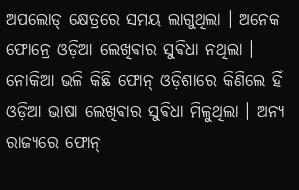ଅପଲୋଡ୍ କ୍ଷେତ୍ରରେ ସମୟ ଲାଗୁଥିଲା । ଅନେକ ଫୋନ୍ରେ ଓଡ଼ିଆ ଲେଖିଵାର ସୁଵିଧା ନଥିଲା । ନୋକିଆ ଭଳି କିଛି ଫୋନ୍ ଓଡ଼ିଶାରେ କିଣିଲେ ହିଁ ଓଡ଼ିଆ ଭାଷା ଲେଖିଵାର ସୁଵିଧା ମିଳୁଥିଲା । ଅନ୍ୟ ରାଜ୍ୟରେ ଫୋନ୍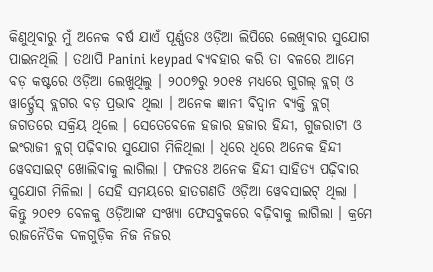କିଣୁଥିଵାରୁ ମୁଁ ଅନେକ ଵର୍ଷ ଯାଏଁ ପୂର୍ଣ୍ଣତଃ ଓଡ଼ିଆ ଲିପିରେ ଲେଖିଵାର ସୁଯୋଗ ପାଇନଥିଲି । ତଥାପି Panini keypad ଵ୍ୟଵହାର କରି ତା ବଳରେ ଆମେ ବଡ଼ କଷ୍ଟରେ ଓଡ଼ିଆ ଲେଖୁଥିଲୁ । ୨୦୦୭ରୁ ୨୦୧୫ ମଧ୍ୟରେ ଗୁଗଲ୍ ବ୍ଲଗ୍ ଓ ୱାର୍ଡ୍ପ୍ରେସ୍ ବ୍ଲଗର ବଡ଼ ପ୍ରଭାଵ ଥିଲା । ଅନେକ ଜ୍ଞାନୀ ଵିଦ୍ଵାନ ଵ୍ୟକ୍ତି ବ୍ଲଗ୍ ଜଗତରେ ସକ୍ରିୟ ଥିଲେ । ସେତେବେଳେ ହଜାର ହଜାର ହିନ୍ଦୀ, ଗୁଜରାଟୀ ଓ ଇଂରାଜୀ ବ୍ଲଗ୍ ପଢ଼ିଵାର ସୁଯୋଗ ମିଳିଥିଲା । ଧିରେ ଧିରେ ଅନେକ ହିନ୍ଦୀ ୱେବସାଇଟ୍ ଖୋଲିଵାକୁ ଲାଗିଲା । ଫଳତଃ ଅନେକ ହିନ୍ଦୀ ସାହିତ୍ୟ ପଢ଼ିଵାର ସୁଯୋଗ ମିଳିଲା । ସେହି ସମୟରେ ହାତଗଣତି ଓଡ଼ିଆ ୱେବସାଇଟ୍ ଥିଲା । କିନ୍ତୁ ୨୦୧୨ ବେଳକୁ ଓଡ଼ିଆଙ୍କ ସଂଖ୍ୟା ଫେସବୁକରେ ବଢ଼ିଵାକୁ ଲାଗିଲା । କ୍ରମେ ରାଜନୈତିକ ଦଳଗୁଡ଼ିକ ନିଜ ନିଜର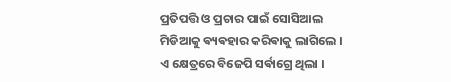ପ୍ରତିପତ୍ତି ଓ ପ୍ରଚାର ପାଇଁ ସୋସିଆଲ ମିଡିଆକୁ ଵ୍ୟଵହାର କରିଵାକୁ ଲାଗିଲେ । ଏ କ୍ଷେତ୍ରରେ ବିଜେପି ସର୍ଵାଗ୍ରେ ଥିଲା ।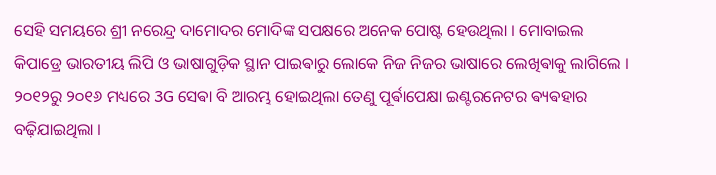ସେହି ସମୟରେ ଶ୍ରୀ ନରେନ୍ଦ୍ର ଦାମୋଦର ମୋଦିଙ୍କ ସପକ୍ଷରେ ଅନେକ ପୋଷ୍ଟ ହେଉଥିଲା । ମୋବାଇଲ କିପାଡ୍ରେ ଭାରତୀୟ ଲିପି ଓ ଭାଷାଗୁଡ଼ିକ ସ୍ଥାନ ପାଇଵାରୁ ଲୋକେ ନିଜ ନିଜର ଭାଷାରେ ଲେଖିଵାକୁ ଲାଗିଲେ । ୨୦୧୨ରୁ ୨୦୧୬ ମଧ୍ୟରେ 3G ସେଵା ବି ଆରମ୍ଭ ହୋଇଥିଲା ତେଣୁ ପୂର୍ଵାପେକ୍ଷା ଇଣ୍ଟରନେଟର ଵ୍ୟଵହାର ବଢ଼ିଯାଇଥିଲା ।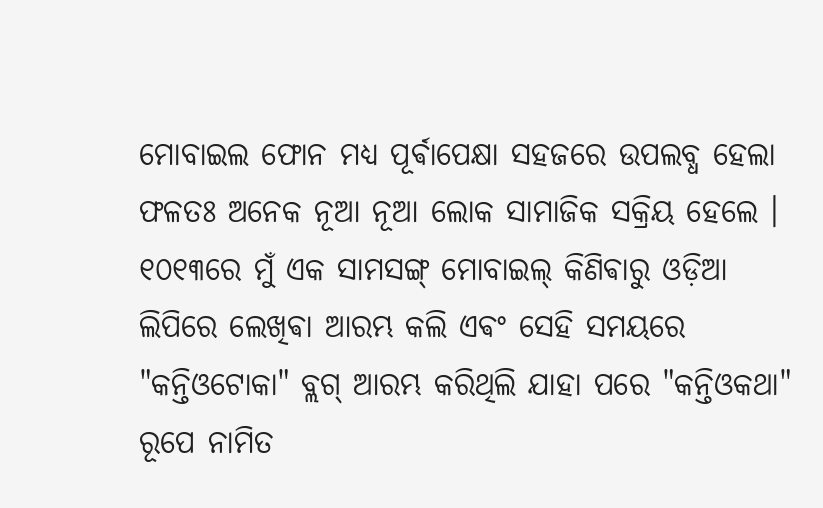ମୋବାଇଲ ଫୋନ ମଧ୍ୟ ପୂର୍ଵାପେକ୍ଷା ସହଜରେ ଉପଲବ୍ଧ ହେଲା ଫଳତଃ ଅନେକ ନୂଆ ନୂଆ ଲୋକ ସାମାଜିକ ସକ୍ରିୟ ହେଲେ । ୧୦୧୩ରେ ମୁଁ ଏକ ସାମସଙ୍ଗ୍ ମୋବାଇଲ୍ କିଣିଵାରୁ ଓଡ଼ିଆ ଲିପିରେ ଲେଖିଵା ଆରମ୍ଭ କଲି ଏଵଂ ସେହି ସମୟରେ "କନ୍ତିଓଟୋକା" ବ୍ଲଗ୍ ଆରମ୍ଭ କରିଥିଲି ଯାହା ପରେ "କନ୍ତିଓକଥା" ରୂପେ ନାମିତ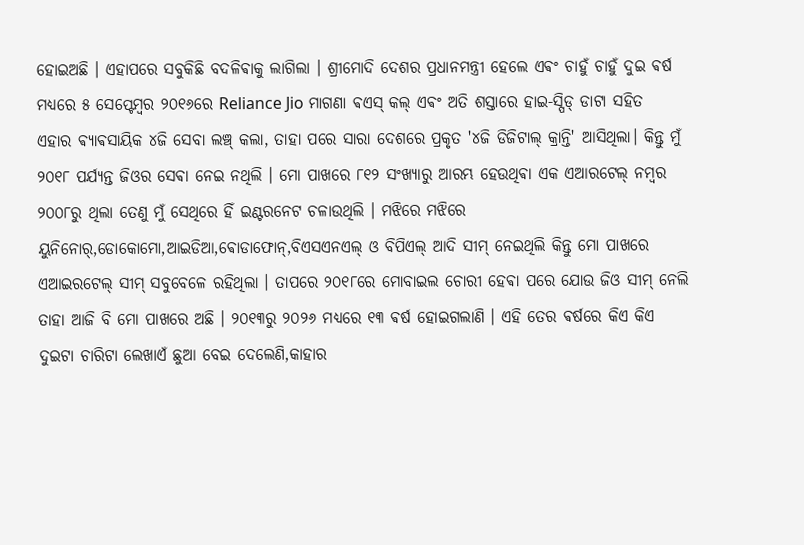ହୋଇଅଛି । ଏହାପରେ ସବୁକିଛି ବଦଳିଵାକୁ ଲାଗିଲା । ଶ୍ରୀମୋଦି ଦେଶର ପ୍ରଧାନମନ୍ତ୍ରୀ ହେଲେ ଏଵଂ ଚାହୁଁ ଚାହୁଁ ଦୁଇ ଵର୍ଷ ମଧ୍ୟରେ ୫ ସେପ୍ଟେମ୍ବର ୨୦୧୬ରେ Reliance Jio ମାଗଣା ଵଏସ୍ କଲ୍ ଏଵଂ ଅତି ଶସ୍ତାରେ ହାଇ-ସ୍ପିଡ୍ ଡାଟା ସହିତ ଏହାର ଵ୍ୟାଵସାୟିକ ୪ଜି ସେବା ଲଞ୍ଚ୍ କଲା, ତାହା ପରେ ସାରା ଦେଶରେ ପ୍ରକୃତ '୪ଜି ଡିଜିଟାଲ୍ କ୍ରାନ୍ତି' ଆସିଥିଲା। କିନ୍ତୁ ମୁଁ ୨୦୧୮ ପର୍ଯ୍ୟନ୍ତ ଜିଓର ସେଵା ନେଇ ନଥିଲି । ମୋ ପାଖରେ ୮୧୨ ସଂଖ୍ୟାରୁ ଆରମ୍ଭ ହେଉଥିଵା ଏକ ଏଆରଟେଲ୍ ନମ୍ବର ୨୦୦୮ରୁ ଥିଲା ତେଣୁ ମୁଁ ସେଥିରେ ହିଁ ଇଣ୍ଟରନେଟ ଚଳାଉଥିଲି । ମଝିରେ ମଝିରେ ୟୁନିନୋର୍,ଡୋକୋମୋ,ଆଇଡିଆ,ଵୋଡାଫୋନ୍,ବିଏସଏନଏଲ୍ ଓ ବିପିଏଲ୍ ଆଦି ସୀମ୍ ନେଇଥିଲି କିନ୍ତୁ ମୋ ପାଖରେ ଏଆଇରଟେଲ୍ ସୀମ୍ ସବୁବେଳେ ରହିଥିଲା । ତାପରେ ୨୦୧୮ରେ ମୋବାଇଲ ଚୋରୀ ହେଵା ପରେ ଯୋଉ ଜିଓ ସୀମ୍ ନେଲି ତାହା ଆଜି ବି ମୋ ପାଖରେ ଅଛି । ୨୦୧୩ରୁ ୨୦୨୬ ମଧ୍ୟରେ ୧୩ ଵର୍ଷ ହୋଇଗଲାଣି । ଏହି ତେର ଵର୍ଷରେ କିଏ କିଏ ଦୁଇଟା ଚାରିଟା ଲେଖାଏଁ ଛୁଆ ବେଇ ଦେଲେଣି,କାହାର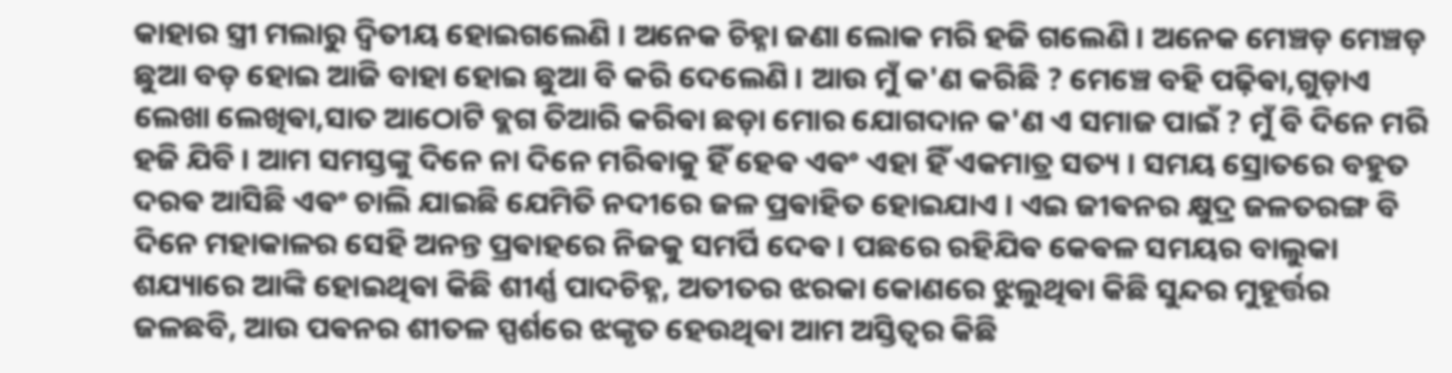କାହାର ସ୍ତ୍ରୀ ମଲାରୁ ଦ୍ଵିତୀୟ ହୋଇଗଲେଣି । ଅନେକ ଚିହ୍ନା ଜଣା ଲୋକ ମରି ହଜି ଗଲେଣି । ଅନେକ ମେଞ୍ଚଡ଼ ମେଞ୍ଚଡ଼ ଛୁଆ ବଡ଼ ହୋଇ ଆଜି ବାହା ହୋଇ ଛୁଆ ବି କରି ଦେଲେଣି । ଆଉ ମୁଁ କ'ଣ କରିଛି ? ମେଞ୍ଚେ ବହି ପଢ଼ିଵା,ଗୁଡ଼ାଏ ଲେଖା ଲେଖିଵା,ସାତ ଆଠୋଟି ବ୍ଲଗ ତିଆରି କରିଵା ଛଡ଼ା ମୋର ଯୋଗଦାନ କ'ଣ ଏ ସମାଜ ପାଇଁ ? ମୁଁ ବି ଦିନେ ମରି ହଜି ଯିବି । ଆମ ସମସ୍ତଙ୍କୁ ଦିନେ ନା ଦିନେ ମରିଵାକୁ ହିଁ ହେଵ ଏଵଂ ଏହା ହିଁ ଏକମାତ୍ର ସତ୍ୟ । ସମୟ ସ୍ରୋତରେ ବହୁତ ଦରଵ ଆସିଛି ଏଵଂ ଚାଲି ଯାଇଛି ଯେମିତି ନଦୀରେ ଜଳ ପ୍ରଵାହିତ ହୋଇଯାଏ । ଏଇ ଜୀଵନର କ୍ଷୁଦ୍ର ଜଳତରଙ୍ଗ ବି ଦିନେ ମହାକାଳର ସେହି ଅନନ୍ତ ପ୍ରଵାହରେ ନିଜକୁ ସମର୍ପି ଦେଵ। ପଛରେ ରହିଯିଵ କେଵଳ ସମୟର ବାଲୁକା ଶଯ୍ୟାରେ ଆଙ୍କି ହୋଇଥିଵା କିଛି ଶୀର୍ଣ୍ଣ ପାଦଚିହ୍ନ, ଅତୀତର ଝରକା କୋଣରେ ଝୁଲୁଥିଵା କିଛି ସୁନ୍ଦର ମୁହୂର୍ତ୍ତର ଜଳଛବି, ଆଉ ପଵନର ଶୀତଳ ସ୍ପର୍ଶରେ ଝଙ୍କୃତ ହେଉଥିଵା ଆମ ଅସ୍ତିତ୍ୱର କିଛି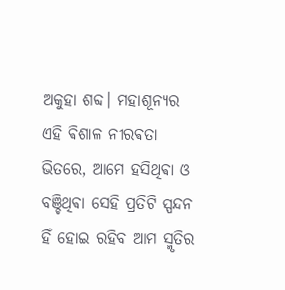ଅକୁହା ଶବ୍ଦ। ମହାଶୂନ୍ୟର ଏହି ଵିଶାଳ ନୀରଵତା ଭିତରେ, ଆମେ ହସିଥିଵା ଓ ବଞ୍ଚିଥିଵା ସେହି ପ୍ରତିଟି ସ୍ପନ୍ଦନ ହିଁ ହୋଇ ରହିବ ଆମ ସ୍ମୃତିର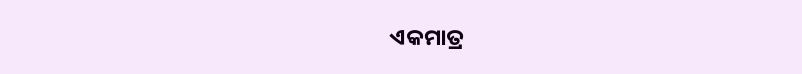ଏକମାତ୍ର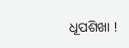ଧୂପଶିଖା !